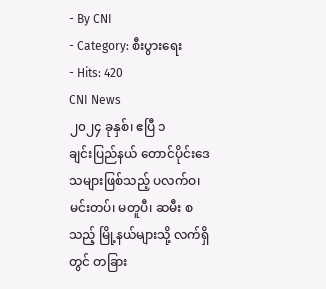- By CNI
- Category: စီးပွားရေး
- Hits: 420
CNI News
၂၀၂၄ ခုနှစ်၊ ဧပြီ ၁
ချင်းပြည်နယ် တောင်ပိုင်းဒေသများဖြစ်သည့် ပလက်ဝ၊ မင်းတပ်၊ မတူပီ၊ ဆမီး စသည့် မြို့နယ်များသို့ လက်ရှိတွင် တခြား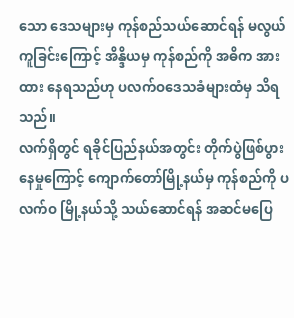သော ဒေသများမှ ကုန်စည်သယ်ဆောင်ရန် မလွယ်ကူခြင်းကြောင့် အိန္ဒိယမှ ကုန်စည်ကို အဓိက အားထား နေရသည်ဟု ပလက်ဝဒေသခံများထံမှ သိရသည်။
လက်ရှိတွင် ရခိုင်ပြည်နယ်အတွင်း တိုက်ပွဲဖြစ်ပွားနေမှုကြောင့် ကျောက်တော်မြို့နယ်မှ ကုန်စည်ကို ပလက်ဝ မြို့နယ်သို့ သယ်ဆောင်ရန် အဆင်မပြေ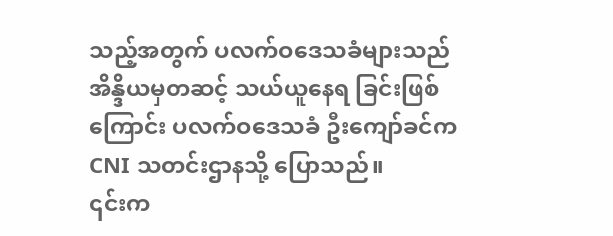သည့်အတွက် ပလက်ဝဒေသခံများသည် အိန္ဒိယမှတဆင့် သယ်ယူနေရ ခြင်းဖြစ်ကြောင်း ပလက်ဝဒေသခံ ဦးကျော်ခင်က CNI သတင်းဌာနသို့ ပြောသည်။
၎င်းက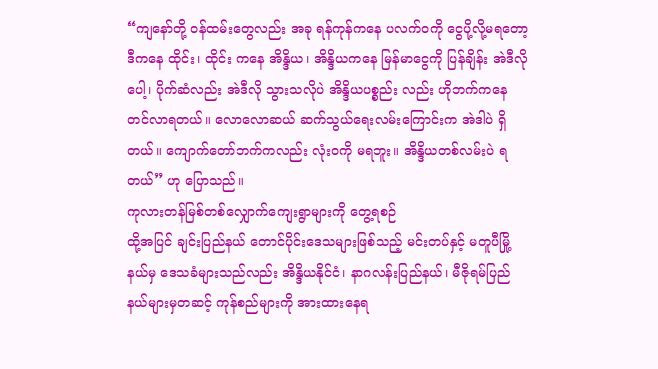“ကျနော်တို့ ဝန်ထမ်းတွေလည်း အခု ရန်ကုန်ကနေ ပလက်ဝကို ငွေပို့လို့မရတော့ ဒီကနေ ထိုင်း၊ ထိုင်း ကနေ အိန္ဒိယ၊ အိန္ဒိယကနေ မြန်မာငွေကို ပြန်ချိန်း အဲဒီလိုပေါ့၊ ပိုက်ဆံလည်း အဲဒီလို သွားသလိုပဲ အိန္ဒိယပစ္စည်း လည်း ဟိုဘက်ကနေ တင်လာရတယ်။ လောလောဆယ် ဆက်သွယ်ရေးလမ်းကြောင်းက အဲဒါပဲ ရှိတယ်။ ကျောက်တော်ဘက်ကလည်း လုံးဝကို မရဘူး။ အိန္ဒိယတစ်လမ်းပဲ ရတယ်” ဟု ပြောသည်။
ကုလားတန်မြစ်တစ်လျှောက်ကျေးရွာများကို တွေ့ရစဉ်
ထို့အပြင် ချင်းပြည်နယ် တောင်ပိုင်းဒေသများဖြစ်သည့် မင်းတပ်နှင့် မတူပီမြို့နယ်မှ ဒေသခံများသည်လည်း အိန္ဒိယနိုင်ငံ၊ နာဂလန်းပြည်နယ်၊ မီဇိုရမ်ပြည်နယ်များမှတဆင့် ကုန်စည်များကို အားထားနေရ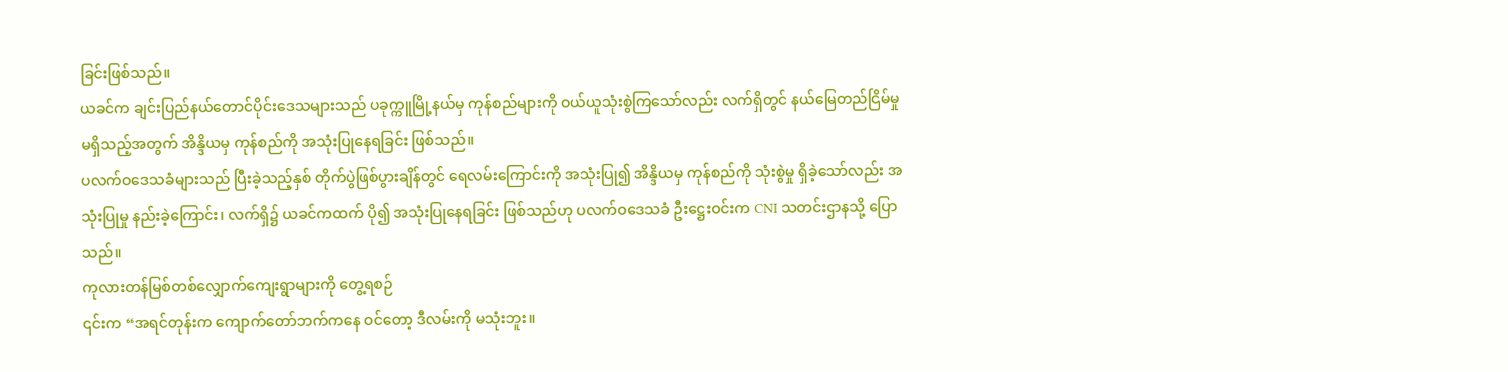ခြင်းဖြစ်သည်။
ယခင်က ချင်းပြည်နယ်တောင်ပိုင်းဒေသများသည် ပခုက္ကူမြို့နယ်မှ ကုန်စည်များကို ဝယ်ယူသုံးစွဲကြသော်လည်း လက်ရှိတွင် နယ်မြေတည်ငြိမ်မှု မရှိသည့်အတွက် အိန္ဒိယမှ ကုန်စည်ကို အသုံးပြုနေရခြင်း ဖြစ်သည်။
ပလက်ဝဒေသခံများသည် ပြီးခဲ့သည့်နှစ် တိုက်ပွဲဖြစ်ပွားချိန်တွင် ရေလမ်းကြောင်းကို အသုံးပြု၍ အိန္ဒိယမှ ကုန်စည်ကို သုံးစွဲမှု ရှိခဲ့သော်လည်း အသုံးပြုမှု နည်းခဲ့ကြောင်း၊ လက်ရှိ၌ ယခင်ကထက် ပို၍ အသုံးပြုနေရခြင်း ဖြစ်သည်ဟု ပလက်ဝဒေသခံ ဦးဋ္ဌေးဝင်းက CNI သတင်းဌာနသို့ ပြောသည်။
ကုလားတန်မြစ်တစ်လျှောက်ကျေးရွာများကို တွေ့ရစဉ်
၎င်းက “အရင်တုန်းက ကျောက်တော်ဘက်ကနေ ဝင်တော့ ဒီလမ်းကို မသုံးဘူး။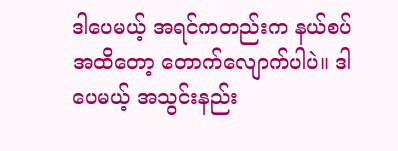ဒါပေမယ့် အရင်ကတည်းက နယ်စပ်အထိတော့ တောက်လျောက်ပါပဲ။ ဒါပေမယ့် အသွင်းနည်း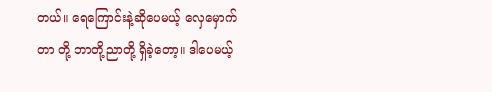တယ်။ ရေကြောင်းနဲ့ဆိုပေမယ့် လှေမှောက်တာ တို့ ဘာတို့ညာတို့ ရှိခဲ့တော့။ ဒါပေမယ့်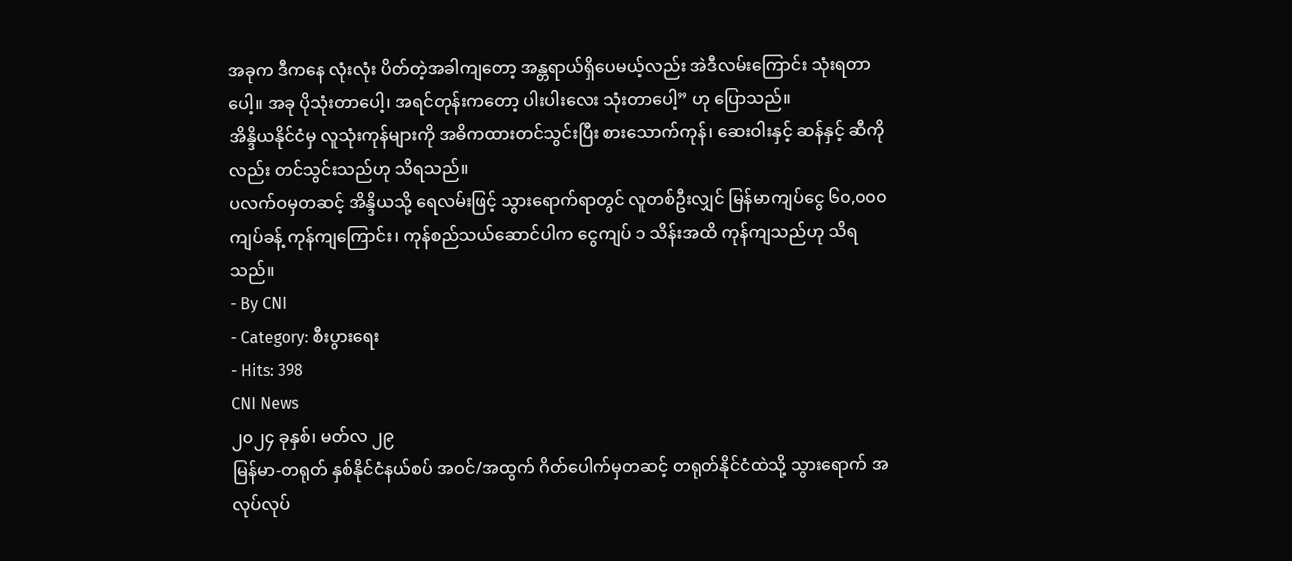အခုက ဒီကနေ လုံးလုံး ပိတ်တဲ့အခါကျတော့ အန္တရာယ်ရှိပေမယ့်လည်း အဲဒီလမ်းကြောင်း သုံးရတာပေါ့။ အခု ပိုသုံးတာပေါ့၊ အရင်တုန်းကတော့ ပါးပါးလေး သုံးတာပေါ့” ဟု ပြောသည်။
အိန္ဒိယနိုင်ငံမှ လူသုံးကုန်များကို အဓိကထားတင်သွင်းပြီး စားသောက်ကုန်၊ ဆေးဝါးနှင့် ဆန်နှင့် ဆီကိုလည်း တင်သွင်းသည်ဟု သိရသည်။
ပလက်ဝမှတဆင့် အိန္ဒိယသို့ ရေလမ်းဖြင့် သွားရောက်ရာတွင် လူတစ်ဦးလျှင် မြန်မာကျပ်ငွေ ၆၀,၀၀၀ ကျပ်ခန့် ကုန်ကျကြောင်း၊ ကုန်စည်သယ်ဆောင်ပါက ငွေကျပ် ၁ သိန်းအထိ ကုန်ကျသည်ဟု သိရသည်။
- By CNI
- Category: စီးပွားရေး
- Hits: 398
CNI News
၂၀၂၄ ခုနှစ်၊ မတ်လ ၂၉
မြန်မာ-တရုတ် နှစ်နိုင်ငံနယ်စပ် အဝင်/အထွက် ဂိတ်ပေါက်မှတဆင့် တရုတ်နိုင်ငံထဲသို့ သွားရောက် အလုပ်လုပ်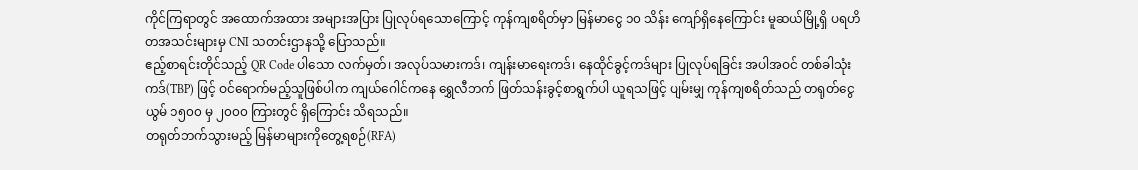ကိုင်ကြရာတွင် အထောက်အထား အများအပြား ပြုလုပ်ရသောကြောင့် ကုန်ကျစရိတ်မှာ မြန်မာငွေ ၁၀ သိန်း ကျော်ရှိနေကြောင်း မူဆယ်မြို့ရှိ ပရဟိတအသင်းများမှ CNI သတင်းဌာနသို့ ပြောသည်။
ဧည့်စာရင်းတိုင်သည့် QR Code ပါသော လက်မှတ်၊ အလုပ်သမားကဒ်၊ ကျန်းမာရေးကဒ်၊ နေထိုင်ခွင့်ကဒ်များ ပြုလုပ်ရခြင်း အပါအဝင် တစ်ခါသုံးကဒ်(TBP) ဖြင့် ဝင်ရောက်မည့်သူဖြစ်ပါက ကျယ်ဂေါင်ကနေ ရွှေလီဘက် ဖြတ်သန်းခွင့်စာရွက်ပါ ယူရသဖြင့် ပျမ်းမျှ ကုန်ကျစရိတ်သည် တရုတ်ငွေ ယွမ် ၁၅၀၀ မှ ၂၀၀၀ ကြားတွင် ရှိကြောင်း သိရသည်။
တရုတ်ဘက်သွားမည့် မြန်မာများကိုတွေ့ရစဉ်(RFA)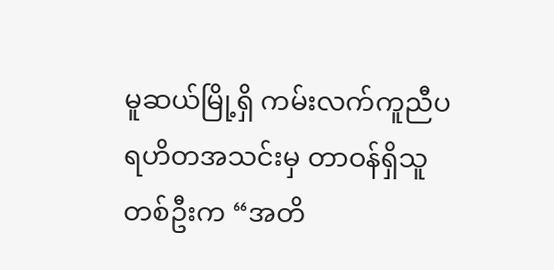မူဆယ်မြို့ရှိ ကမ်းလက်ကူညီပရဟိတအသင်းမှ တာဝန်ရှိသူတစ်ဦးက “အတိ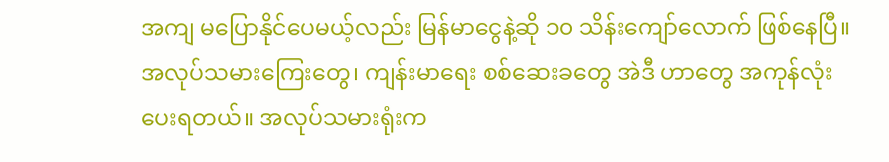အကျ မပြောနိုင်ပေမယ့်လည်း မြန်မာငွေနဲ့ဆို ၁၀ သိန်းကျော်လောက် ဖြစ်နေပြီ။ အလုပ်သမားကြေးတွေ၊ ကျန်းမာရေး စစ်ဆေးခတွေ အဲဒီ ဟာတွေ အကုန်လုံးပေးရတယ်။ အလုပ်သမားရုံးက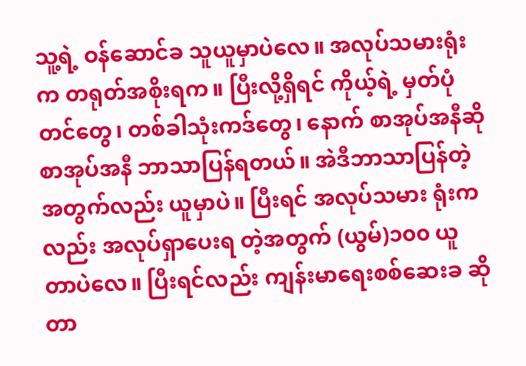သူ့ရဲ့ ဝန်ဆောင်ခ သူယူမှာပဲလေ။ အလုပ်သမားရုံးက တရုတ်အစိုးရက။ ပြီးလို့ရှိရင် ကိုယ့်ရဲ့ မှတ်ပုံတင်တွေ၊ တစ်ခါသုံးကဒ်တွေ၊ နောက် စာအုပ်အနီဆို စာအုပ်အနီ ဘာသာပြန်ရတယ်။ အဲဒီဘာသာပြန်တဲ့ အတွက်လည်း ယူမှာပဲ။ ပြီးရင် အလုပ်သမား ရုံးကလည်း အလုပ်ရှာပေးရ တဲ့အတွက် (ယွမ်)၁၀၀ ယူတာပဲလေ။ ပြီးရင်လည်း ကျန်းမာရေးစစ်ဆေးခ ဆိုတာ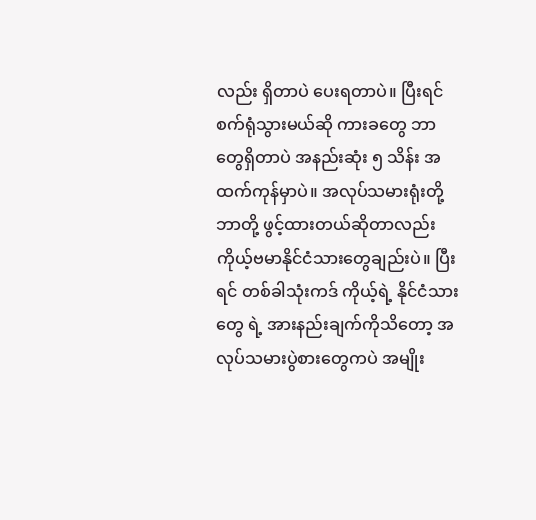လည်း ရှိတာပဲ ပေးရတာပဲ။ ပြီးရင် စက်ရုံသွားမယ်ဆို ကားခတွေ ဘာတွေရှိတာပဲ အနည်းဆုံး ၅ သိန်း အထက်ကုန်မှာပဲ။ အလုပ်သမားရုံးတို့ ဘာတို့ ဖွင့်ထားတယ်ဆိုတာလည်း ကိုယ့်ဗမာနိုင်ငံသားတွေချည်းပဲ။ ပြီးရင် တစ်ခါသုံးကဒ် ကိုယ့်ရဲ့ နိုင်ငံသားတွေ ရဲ့ အားနည်းချက်ကိုသိတော့ အလုပ်သမားပွဲစားတွေကပဲ အမျိုး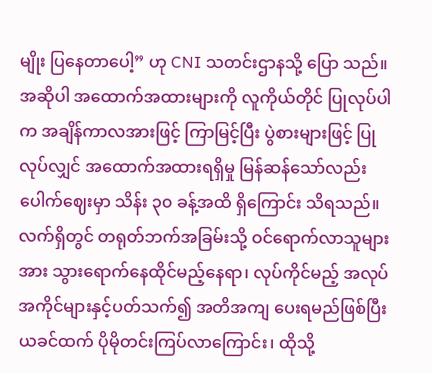မျိုး ပြနေတာပေါ့” ဟု CNI သတင်းဌာနသို့ ပြော သည်။
အဆိုပါ အထောက်အထားများကို လူကိုယ်တိုင် ပြုလုပ်ပါက အချိန်ကာလအားဖြင့် ကြာမြင့်ပြီး ပွဲစားများဖြင့် ပြုလုပ်လျှင် အထောက်အထားရရှိမှု မြန်ဆန်သော်လည်း ပေါက်ဈေးမှာ သိန်း ၃၀ ခန့်အထိ ရှိကြောင်း သိရသည်။
လက်ရှိတွင် တရုတ်ဘက်အခြမ်းသို့ ဝင်ရောက်လာသူများအား သွားရောက်နေထိုင်မည့်နေရာ၊ လုပ်ကိုင်မည့် အလုပ်အကိုင်များနှင့်ပတ်သက်၍ အတိအကျ ပေးရမည်ဖြစ်ပြီး ယခင်ထက် ပိုမိုတင်းကြပ်လာကြောင်း၊ ထိုသို့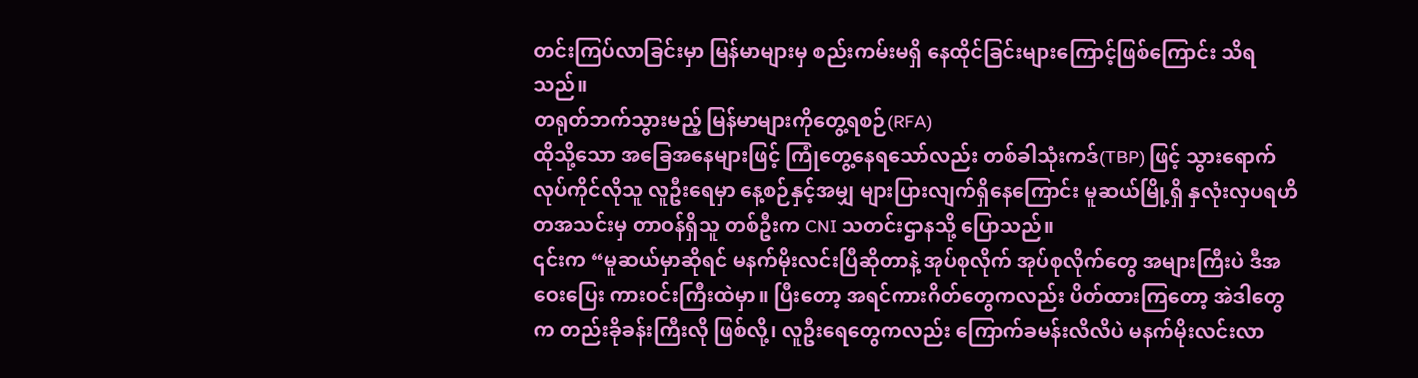တင်းကြပ်လာခြင်းမှာ မြန်မာများမှ စည်းကမ်းမရှိ နေထိုင်ခြင်းများကြောင့်ဖြစ်ကြောင်း သိရသည်။
တရုတ်ဘက်သွားမည့် မြန်မာများကိုတွေ့ရစဉ်(RFA)
ထိုသို့သော အခြေအနေများဖြင့် ကြုံတွေ့နေရသော်လည်း တစ်ခါသုံးကဒ်(TBP) ဖြင့် သွားရောက် လုပ်ကိုင်လိုသူ လူဦးရေမှာ နေ့စဉ်နှင့်အမျှ များပြားလျက်ရှိနေကြောင်း မူဆယ်မြို့ရှိ နှလုံးလှပရဟိတအသင်းမှ တာဝန်ရှိသူ တစ်ဦးက CNI သတင်းဌာနသို့ ပြောသည်။
၎င်းက “မူဆယ်မှာဆိုရင် မနက်မိုးလင်းပြီဆိုတာနဲ့ အုပ်စုလိုက် အုပ်စုလိုက်တွေ အများကြီးပဲ ဒီအဝေးပြေး ကားဝင်းကြီးထဲမှာ။ ပြီးတော့ အရင်ကားဂိတ်တွေကလည်း ပိတ်ထားကြတော့ အဲဒါတွေက တည်းခိုခန်းကြီးလို ဖြစ်လို့၊ လူဦးရေတွေကလည်း ကြောက်ခမန်းလိလိပဲ မနက်မိုးလင်းလာ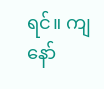ရင်။ ကျနော်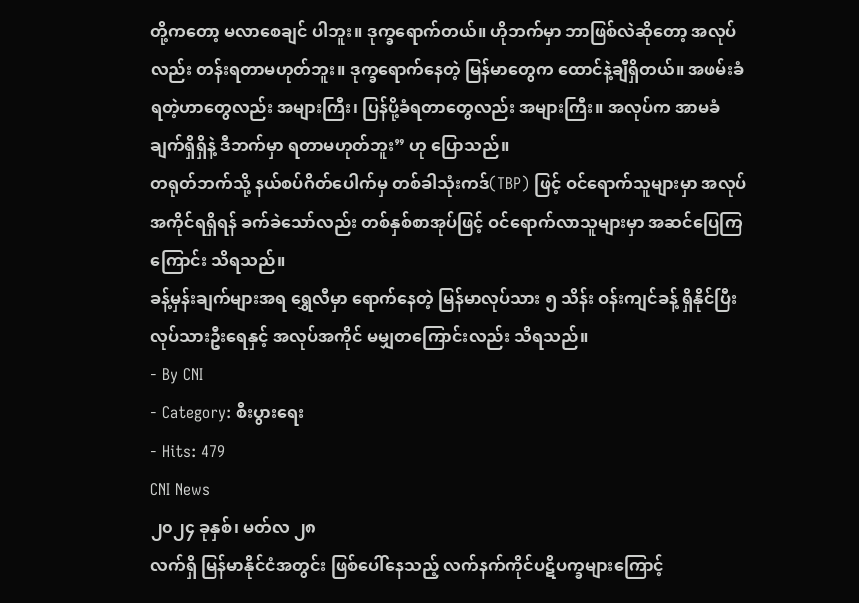တို့ကတော့ မလာစေချင် ပါဘူး။ ဒုက္ခရောက်တယ်။ ဟိုဘက်မှာ ဘာဖြစ်လဲဆိုတော့ အလုပ်လည်း တန်းရတာမဟုတ်ဘူး။ ဒုက္ခရောက်နေတဲ့ မြန်မာတွေက ထောင်နဲ့ချီရှိတယ်။ အဖမ်းခံရတဲ့ဟာတွေလည်း အများကြီး၊ ပြန်ပို့ခံရတာတွေလည်း အများကြီး။ အလုပ်က အာမခံချက်ရှိရှိနဲ့ ဒီဘက်မှာ ရတာမဟုတ်ဘူး” ဟု ပြောသည်။
တရုတ်ဘက်သို့ နယ်စပ်ဂိတ်ပေါက်မှ တစ်ခါသုံးကဒ်(TBP) ဖြင့် ဝင်ရောက်သူများမှာ အလုပ်အကိုင်ရရှိရန် ခက်ခဲသော်လည်း တစ်နှစ်စာအုပ်ဖြင့် ဝင်ရောက်လာသူများမှာ အဆင်ပြေကြကြောင်း သိရသည်။
ခန့်မှန်းချက်များအရ ရွှေလီမှာ ရောက်နေတဲ့ မြန်မာလုပ်သား ၅ သိန်း ဝန်းကျင်ခန့် ရှိနိုင်ပြီး လုပ်သားဦးရေနှင့် အလုပ်အကိုင် မမျှတကြောင်းလည်း သိရသည်။
- By CNI
- Category: စီးပွားရေး
- Hits: 479
CNI News
၂၀၂၄ ခုနှစ်၊ မတ်လ ၂၈
လက်ရှိ မြန်မာနိုင်ငံအတွင်း ဖြစ်ပေါ်နေသည့် လက်နက်ကိုင်ပဋိပက္ခများကြောင့်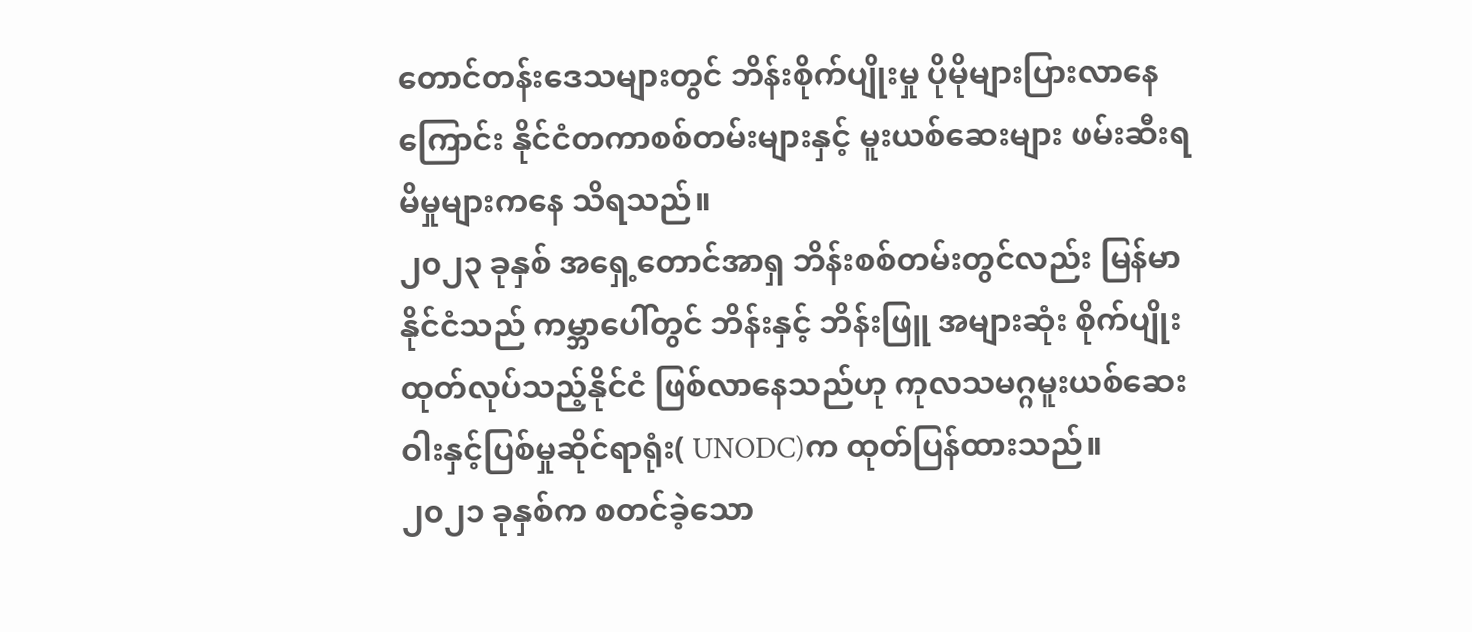တောင်တန်းဒေသများတွင် ဘိန်းစိုက်ပျိုးမှု ပိုမိုများပြားလာနေကြောင်း နိုင်ငံတကာစစ်တမ်းများနှင့် မူးယစ်ဆေးများ ဖမ်းဆီးရမိမှုများကနေ သိရသည်။
၂၀၂၃ ခုနှစ် အရှေ့တောင်အာရှ ဘိန်းစစ်တမ်းတွင်လည်း မြန်မာနိုင်ငံသည် ကမ္ဘာပေါ်တွင် ဘိန်းနှင့် ဘိန်းဖြူ အများဆုံး စိုက်ပျိုးထုတ်လုပ်သည့်နိုင်ငံ ဖြစ်လာနေသည်ဟု ကုလသမဂ္ဂမူးယစ်ဆေးဝါးနှင့်ပြစ်မှုဆိုင်ရာရုံး( UNODC)က ထုတ်ပြန်ထားသည်။
၂၀၂၁ ခုနှစ်က စတင်ခဲ့သော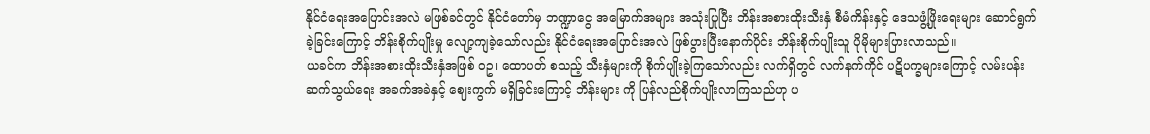နိုင်ငံရေးအပြောင်းအလဲ မဖြစ်ခင်တွင် နိုင်ငံတော်မှ ဘဏ္ဍာငွေ အမြောက်အများ အသုံးပြုပြီး ဘိန်းအစားထိုးသီးနှံ စီမံကိန်းနှင့် ဒေသဖွံ့ဖြိုးရေးများ ဆောင်ရွက်ခဲ့ခြင်းကြောင့် ဘိန်းစိုက်ပျိုးမှု လျော့ကျခဲ့သော်လည်း နိုင်ငံရေးအပြောင်းအလဲ ဖြစ်ပွားပြီးနောက်ပိုင်း ဘိန်းစိုက်ပျိုးသူ ပိုမိုများပြားလာသည်။
ယခင်က ဘိန်းအစားထိုးသီးနှံအဖြစ် ဝဥ၊ ထောပတ် စသည့် သီးနှံများကို စိုက်ပျိုးခဲ့ကြသော်လည်း လက်ရှိတွင် လက်နက်ကိုင် ပဋိပက္ခများကြောင့် လမ်းပန်းဆက်သွယ်ရေး အခက်အခဲနှင့် ဈေးကွက် မရှိခြင်းကြောင့် ဘိန်းများ ကို ပြန်လည်စိုက်ပျိုးလာကြသည်ဟု ပ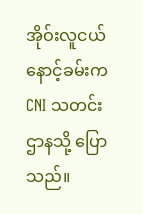အိုဝ်းလူငယ် နောင့်ခမ်းက CNI သတင်းဌာနသို့ ပြောသည်။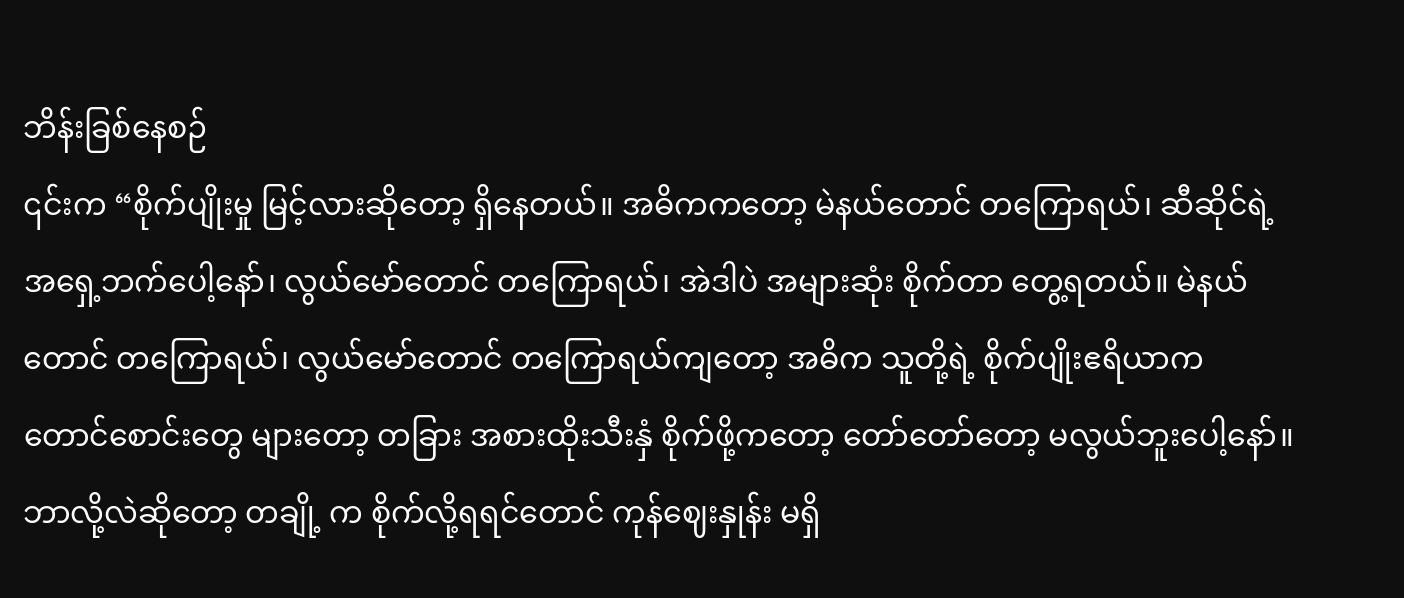ဘိန်းခြစ်နေစဉ်
၎င်းက “စိုက်ပျိုးမှု မြင့်လားဆိုတော့ ရှိနေတယ်။ အဓိကကတော့ မဲနယ်တောင် တကြောရယ်၊ ဆီဆိုင်ရဲ့ အရှေ့ဘက်ပေါ့နော်၊ လွယ်မော်တောင် တကြောရယ်၊ အဲဒါပဲ အများဆုံး စိုက်တာ တွေ့ရတယ်။ မဲနယ်တောင် တကြောရယ်၊ လွယ်မော်တောင် တကြောရယ်ကျတော့ အဓိက သူတို့ရဲ့ စိုက်ပျိုးဧရိယာက တောင်စောင်းတွေ များတော့ တခြား အစားထိုးသီးနှံ စိုက်ဖို့ကတော့ တော်တော်တော့ မလွယ်ဘူးပေါ့နော်။ ဘာလို့လဲဆိုတော့ တချို့ က စိုက်လို့ရရင်တောင် ကုန်ဈေးနှုန်း မရှိ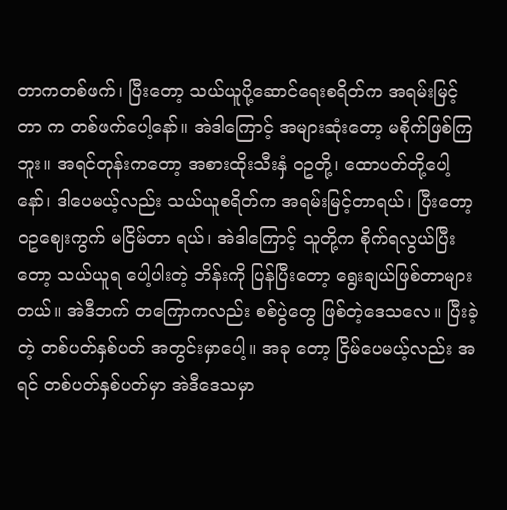တာကတစ်ဖက်၊ ပြီးတော့ သယ်ယူပို့ဆောင်ရေးစရိတ်က အရမ်းမြင့်တာ က တစ်ဖက်ပေါ့နော်။ အဲဒါကြောင့် အများဆုံးတော့ မစိုက်ဖြစ်ကြဘူး။ အရင်တုန်းကတော့ အစားထိုးသီးနှံ ဝဥတို့၊ ထောပတ်တို့ပေါ့နော်၊ ဒါပေမယ့်လည်း သယ်ယူစရိတ်က အရမ်းမြင့်တာရယ်၊ ပြီးတော့ ဝဥဈေးကွက် မငြိမ်တာ ရယ်၊ အဲဒါကြောင့် သူတို့က စိုက်ရလွယ်ပြီးတော့ သယ်ယူရ ပေါ့ပါးတဲ့ ဘိန်းကို ပြန်ပြီးတော့ ရွေးချယ်ဖြစ်တာများ တယ်။ အဲဒီဘက် တကြောကလည်း စစ်ပွဲတွေ ဖြစ်တဲ့ဒေသလေ။ ပြီးခဲ့တဲ့ တစ်ပတ်နှစ်ပတ် အတွင်းမှာပေါ့။ အခု တော့ ငြိမ်ပေမယ့်လည်း အရင် တစ်ပတ်နှစ်ပတ်မှာ အဲဒီဒေသမှာ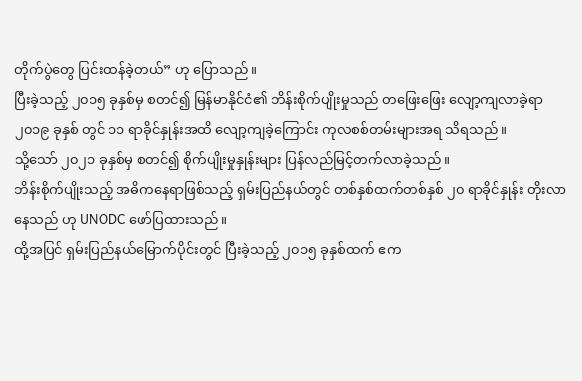တိုက်ပွဲတွေ ပြင်းထန်ခဲ့တယ်” ဟု ပြောသည်။
ပြီးခဲ့သည့် ၂၀၁၅ ခုနှစ်မှ စတင်၍ မြန်မာနိုင်ငံ၏ ဘိန်းစိုက်ပျိုးမှုသည် တဖြေးဖြေး လျော့ကျလာခဲ့ရာ ၂၀၁၉ ခုနှစ် တွင် ၁၁ ရာခိုင်နှုန်းအထိ လျော့ကျခဲ့ကြောင်း ကုလစစ်တမ်းများအရ သိရသည်။
သို့သော် ၂၀၂၁ ခုနှစ်မှ စတင်၍ စိုက်ပျိုးမှုနှုန်းများ ပြန်လည်မြင့်တက်လာခဲ့သည်။
ဘိန်းစိုက်ပျိုးသည့် အဓိကနေရာဖြစ်သည့် ရှမ်းပြည်နယ်တွင် တစ်နှစ်ထက်တစ်နှစ် ၂၀ ရာခိုင်နှုန်း တိုးလာနေသည် ဟု UNODC ဖော်ပြထားသည်။
ထို့အပြင် ရှမ်းပြည်နယ်မြောက်ပိုင်းတွင် ပြီးခဲ့သည့် ၂၀၁၅ ခုနှစ်ထက် ဧက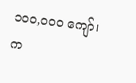၁၀၀,၀၀၀ ကျော်၊ က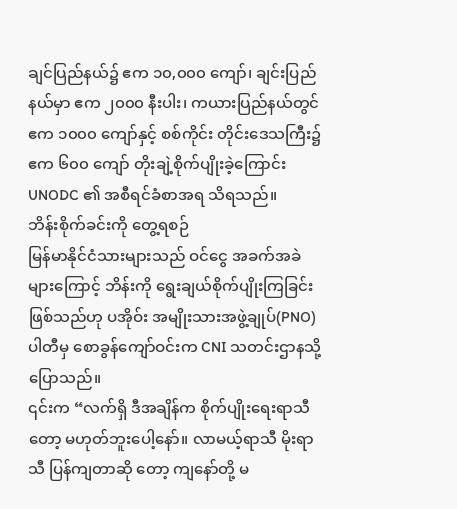ချင်ပြည်နယ်၌ ဧက ၁၀,၀၀၀ ကျော်၊ ချင်းပြည်နယ်မှာ ဧက ၂၀၀၀ နီးပါး၊ ကယားပြည်နယ်တွင် ဧက ၁၀၀၀ ကျော်နှင့် စစ်ကိုင်း တိုင်းဒေသကြီး၌ ဧက ၆၀၀ ကျော် တိုးချဲ့စိုက်ပျိုးခဲ့ကြောင်း UNODC ၏ အစီရင်ခံစာအရ သိရသည်။
ဘိန်းစိုက်ခင်းကို တွေ့ရစဉ်
မြန်မာနိုင်ငံသားများသည် ဝင်ငွေ အခက်အခဲများကြောင့် ဘိန်းကို ရွေးချယ်စိုက်ပျိုးကြခြင်းဖြစ်သည်ဟု ပအိုဝ်း အမျိုးသားအဖွဲ့ချုပ်(PNO)ပါတီမှ စောခွန်ကျော်ဝင်းက CNI သတင်းဌာနသို့ ပြောသည်။
၎င်းက “လက်ရှိ ဒီအချိန်က စိုက်ပျိုးရေးရာသီတော့ မဟုတ်ဘူးပေါ့နော်။ လာမယ့်ရာသီ မိုးရာသီ ပြန်ကျတာဆို တော့ ကျနော်တို့ မ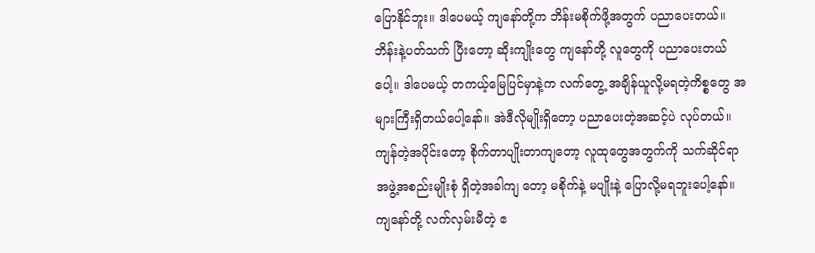ပြောနိုင်ဘူး။ ဒါပေမယ့် ကျနော်တို့က ဘိန်းမစိုက်ဖို့အတွက် ပညာပေးတယ်။ ဘိန်းနဲ့ပတ်သက် ပြီးတော့ ဆိုးကျိုးတွေ ကျနော်တို့ လူတွေကို ပညာပေးတယ်ပေါ့။ ဒါပေမယ့် တကယ့်မြေပြင်မှာနဲ့က လက်တွေ့ အချိန်ယူလို့မရတဲ့ကိစ္စတွေ အများကြီးရှိတယ်ပေါ့နော်။ အဲဒီလိုမျိုးရှိတော့ ပညာပေးတဲ့အဆင့်ပဲ လုပ်တယ်။ ကျန်တဲ့အပိုင်းတော့ စိုက်တာပျိုးတာကျတော့ လူထုတွေအတွက်ကို သက်ဆိုင်ရာ အဖွဲ့အစည်းမျိုးစုံ ရှိတဲ့အခါကျ တော့ မစိုက်နဲ့ မပျိုးနဲ့ ပြောလို့မရဘူးပေါ့နော်။ ကျနော်တို့ လက်လှမ်းမီတဲ့ ဧ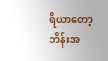ရိယာတော့ ဘိန်းအ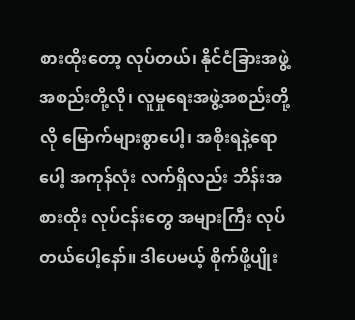စားထိုးတော့ လုပ်တယ်၊ နိုင်ငံခြားအဖွဲ့အစည်းတို့လို၊ လူမှုရေးအဖွဲ့အစည်းတို့လို မြောက်များစွာပေါ့၊ အစိုးရနဲ့ရောပေါ့ အကုန်လုံး လက်ရှိလည်း ဘိန်းအစားထိုး လုပ်ငန်းတွေ အများကြီး လုပ်တယ်ပေါ့နော်။ ဒါပေမယ့် စိုက်ဖို့ပျိုး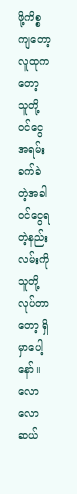ဖို့ကိစ္စကျတော့ လူထုကတော့ သူတို့ဝင်ငွေ အရမ်းခက်ခဲတဲ့အခါ ဝင်ငွေရတဲ့နည်းလမ်းကို သူတို့ လုပ်တာတော့ ရှိမှာပေါ့နော်။ လောလောဆယ်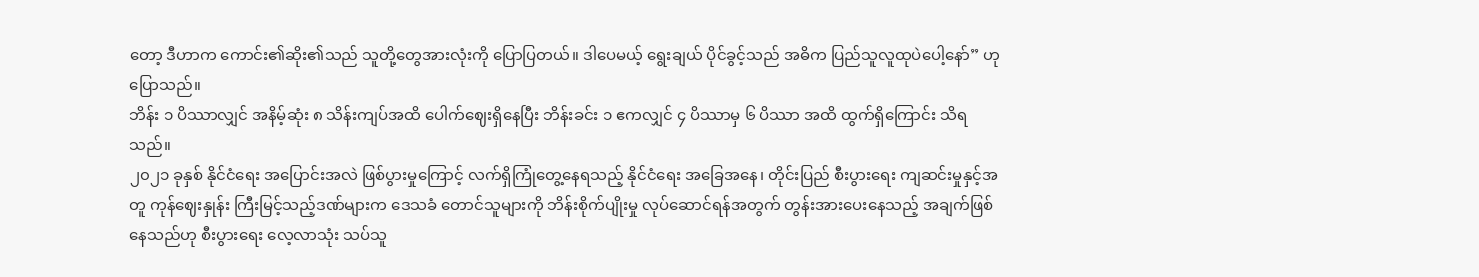တော့ ဒီဟာက ကောင်း၏ဆိုး၏သည် သူတို့တွေအားလုံးကို ပြောပြတယ်။ ဒါပေမယ့် ရွေးချယ် ပိုင်ခွင့်သည် အဓိက ပြည်သူလူထုပဲပေါ့နော်” ဟု ပြောသည်။
ဘိန်း ၁ ပိဿာလျှင် အနိမ့်ဆုံး ၈ သိန်းကျပ်အထိ ပေါက်ဈေးရှိနေပြီး ဘိန်းခင်း ၁ ဧကလျှင် ၄ ပိဿာမှ ၆ ပိဿာ အထိ ထွက်ရှိကြောင်း သိရသည်။
၂၀၂၁ ခုနှစ် နိုင်ငံရေး အပြောင်းအလဲ ဖြစ်ပွားမှုကြောင့် လက်ရှိကြုံတွေ့နေရသည့် နိုင်ငံရေး အခြေအနေ၊ တိုင်းပြည် စီးပွားရေး ကျဆင်းမှုနှင့်အတူ ကုန်ဈေးနှုန်း ကြီးမြင့်သည့်ဒဏ်များက ဒေသခံ တောင်သူများကို ဘိန်းစိုက်ပျိုးမှု လုပ်ဆောင်ရန်အတွက် တွန်းအားပေးနေသည့် အချက်ဖြစ်နေသည်ဟု စီးပွားရေး လေ့လာသုံး သပ်သူ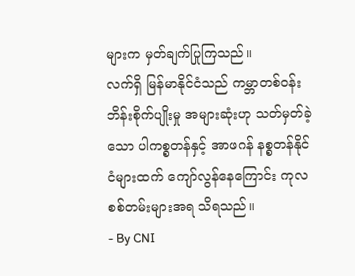များက မှတ်ချက်ပြုကြသည်။
လက်ရှိ မြန်မာနိုင်ငံသည် ကမ္ဘာတစ်ဝန်း ဘိန်းစိုက်ပျိုးမှု အများဆုံးဟု သတ်မှတ်ခဲ့သော ပါကစ္စတန်နှင့် အာဖဂန် နစ္စတန်နိုင်ငံများထက် ကျော်လွန်နေကြောင်း ကုလစစ်တမ်းများအရ သိရသည်။
- By CNI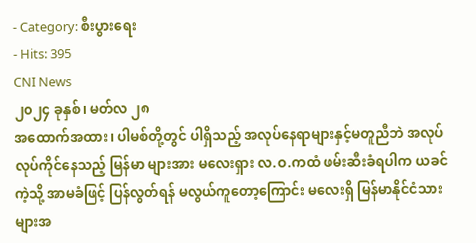- Category: စီးပွားရေး
- Hits: 395
CNI News
၂၀၂၄ ခုနှစ်၊ မတ်လ ၂၈
အထောက်အထား၊ ပါမစ်တို့တွင် ပါရှိသည့် အလုပ်နေရာများနှင့်မတူညီဘဲ အလုပ်လုပ်ကိုင်နေသည့် မြန်မာ များအား မလေးရှား လ.ဝ.ကထံ ဖမ်းဆီးခံရပါက ယခင်ကဲ့သို့ အာမခံဖြင့် ပြန်လွတ်ရန် မလွယ်ကူတော့ကြောင်း မလေးရှိ မြန်မာနိုင်ငံသားများအ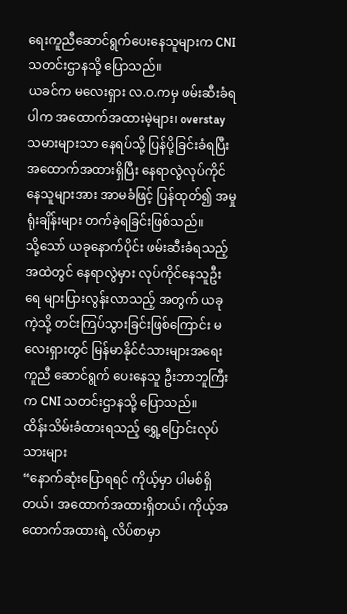ရေးကူညီဆောင်ရွက်ပေးနေသူများက CNI သတင်းဌာနသို့ ပြောသည်။
ယခင်က မလေးရှား လ.ဝ.ကမှ ဖမ်းဆီးခံရပါက အထောက်အထားမဲ့များ၊ overstay သမားများသာ နေရပ်သို့ ပြန်ပို့ခြင်းခံရပြီး အထောက်အထားရှိပြီး နေရာလွဲလုပ်ကိုင်နေသူများအား အာမခံဖြင့် ပြန်ထုတ်၍ အမှုရုံးချိန်းများ တက်ခဲ့ရခြင်းဖြစ်သည်။
သို့သော် ယခုနောက်ပိုင်း ဖမ်းဆီးခံရသည့်အထဲတွင် နေရာလွဲမှား လုပ်ကိုင်နေသူဦးရေ များပြားလွန်းလာသည့် အတွက် ယခုကဲ့သို့ တင်းကြပ်သွားခြင်းဖြစ်ကြောင်း မလေးရှားတွင် မြန်မာနိုင်ငံသားများအရေး ကူညီ ဆောင်ရွက် ပေးနေသူ ဦးဘာဘူကြီးက CNI သတင်းဌာနသို့ ပြောသည်။
ထိန်းသိမ်းခံထားရသည့် ရွှေ့ပြောင်းလုပ်သားများ
“နောက်ဆုံးပြောရရင် ကိုယ့်မှာ ပါမစ်ရှိတယ်၊ အထောက်အထားရှိတယ်၊ ကိုယ့်အထောက်အထားရဲ့ လိပ်စာမှာ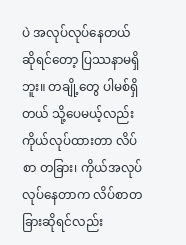ပဲ အလုပ်လုပ်နေတယ် ဆိုရင်တော့ ပြဿနာမရှိဘူး။ တချို့တွေ ပါမစ်ရှိတယ် သို့ပေမယ့်လည်း ကိုယ်လုပ်ထားတာ လိပ်စာ တခြား၊ ကိုယ်အလုပ်လုပ်နေတာက လိပ်စာတခြားဆိုရင်လည်း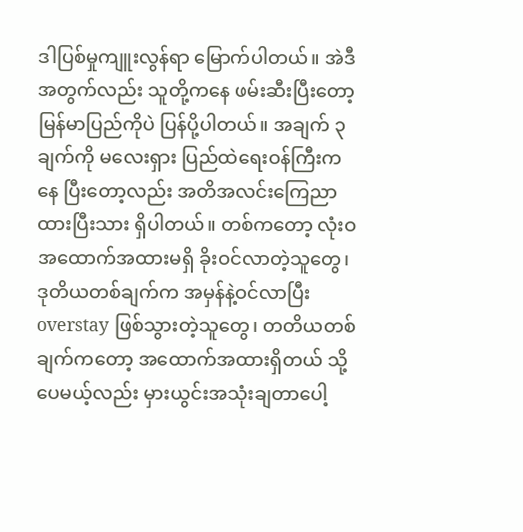ဒါပြစ်မှုကျူးလွန်ရာ မြောက်ပါတယ်။ အဲဒီအတွက်လည်း သူတို့ကနေ ဖမ်းဆီးပြီးတော့ မြန်မာပြည်ကိုပဲ ပြန်ပို့ပါတယ်။ အချက် ၃ ချက်ကို မလေးရှား ပြည်ထဲရေးဝန်ကြီးကနေ ပြီးတော့လည်း အတိအလင်းကြေညာထားပြီးသား ရှိပါတယ်။ တစ်ကတော့ လုံးဝ အထောက်အထားမရှိ ခိုးဝင်လာတဲ့သူတွေ၊ ဒုတိယတစ်ချက်က အမှန်နဲ့ဝင်လာပြီး overstay ဖြစ်သွားတဲ့သူတွေ၊ တတိယတစ်ချက်ကတော့ အထောက်အထားရှိတယ် သို့ပေမယ့်လည်း မှားယွင်းအသုံးချတာပေါ့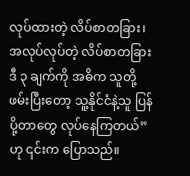လုပ်ထားတဲ့ လိပ်စာတခြား၊ အလုပ်လုပ်တဲ့ လိပ်စာတခြား ဒီ ၃ ချက်ကို အဓိက သူတို့ဖမ်းပြီးတော့ သူ့နိုင်ငံနဲ့သူ ပြန်ပို့တာတွေ လုပ်နေကြတယ်” ဟု ၎င်းက ပြောသည်။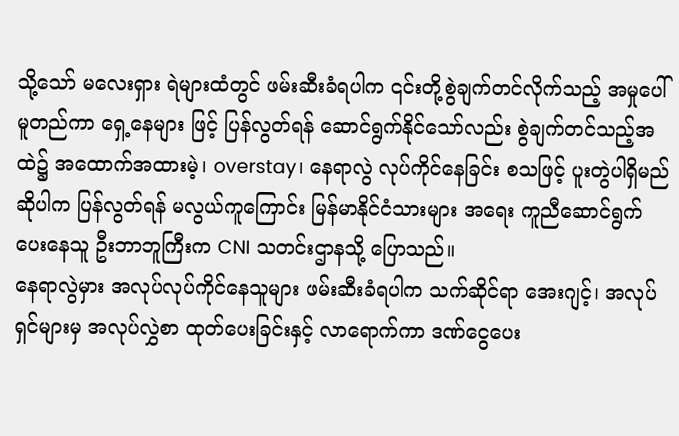သို့သော် မလေးရှား ရဲများထံတွင် ဖမ်းဆီးခံရပါက ၎င်းတို့စွဲချက်တင်လိုက်သည့် အမှုပေါ်မူတည်ကာ ရှေ့နေများ ဖြင့် ပြန်လွတ်ရန် ဆောင်ရွက်နိုင်သော်လည်း စွဲချက်တင်သည့်အထဲ၌ အထောက်အထားမဲ့၊ overstay၊ နေရာလွဲ လုပ်ကိုင်နေခြင်း စသဖြင့် ပူးတွဲပါရှိမည်ဆိုပါက ပြန်လွတ်ရန် မလွယ်ကူကြောင်း မြန်မာနိုင်ငံသားများ အရေး ကူညီဆောင်ရွက်ပေးနေသူ ဦးဘာဘူကြီးက CNI သတင်းဌာနသို့ ပြောသည်။
နေရာလွဲမှား အလုပ်လုပ်ကိုင်နေသူများ ဖမ်းဆီးခံရပါက သက်ဆိုင်ရာ အေးဂျင့်၊ အလုပ်ရှင်များမှ အလုပ်လွှဲစာ ထုတ်ပေးခြင်းနှင့် လာရောက်ကာ ဒဏ်ငွေပေး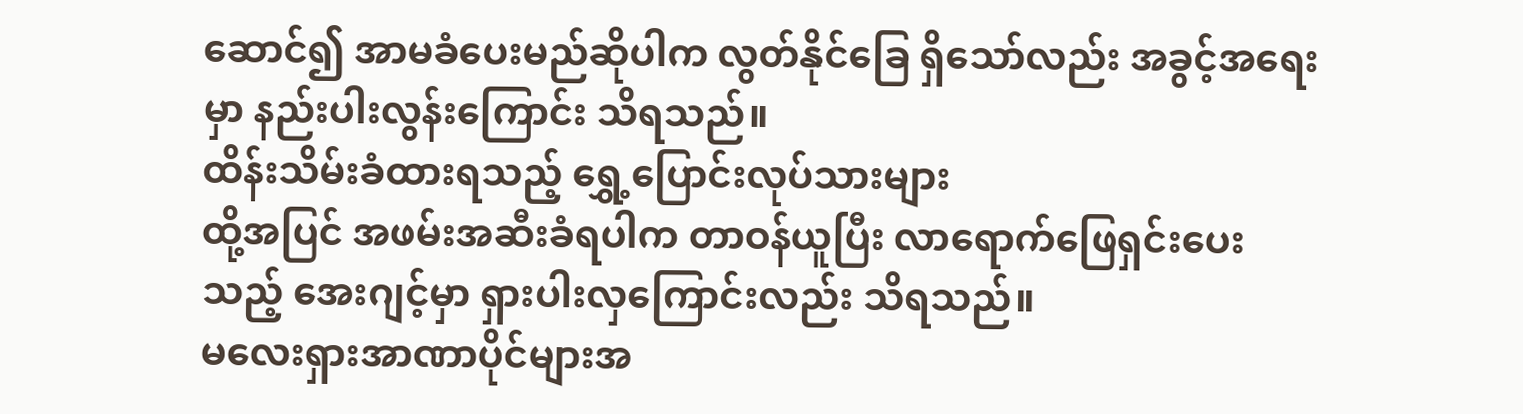ဆောင်၍ အာမခံပေးမည်ဆိုပါက လွတ်နိုင်ခြေ ရှိသော်လည်း အခွင့်အရေးမှာ နည်းပါးလွန်းကြောင်း သိရသည်။
ထိန်းသိမ်းခံထားရသည့် ရွှေ့ပြောင်းလုပ်သားများ
ထို့အပြင် အဖမ်းအဆီးခံရပါက တာဝန်ယူပြီး လာရောက်ဖြေရှင်းပေးသည့် အေးဂျင့်မှာ ရှားပါးလှကြောင်းလည်း သိရသည်။
မလေးရှားအာဏာပိုင်များအ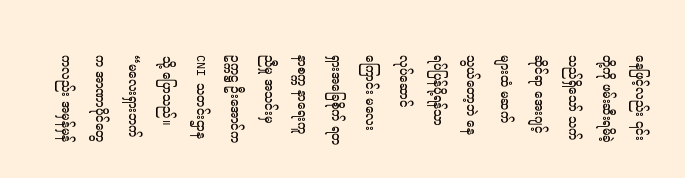နေဖြင့်လည်း ၎င်းတို့ကို ဖမ်းဆီးရမိခဲ့သည်ရှိသော် သက်ဆိုင်ရာ အေးဂျင့်များထံ မဆက်သွယ်တော့ဘဲ နေရပ်ပြန်ပို့ရန်သာ လုပ်ဆောင်ကြောင်း မလေးရှားအခြေစိုက် ရတနာစက္က နာရေးကူညီမှု အသင်းမှ ဥက္ကဋ္ဌ ဦးအောင်က CNI သတင်းဌာနသို့ ပြောသည်။
“မလေးရှားဘက်က အာဏာပိုင်တွေကလည်း အမှန်မှန်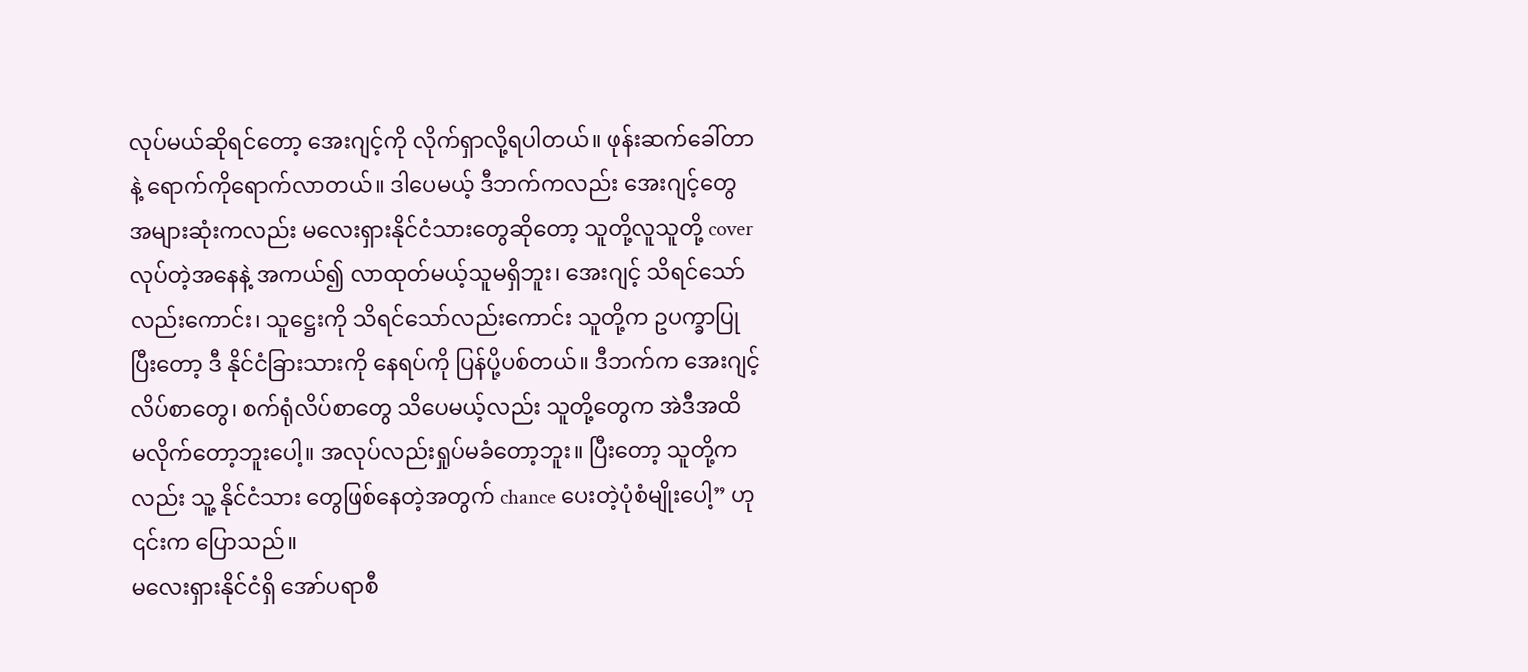လုပ်မယ်ဆိုရင်တော့ အေးဂျင့်ကို လိုက်ရှာလို့ရပါတယ်။ ဖုန်းဆက်ခေါ်တာနဲ့ ရောက်ကိုရောက်လာတယ်။ ဒါပေမယ့် ဒီဘက်ကလည်း အေးဂျင့်တွေ အများဆုံးကလည်း မလေးရှားနိုင်ငံသားတွေဆိုတော့ သူတို့လူသူတို့ cover လုပ်တဲ့အနေနဲ့ အကယ်၍ လာထုတ်မယ့်သူမရှိဘူး၊ အေးဂျင့် သိရင်သော်လည်းကောင်း၊ သူဋ္ဌေးကို သိရင်သော်လည်းကောင်း သူတို့က ဥပက္ခာပြုပြီးတော့ ဒီ နိုင်ငံခြားသားကို နေရပ်ကို ပြန်ပို့ပစ်တယ်။ ဒီဘက်က အေးဂျင့်လိပ်စာတွေ၊ စက်ရုံလိပ်စာတွေ သိပေမယ့်လည်း သူတို့တွေက အဲဒီအထိ မလိုက်တော့ဘူးပေါ့။ အလုပ်လည်းရှုပ်မခံတော့ဘူး။ ပြီးတော့ သူတို့ကလည်း သူ့ နိုင်ငံသား တွေဖြစ်နေတဲ့အတွက် chance ပေးတဲ့ပုံစံမျိုးပေါ့” ဟု ၎င်းက ပြောသည်။
မလေးရှားနိုင်ငံရှိ အော်ပရာစီ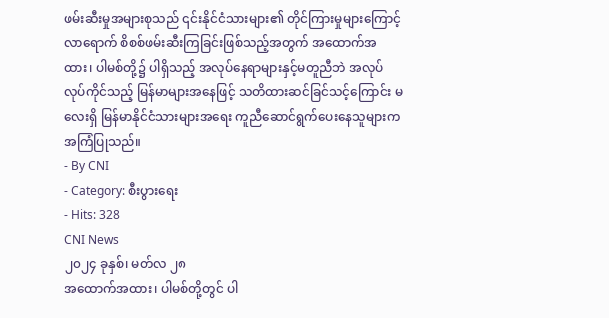ဖမ်းဆီးမှုအများစုသည် ၎င်းနိုင်ငံသားများ၏ တိုင်ကြားမှုများကြောင့် လာရောက် စိစစ်ဖမ်းဆီးကြခြင်းဖြစ်သည့်အတွက် အထောက်အထား၊ ပါမစ်တို့၌ ပါရှိသည့် အလုပ်နေရာများနှင့်မတူညီဘဲ အလုပ်လုပ်ကိုင်သည့် မြန်မာများအနေဖြင့် သတိထားဆင်ခြင်သင့်ကြောင်း မလေးရှိ မြန်မာနိုင်ငံသားများအရေး ကူညီဆောင်ရွက်ပေးနေသူများက အကြံပြုသည်။
- By CNI
- Category: စီးပွားရေး
- Hits: 328
CNI News
၂၀၂၄ ခုနှစ်၊ မတ်လ ၂၈
အထောက်အထား၊ ပါမစ်တို့တွင် ပါ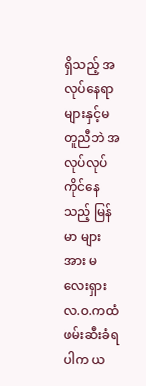ရှိသည့် အလုပ်နေရာများနှင့်မတူညီဘဲ အလုပ်လုပ်ကိုင်နေသည့် မြန်မာ များအား မလေးရှား လ.ဝ.ကထံ ဖမ်းဆီးခံရပါက ယ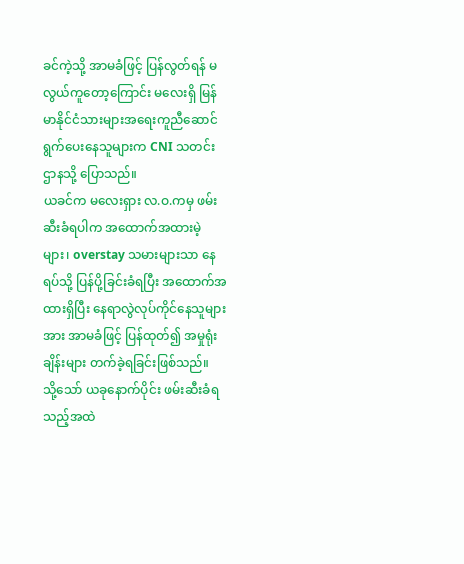ခင်ကဲ့သို့ အာမခံဖြင့် ပြန်လွတ်ရန် မလွယ်ကူတော့ကြောင်း မလေးရှိ မြန်မာနိုင်ငံသားများအရေးကူညီဆောင်ရွက်ပေးနေသူများက CNI သတင်းဌာနသို့ ပြောသည်။
ယခင်က မလေးရှား လ.ဝ.ကမှ ဖမ်းဆီးခံရပါက အထောက်အထားမဲ့များ၊ overstay သမားများသာ နေရပ်သို့ ပြန်ပို့ခြင်းခံရပြီး အထောက်အထားရှိပြီး နေရာလွဲလုပ်ကိုင်နေသူများအား အာမခံဖြင့် ပြန်ထုတ်၍ အမှုရုံးချိန်းများ တက်ခဲ့ရခြင်းဖြစ်သည်။
သို့သော် ယခုနောက်ပိုင်း ဖမ်းဆီးခံရသည့်အထဲ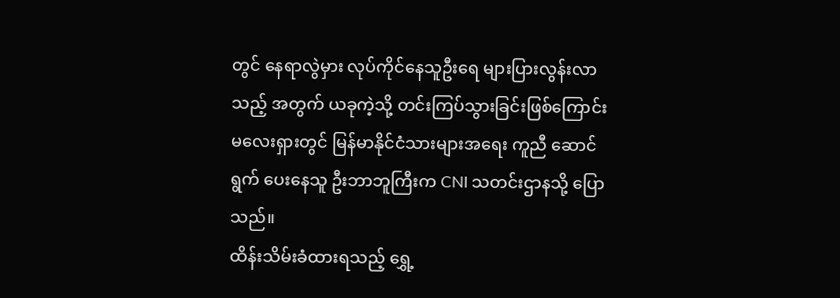တွင် နေရာလွဲမှား လုပ်ကိုင်နေသူဦးရေ များပြားလွန်းလာသည့် အတွက် ယခုကဲ့သို့ တင်းကြပ်သွားခြင်းဖြစ်ကြောင်း မလေးရှားတွင် မြန်မာနိုင်ငံသားများအရေး ကူညီ ဆောင်ရွက် ပေးနေသူ ဦးဘာဘူကြီးက CNI သတင်းဌာနသို့ ပြောသည်။
ထိန်းသိမ်းခံထားရသည့် ရွှေ့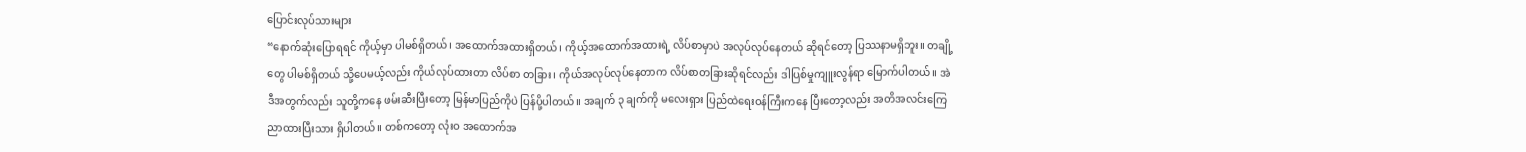ပြောင်းလုပ်သားများ
“နောက်ဆုံးပြောရရင် ကိုယ့်မှာ ပါမစ်ရှိတယ်၊ အထောက်အထားရှိတယ်၊ ကိုယ့်အထောက်အထားရဲ့ လိပ်စာမှာပဲ အလုပ်လုပ်နေတယ် ဆိုရင်တော့ ပြဿနာမရှိဘူး။ တချို့တွေ ပါမစ်ရှိတယ် သို့ပေမယ့်လည်း ကိုယ်လုပ်ထားတာ လိပ်စာ တခြား၊ ကိုယ်အလုပ်လုပ်နေတာက လိပ်စာတခြားဆိုရင်လည်း ဒါပြစ်မှုကျူးလွန်ရာ မြောက်ပါတယ်။ အဲဒီအတွက်လည်း သူတို့ကနေ ဖမ်းဆီးပြီးတော့ မြန်မာပြည်ကိုပဲ ပြန်ပို့ပါတယ်။ အချက် ၃ ချက်ကို မလေးရှား ပြည်ထဲရေးဝန်ကြီးကနေ ပြီးတော့လည်း အတိအလင်းကြေညာထားပြီးသား ရှိပါတယ်။ တစ်ကတော့ လုံးဝ အထောက်အ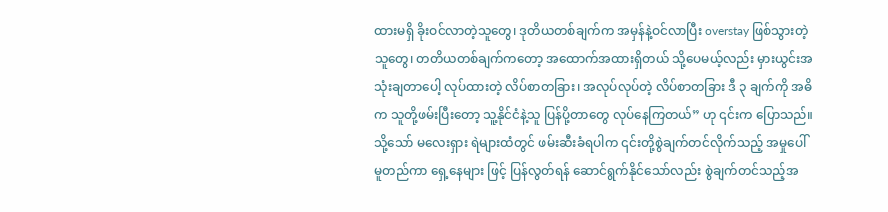ထားမရှိ ခိုးဝင်လာတဲ့သူတွေ၊ ဒုတိယတစ်ချက်က အမှန်နဲ့ဝင်လာပြီး overstay ဖြစ်သွားတဲ့သူတွေ၊ တတိယတစ်ချက်ကတော့ အထောက်အထားရှိတယ် သို့ပေမယ့်လည်း မှားယွင်းအသုံးချတာပေါ့ လုပ်ထားတဲ့ လိပ်စာတခြား၊ အလုပ်လုပ်တဲ့ လိပ်စာတခြား ဒီ ၃ ချက်ကို အဓိက သူတို့ဖမ်းပြီးတော့ သူ့နိုင်ငံနဲ့သူ ပြန်ပို့တာတွေ လုပ်နေကြတယ်” ဟု ၎င်းက ပြောသည်။
သို့သော် မလေးရှား ရဲများထံတွင် ဖမ်းဆီးခံရပါက ၎င်းတို့စွဲချက်တင်လိုက်သည့် အမှုပေါ်မူတည်ကာ ရှေ့နေများ ဖြင့် ပြန်လွတ်ရန် ဆောင်ရွက်နိုင်သော်လည်း စွဲချက်တင်သည့်အ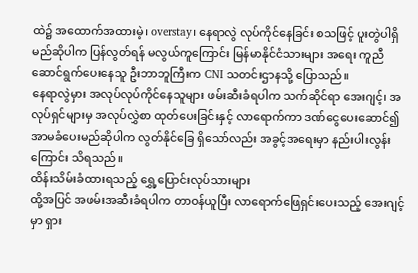ထဲ၌ အထောက်အထားမဲ့၊ overstay၊ နေရာလွဲ လုပ်ကိုင်နေခြင်း စသဖြင့် ပူးတွဲပါရှိမည်ဆိုပါက ပြန်လွတ်ရန် မလွယ်ကူကြောင်း မြန်မာနိုင်ငံသားများ အရေး ကူညီဆောင်ရွက်ပေးနေသူ ဦးဘာဘူကြီးက CNI သတင်းဌာနသို့ ပြောသည်။
နေရာလွဲမှား အလုပ်လုပ်ကိုင်နေသူများ ဖမ်းဆီးခံရပါက သက်ဆိုင်ရာ အေးဂျင့်၊ အလုပ်ရှင်များမှ အလုပ်လွှဲစာ ထုတ်ပေးခြင်းနှင့် လာရောက်ကာ ဒဏ်ငွေပေးဆောင်၍ အာမခံပေးမည်ဆိုပါက လွတ်နိုင်ခြေ ရှိသော်လည်း အခွင့်အရေးမှာ နည်းပါးလွန်းကြောင်း သိရသည်။
ထိန်းသိမ်းခံထားရသည့် ရွှေ့ပြောင်းလုပ်သားများ
ထို့အပြင် အဖမ်းအဆီးခံရပါက တာဝန်ယူပြီး လာရောက်ဖြေရှင်းပေးသည့် အေးဂျင့်မှာ ရှား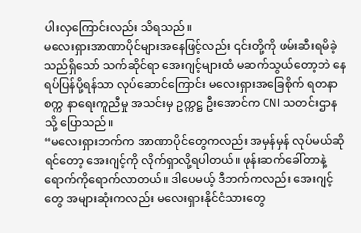ပါးလှကြောင်းလည်း သိရသည်။
မလေးရှားအာဏာပိုင်များအနေဖြင့်လည်း ၎င်းတို့ကို ဖမ်းဆီးရမိခဲ့သည်ရှိသော် သက်ဆိုင်ရာ အေးဂျင့်များထံ မဆက်သွယ်တော့ဘဲ နေရပ်ပြန်ပို့ရန်သာ လုပ်ဆောင်ကြောင်း မလေးရှားအခြေစိုက် ရတနာစက္က နာရေးကူညီမှု အသင်းမှ ဥက္ကဋ္ဌ ဦးအောင်က CNI သတင်းဌာနသို့ ပြောသည်။
“မလေးရှားဘက်က အာဏာပိုင်တွေကလည်း အမှန်မှန် လုပ်မယ်ဆိုရင်တော့ အေးဂျင့်ကို လိုက်ရှာလို့ရပါတယ်။ ဖုန်းဆက်ခေါ်တာနဲ့ ရောက်ကိုရောက်လာတယ်။ ဒါပေမယ့် ဒီဘက်ကလည်း အေးဂျင့်တွေ အများဆုံးကလည်း မလေးရှားနိုင်ငံသားတွေ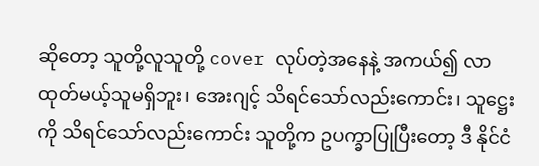ဆိုတော့ သူတို့လူသူတို့ cover လုပ်တဲ့အနေနဲ့ အကယ်၍ လာထုတ်မယ့်သူမရှိဘူး၊ အေးဂျင့် သိရင်သော်လည်းကောင်း၊ သူဋ္ဌေးကို သိရင်သော်လည်းကောင်း သူတို့က ဥပက္ခာပြုပြီးတော့ ဒီ နိုင်ငံ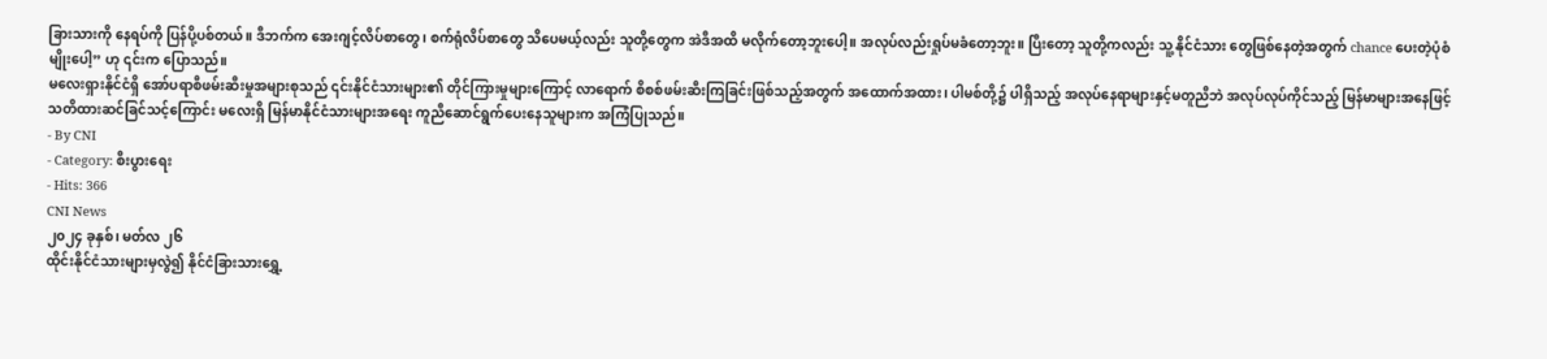ခြားသားကို နေရပ်ကို ပြန်ပို့ပစ်တယ်။ ဒီဘက်က အေးဂျင့်လိပ်စာတွေ၊ စက်ရုံလိပ်စာတွေ သိပေမယ့်လည်း သူတို့တွေက အဲဒီအထိ မလိုက်တော့ဘူးပေါ့။ အလုပ်လည်းရှုပ်မခံတော့ဘူး။ ပြီးတော့ သူတို့ကလည်း သူ့ နိုင်ငံသား တွေဖြစ်နေတဲ့အတွက် chance ပေးတဲ့ပုံစံမျိုးပေါ့” ဟု ၎င်းက ပြောသည်။
မလေးရှားနိုင်ငံရှိ အော်ပရာစီဖမ်းဆီးမှုအများစုသည် ၎င်းနိုင်ငံသားများ၏ တိုင်ကြားမှုများကြောင့် လာရောက် စိစစ်ဖမ်းဆီးကြခြင်းဖြစ်သည့်အတွက် အထောက်အထား၊ ပါမစ်တို့၌ ပါရှိသည့် အလုပ်နေရာများနှင့်မတူညီဘဲ အလုပ်လုပ်ကိုင်သည့် မြန်မာများအနေဖြင့် သတိထားဆင်ခြင်သင့်ကြောင်း မလေးရှိ မြန်မာနိုင်ငံသားများအရေး ကူညီဆောင်ရွက်ပေးနေသူများက အကြံပြုသည်။
- By CNI
- Category: စီးပွားရေး
- Hits: 366
CNI News
၂၀၂၄ ခုနှစ်၊ မတ်လ ၂၆
ထိုင်းနိုင်ငံသားများမှလွဲ၍ နိုင်ငံခြားသားရွှေ့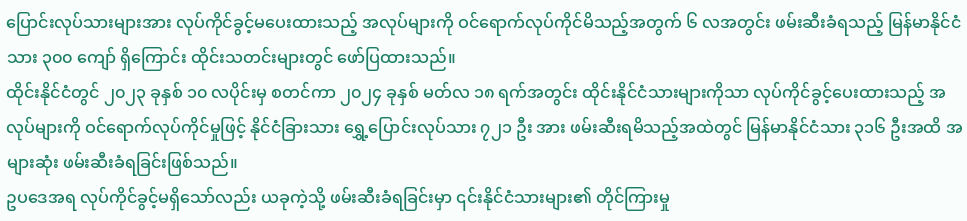ပြောင်းလုပ်သားများအား လုပ်ကိုင်ခွင့်မပေးထားသည့် အလုပ်များကို ဝင်ရောက်လုပ်ကိုင်မိသည့်အတွက် ၆ လအတွင်း ဖမ်းဆီးခံရသည့် မြန်မာနိုင်ငံသား ၃၀၀ ကျော် ရှိကြောင်း ထိုင်းသတင်းများတွင် ဖော်ပြထားသည်။
ထိုင်းနိုင်ငံတွင် ၂၀၂၃ ခုနှစ် ၁၀ လပိုင်းမှ စတင်ကာ ၂၀၂၄ ခုနှစ် မတ်လ ၁၈ ရက်အတွင်း ထိုင်းနိုင်ငံသားများကိုသာ လုပ်ကိုင်ခွင့်ပေးထားသည့် အလုပ်များကို ဝင်ရောက်လုပ်ကိုင်မှုဖြင့် နိုင်ငံခြားသား ရွှေ့ပြောင်းလုပ်သား ၇၂၁ ဦး အား ဖမ်းဆီးရမိသည့်အထဲတွင် မြန်မာနိုင်ငံသား ၃၁၆ ဦးအထိ အများဆုံး ဖမ်းဆီးခံရခြင်းဖြစ်သည်။
ဥပဒေအရ လုပ်ကိုင်ခွင့်မရှိသော်လည်း ယခုကဲ့သို့ ဖမ်းဆီးခံရခြင်းမှာ ၎င်းနိုင်ငံသားများ၏ တိုင်ကြားမှု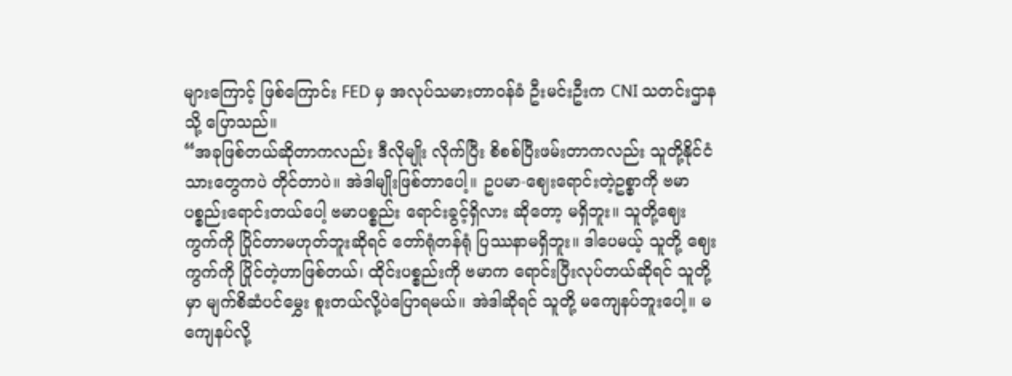များကြောင့် ဖြစ်ကြောင်း FED မှ အလုပ်သမားတာဝန်ခံ ဦးမင်းဦးက CNI သတင်းဌာနသို့ ပြောသည်။
“အခုဖြစ်တယ်ဆိုတာကလည်း ဒီလိုမျိုး လိုက်ပြီး စိစစ်ပြီးဖမ်းတာကလည်း သူတို့နိုင်ငံသားတွေကပဲ တိုင်တာပဲ။ အဲဒါမျိုးဖြစ်တာပေါ့။ ဥပမာ-ဈေးရောင်းတဲ့ဥစ္စာကို ဗမာပစ္စည်းရောင်းတယ်ပေါ့ ဗမာပစ္စည်း ရောင်းခွင့်ရှိလား ဆိုတော့ မရှိဘူး။ သူတို့ဈေးကွက်ကို ပြိုင်တာမဟုတ်ဘူးဆိုရင် တော်ရုံတန်ရုံ ပြဿနာမရှိဘူး။ ဒါပေမယ့် သူတို့ ဈေးကွက်ကို ပြိုင်တဲ့ဟာဖြစ်တယ်၊ ထိုင်းပစ္စည်းကို ဗမာက ရောင်းပြီးလုပ်တယ်ဆိုရင် သူတို့မှာ မျက်စိဆံပင်မွှေး စူးတယ်လို့ပဲပြောရမယ်။ အဲဒါဆိုရင် သူတို့ မကျေနပ်ဘူးပေါ့။ မကျေနပ်လို့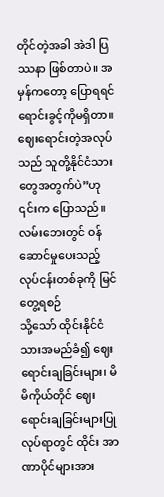တိုင်တဲ့အခါ အဲဒါ ပြဿနာ ဖြစ်တာပဲ။ အမှန်ကတော့ ပြောရရင် ရောင်းခွင့်ကိုမရှိတာ။ ဈေးရောင်းတဲ့အလုပ်သည် သူတို့နိုင်ငံသားတွေအတွက်ပဲ”ဟု ၎င်းက ပြောသည်။
လမ်းဘေးတွင် ဝန်ဆောင်မှုပေးသည့် လုပ်ငန်းတစ်ခုကို မြင်တွေ့ရစဉ်
သို့သော် ထိုင်းနိုင်ငံသားအမည်ခံ၍ ဈေးရောင်းချခြင်းများ၊ မိမိကိုယ်တိုင် ဈေးရောင်းချခြင်းများပြုလုပ်ရာတွင် ထိုင်း အာဏာပိုင်များအား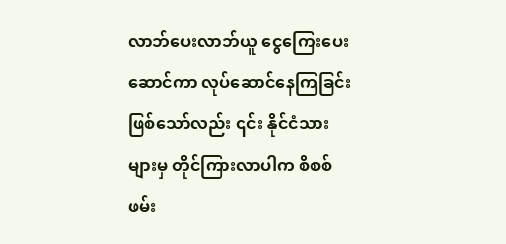လာဘ်ပေးလာဘ်ယူ ငွေကြေးပေးဆောင်ကာ လုပ်ဆောင်နေကြခြင်းဖြစ်သော်လည်း ၎င်း နိုင်ငံသားများမှ တိုင်ကြားလာပါက စိစစ်ဖမ်း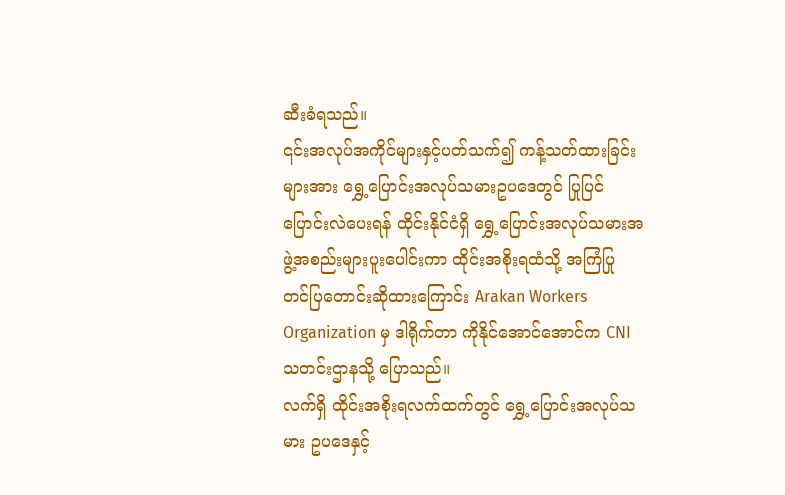ဆီးခံရသည်။
၎င်းအလုပ်အကိုင်များနှင့်ပတ်သက်၍ ကန့်သတ်ထားခြင်းများအား ရွှေ့ပြောင်းအလုပ်သမားဥပဒေတွင် ပြုပြင် ပြောင်းလဲပေးရန် ထိုင်းနိုင်ငံရှိ ရွှေ့ပြောင်းအလုပ်သမားအဖွဲ့အစည်းများပူးပေါင်းကာ ထိုင်းအစိုးရထံသို့ အကြံပြု တင်ပြတောင်းဆိုထားကြောင်း Arakan Workers Organization မှ ဒါရိုက်တာ ကိုနိုင်အောင်အောင်က CNI သတင်းဌာနသို့ ပြောသည်။
လက်ရှိ ထိုင်းအစိုးရလက်ထက်တွင် ရွှေ့ပြောင်းအလုပ်သမား ဥပဒေနှင့်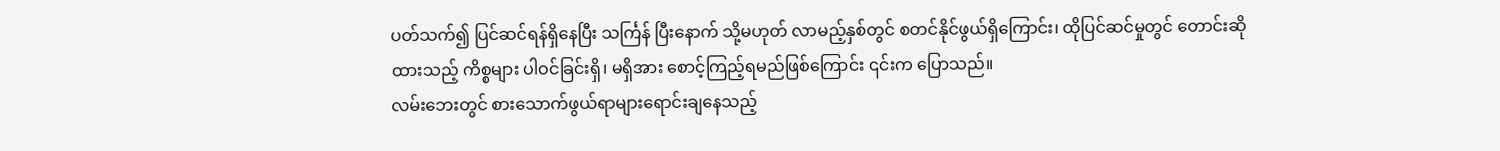ပတ်သက်၍ ပြင်ဆင်ရန်ရှိနေပြီး သင်္ကြန် ပြီးနောက် သို့မဟုတ် လာမည့်နှစ်တွင် စတင်နိုင်ဖွယ်ရှိကြောင်း၊ ထိုပြင်ဆင်မှုတွင် တောင်းဆိုထားသည့် ကိစ္စများ ပါဝင်ခြင်းရှိ၊ မရှိအား စောင့်ကြည့်ရမည်ဖြစ်ကြောင်း ၎င်းက ပြောသည်။
လမ်းဘေးတွင် စားသောက်ဖွယ်ရာများရောင်းချနေသည့်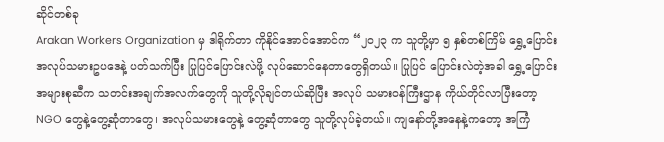ဆိုင်တစ်ခု
Arakan Workers Organization မှ ဒါရိုက်တာ ကိုနိုင်အောင်အောင်က “၂၀၂၃ က သူတို့မှာ ၅ နှစ်တစ်ကြိမ် ရွှေ့ပြောင်းအလုပ်သမားဥပဒေနဲ့ ပတ်သက်ပြီး ပြုပြင်ပြောင်းလဲဖို့ လုပ်ဆောင်နေတာတွေရှိတယ်။ ပြုပြင် ပြောင်းလဲတဲ့အခါ ရွှေ့ပြောင်းအများစုဆီက သတင်းအချက်အလက်တွေကို သူတို့လိုချင်တယ်ဆိုပြီး အလုပ် သမားဝန်ကြီးဌာန ကိုယ်တိုင်လာပြီးတော့ NGO တွေနဲ့တွေ့ဆုံတာတွေ၊ အလုပ်သမားတွေနဲ့ တွေ့ဆုံတာတွေ သူတို့လုပ်ခဲ့တယ်။ ကျနော်တို့အနေနဲ့ကတော့ အကြံ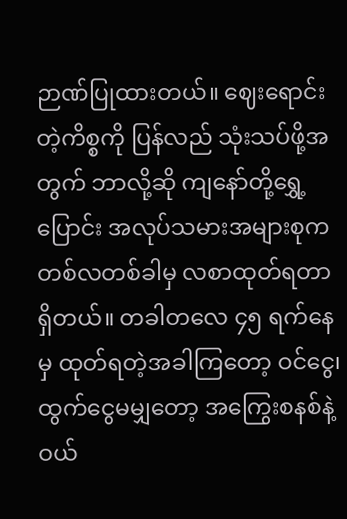ဉာဏ်ပြုထားတယ်။ ဈေးရောင်းတဲ့ကိစ္စကို ပြန်လည် သုံးသပ်ဖို့အတွက် ဘာလို့ဆို ကျနော်တို့ရွှေ့ပြောင်း အလုပ်သမားအများစုက တစ်လတစ်ခါမှ လစာထုတ်ရတာ ရှိတယ်။ တခါတလေ ၄၅ ရက်နေမှ ထုတ်ရတဲ့အခါကြတော့ ဝင်ငွေ၊ ထွက်ငွေမမျှတော့ အကြွေးစနစ်နဲ့ ဝယ်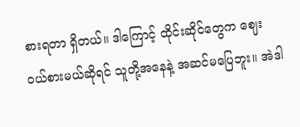စားရတာ ရှိတယ်။ ဒါကြောင့် ထိုင်းဆိုင်တွေက ဈေးဝယ်စားမယ်ဆိုရင် သူတို့အနေနဲ့ အဆင်မပြေဘူး။ အဲဒါ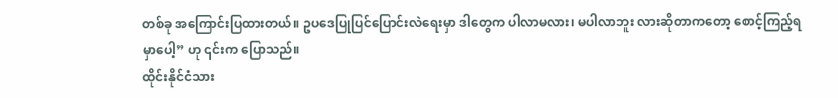တစ်ခု အကြောင်းပြထားတယ်။ ဥပဒေပြုပြင်ပြောင်းလဲရေးမှာ ဒါတွေက ပါလာမလား၊ မပါလာဘူး လားဆိုတာကတော့ စောင့်ကြည့်ရမှာပေါ့” ဟု ၎င်းက ပြောသည်။
ထိုင်းနိုင်ငံသား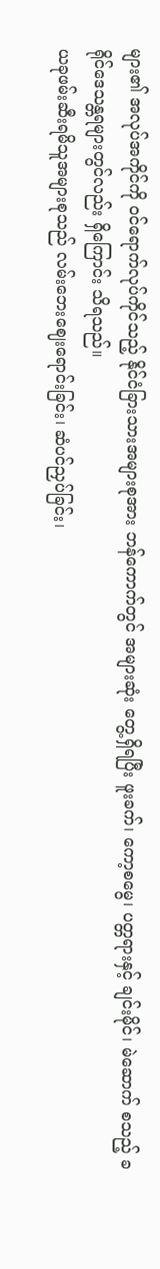များ၏ အလုပ်အကိုင်ကို ဝင်ရောက်လုပ်ကိုင်သည့် နိုင်ငံခြားသားအများစုအား ဘန်ကောက်တွင် အများဆုံး တွေ့ရှိရပြီး ဖူးခက်၊ ကော့စမွေ၊ ပတ္တရားနှင့် ချင်းမိုင်၊ မဲဆောက် စသည့် ခရိုင်ဒေသန္တရများတွင်လည်း ရှိကြောင်း သိရသည်။
ယခုဖမ်းဆီးရမိသူအများစုသည် လမ်းဘေးဈေးရောင်းခြင်း၊ ဆံပင်ညှပ်ခြင်း၊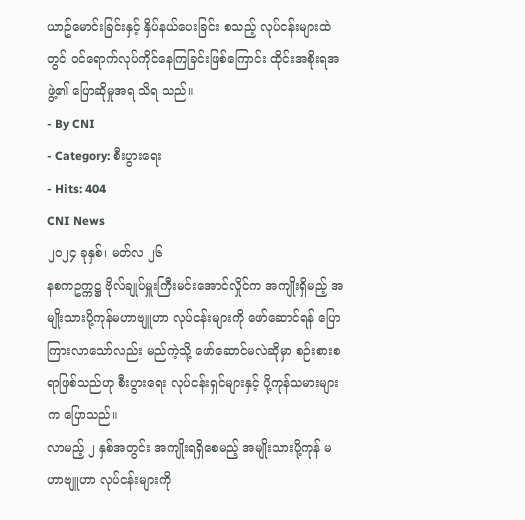ယာဥ်မောင်းခြင်းနှင့် နှိပ်နယ်ပေးခြင်း စသည့် လုပ်ငန်းများထဲတွင် ဝင်ရောက်လုပ်ကိုင်နေကြခြင်းဖြစ်ကြောင်း ထိုင်းအစိုးရအဖွဲ့၏ ပြောဆိုမှုအရ သိရ သည်။
- By CNI
- Category: စီးပွားရေး
- Hits: 404
CNI News
၂၀၂၄ ခုနှစ်၊ မတ်လ ၂၆
နစကဥက္ကဋ္ဌ ဗိုလ်ချုပ်မှူးကြီးမင်းအောင်လှိုင်က အကျိုးရှိမည့် အမျိုးသားပို့ကုန်မဟာဗျူဟာ လုပ်ငန်းများကို ဖော်ဆောင်ရန် ပြောကြားလာသော်လည်း မည်ကဲ့သို့ ဖော်ဆောင်မလဲဆိုမှာ စဉ်းစားစရာဖြစ်သည်ဟု စီးပွားရေး လုပ်ငန်းရှင်များနှင့် ပို့ကုန်သမားများက ပြောသည်။
လာမည့် ၂ နှစ်အတွင်း အကျိုးရရှိစေမည့် အမျိုးသားပို့ကုန် မဟာဗျူဟာ လုပ်ငန်းများကို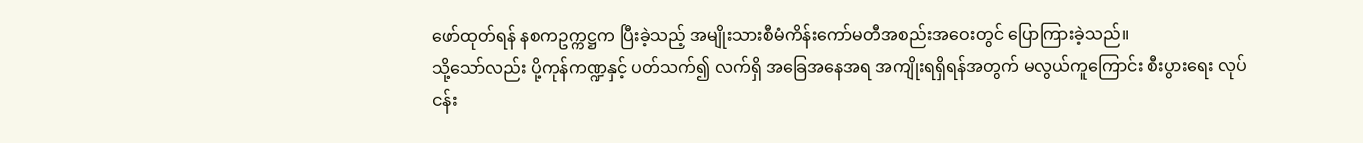ဖော်ထုတ်ရန် နစကဥက္ကဋ္ဌက ပြီးခဲ့သည့် အမျိုးသားစီမံကိန်းကော်မတီအစည်းအဝေးတွင် ပြောကြားခဲ့သည်။
သို့သော်လည်း ပို့ကုန်ကဏ္ဍနှင့် ပတ်သက်၍ လက်ရှိ အခြေအနေအရ အကျိုးရရှိရန်အတွက် မလွယ်ကူကြောင်း စီးပွားရေး လုပ်ငန်း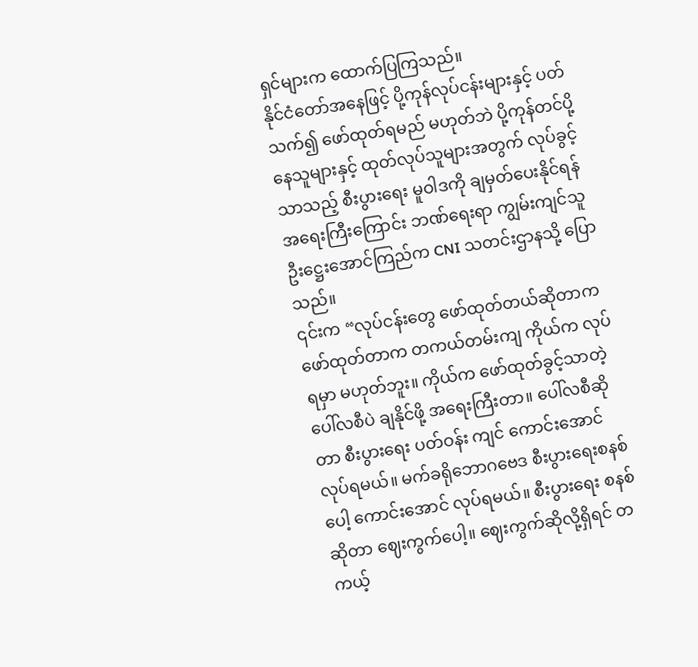ရှင်များက ထောက်ပြကြသည်။
နိုင်ငံတော်အနေဖြင့် ပို့ကုန်လုပ်ငန်းများနှင့် ပတ်သက်၍ ဖော်ထုတ်ရမည် မဟုတ်ဘဲ ပို့ကုန်တင်ပို့နေသူများနှင့် ထုတ်လုပ်သူများအတွက် လုပ်ခွင့်သာသည့် စီးပွားရေး မူဝါဒကို ချမှတ်ပေးနိုင်ရန် အရေးကြီးကြောင်း ဘဏ်ရေးရာ ကျွမ်းကျင်သူ ဦးဋ္ဌေးအောင်ကြည်က CNI သတင်းဌာနသို့ ပြောသည်။
၎င်းက “လုပ်ငန်းတွေ ဖော်ထုတ်တယ်ဆိုတာက ဖော်ထုတ်တာက တကယ်တမ်းကျ ကိုယ်က လုပ်ရမှာ မဟုတ်ဘူး။ ကိုယ်က ဖော်ထုတ်ခွင့်သာတဲ့ ပေါ်လစီပဲ ချနိုင်ဖို့ အရေးကြီးတာ။ ပေါ်လစီဆိုတာ စီးပွားရေး ပတ်ဝန်း ကျင် ကောင်းအောင် လုပ်ရမယ်။ မက်ခရိုဘောဂဗေဒ စီးပွားရေးစနစ်ပေါ့ ကောင်းအောင် လုပ်ရမယ်။ စီးပွားရေး စနစ်ဆိုတာ ဈေးကွက်ပေါ့။ ဈေးကွက်ဆိုလို့ရှိရင် တကယ့်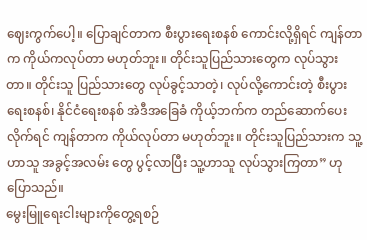ဈေးကွက်ပေါ့။ ပြောချင်တာက စီးပွားရေးစနစ် ကောင်းလို့ရှိရင် ကျန်တာက ကိုယ်ကလုပ်တာ မဟုတ်ဘူး။ တိုင်းသူပြည်သားတွေက လုပ်သွားတာ။ တိုင်းသူ ပြည်သားတွေ လုပ်ခွင့်သာတဲ့၊ လုပ်လို့ကောင်းတဲ့ စီးပွားရေးစနစ်၊ နိုင်ငံရေးစနစ် အဲဒီအခြေခံ ကိုယ့်ဘက်က တည်ဆောက်ပေးလိုက်ရင် ကျန်တာက ကိုယ်လုပ်တာ မဟုတ်ဘူး။ တိုင်းသူပြည်သားက သူ့ဟာသူ အခွင့်အလမ်း တွေ ပွင့်လာပြီး သူ့ဟာသူ လုပ်သွားကြတာ” ဟု ပြောသည်။
မွေးမြူရေးငါးများကိုတွေ့ရစဉ်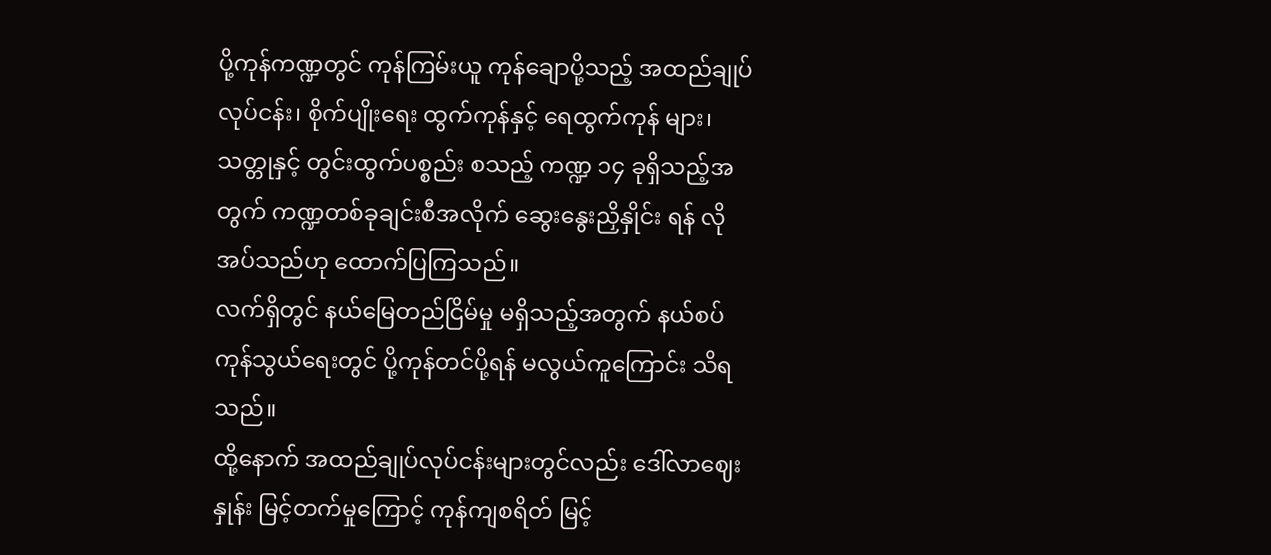ပို့ကုန်ကဏ္ဍတွင် ကုန်ကြမ်းယူ ကုန်ချောပို့သည့် အထည်ချုပ်လုပ်ငန်း၊ စိုက်ပျိုးရေး ထွက်ကုန်နှင့် ရေထွက်ကုန် များ၊ သတ္တုနှင့် တွင်းထွက်ပစ္စည်း စသည့် ကဏ္ဍ ၁၄ ခုရှိသည့်အတွက် ကဏ္ဍတစ်ခုချင်းစီအလိုက် ဆွေးနွေးညှိနှိုင်း ရန် လိုအပ်သည်ဟု ထောက်ပြကြသည်။
လက်ရှိတွင် နယ်မြေတည်ငြိမ်မှု မရှိသည့်အတွက် နယ်စပ်ကုန်သွယ်ရေးတွင် ပို့ကုန်တင်ပို့ရန် မလွယ်ကူကြောင်း သိရသည်။
ထို့နောက် အထည်ချုပ်လုပ်ငန်းများတွင်လည်း ဒေါ်လာဈေးနှုန်း မြင့်တက်မှုကြောင့် ကုန်ကျစရိတ် မြင့်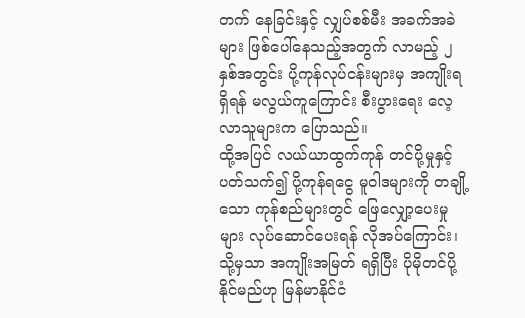တက် နေခြင်းနှင့် လျှပ်စစ်မီး အခက်အခဲများ ဖြစ်ပေါ်နေသည့်အတွက် လာမည့် ၂ နှစ်အတွင်း ပို့ကုန်လုပ်ငန်းများမှ အကျိုးရရှိရန် မလွယ်ကူကြောင်း စီးပွားရေး လေ့လာသူများက ပြောသည်။
ထို့အပြင် လယ်ယာထွက်ကုန် တင်ပို့မှုနှင့် ပတ်သက်၍ ပို့ကုန်ရငွေ မူဝါဒများကို တချို့သော ကုန်စည်များတွင် ဖြေလျှော့ပေးမှုများ လုပ်ဆောင်ပေးရန် လိုအပ်ကြောင်း၊ သို့မှသာ အကျိုးအမြတ် ရရှိပြီး ပိုမိုတင်ပို့နိုင်မည်ဟု မြန်မာနိုင်ငံ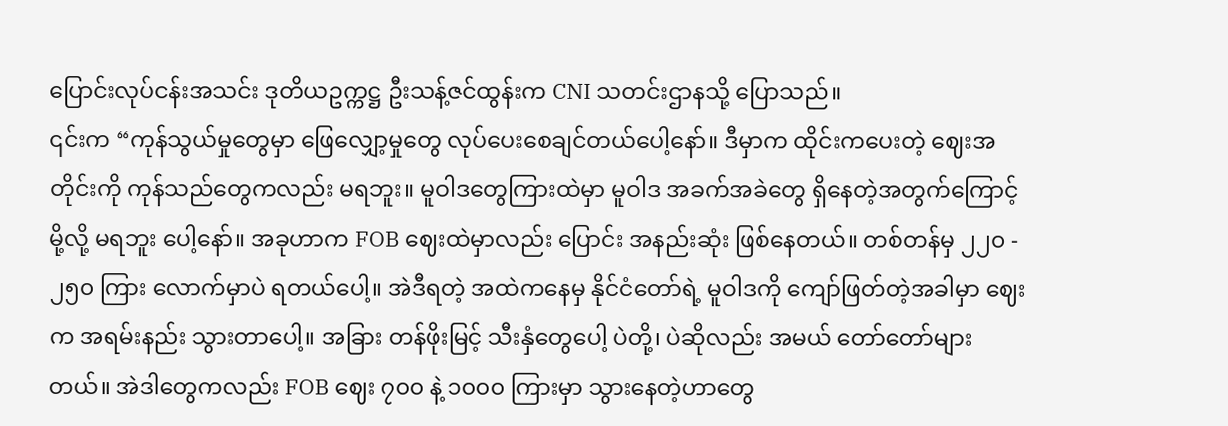ပြောင်းလုပ်ငန်းအသင်း ဒုတိယဥက္ကဋ္ဌ ဦးသန့်ဇင်ထွန်းက CNI သတင်းဌာနသို့ ပြောသည်။
၎င်းက “ကုန်သွယ်မှုတွေမှာ ဖြေလျှော့မှုတွေ လုပ်ပေးစေချင်တယ်ပေါ့နော်။ ဒီမှာက ထိုင်းကပေးတဲ့ ဈေးအတိုင်းကို ကုန်သည်တွေကလည်း မရဘူး။ မူဝါဒတွေကြားထဲမှာ မူဝါဒ အခက်အခဲတွေ ရှိနေတဲ့အတွက်ကြောင့်မို့လို့ မရဘူး ပေါ့နော်။ အခုဟာက FOB ဈေးထဲမှာလည်း ပြောင်း အနည်းဆုံး ဖြစ်နေတယ်။ တစ်တန်မှ ၂၂၀ - ၂၅၀ ကြား လောက်မှာပဲ ရတယ်ပေါ့။ အဲဒီရတဲ့ အထဲကနေမှ နိုင်ငံတော်ရဲ့ မူဝါဒကို ကျော်ဖြတ်တဲ့အခါမှာ ဈေးက အရမ်းနည်း သွားတာပေါ့။ အခြား တန်ဖိုးမြင့် သီးနှံတွေပေါ့ ပဲတို့၊ ပဲဆိုလည်း အမယ် တော်တော်များတယ်။ အဲဒါတွေကလည်း FOB ဈေး ၇၀၀ နဲ့ ၁၀၀၀ ကြားမှာ သွားနေတဲ့ဟာတွေ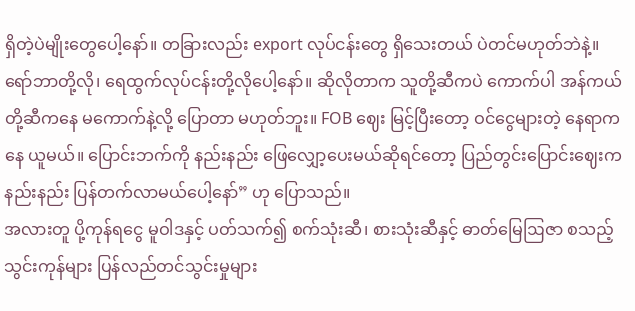ရှိတဲ့ပဲမျိုးတွေပေါ့နော်။ တခြားလည်း export လုပ်ငန်းတွေ ရှိသေးတယ် ပဲတင်မဟုတ်ဘဲနဲ့။ ရော်ဘာတို့လို၊ ရေထွက်လုပ်ငန်းတို့လိုပေါ့နော်။ ဆိုလိုတာက သူတို့ဆီကပဲ ကောက်ပါ အန်ကယ်တို့ဆီကနေ မကောက်နဲ့လို့ ပြောတာ မဟုတ်ဘူး။ FOB ဈေး မြင့်ပြီးတော့ ဝင်ငွေများတဲ့ နေရာကနေ ယူမယ်။ ပြောင်းဘက်ကို နည်းနည်း ဖြေလျှော့ပေးမယ်ဆိုရင်တော့ ပြည်တွင်းပြောင်းဈေးက နည်းနည်း ပြန်တက်လာမယ်ပေါ့နော်” ဟု ပြောသည်။
အလားတူ ပို့ကုန်ရငွေ မူဝါဒနှင့် ပတ်သက်၍ စက်သုံးဆီ၊ စားသုံးဆီနှင့် ဓာတ်မြေဩဇာ စသည့် သွင်းကုန်များ ပြန်လည်တင်သွင်းမှုများ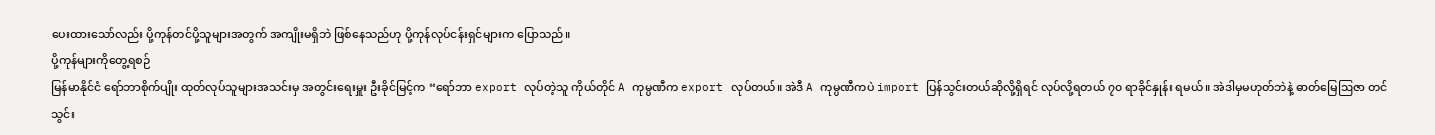ပေးထားသော်လည်း ပို့ကုန်တင်ပို့သူများအတွက် အကျိုးမရှိဘဲ ဖြစ်နေသည်ဟု ပို့ကုန်လုပ်ငန်းရှင်များက ပြောသည်။
ပို့ကုန်များကိုတွေ့ရစဉ်
မြန်မာနိုင်ငံ ရော်ဘာစိုက်ပျိုး ထုတ်လုပ်သူများအသင်းမှ အတွင်းရေးမှူး ဦးခိုင်မြင့်က “ရော်ဘာ export လုပ်တဲ့သူ ကိုယ်တိုင် A ကုမ္ပဏီက export လုပ်တယ်။ အဲဒီ A ကုမ္ပဏီကပဲ import ပြန်သွင်းတယ်ဆိုလို့ရှိရင် လုပ်လို့ရတယ် ၇၀ ရာခိုင်နှုန်း ရမယ်။ အဲဒါမှမဟုတ်ဘဲနဲ့ ဓာတ်မြေဩဇာ တင်သွင်း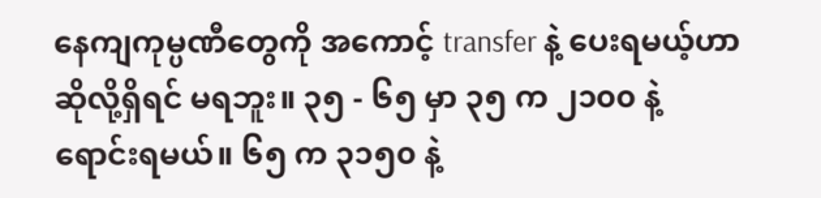နေကျကုမ္ပဏီတွေကို အကောင့် transfer နဲ့ ပေးရမယ့်ဟာ ဆိုလို့ရှိရင် မရဘူး။ ၃၅ - ၆၅ မှာ ၃၅ က ၂၁၀၀ နဲ့ ရောင်းရမယ်။ ၆၅ က ၃၁၅၀ နဲ့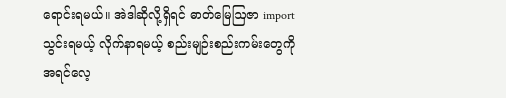ရောင်းရမယ်။ အဲဒါဆိုလို့ရှိရင် ဓာတ်မြေဩဇာ import သွင်းရမယ့် လိုက်နာရမယ့် စည်းမျဉ်းစည်းကမ်းတွေကို အရင်လေ့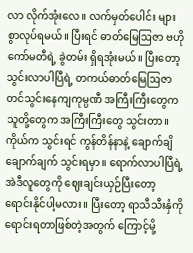လာ လိုက်အုံးလေ။ လက်မှတ်ပေါင်း များစွာလုပ်ရမယ်။ ပြီးရင် ဓာတ်မြေဩဇာ ဗဟိုကော်မတီရဲ့ ခွဲတမ်း ရှိရအုံးမယ်။ ပြီးတော့ သွင်းလာပါပြီရဲ့ တကယ်ဓာတ်မြေဩဇာ တင်သွင်းနေကျကုမ္ပဏီ အကြီးကြီးတွေက သူတို့တွေက အကြီးကြီးတွေ သွင်းတာ။ ကိုယ်က သွင်းရင် ကွန်တိန်နာနဲ့ ချောက်ချိချောက်ချက် သွင်းရမှာ။ ရောက်လာပါပြီရဲ့ အဲဒီလူတွေကို ဈေးချင်းယှဉ်ပြီးတော့ ရောင်းနိုင်ပါ့မလား။ ပြီးတော့ ရာသီသီးနှံကို ရောင်းရတာဖြစ်တဲ့အတွက် ကြောင့်မို့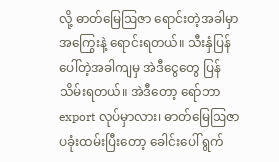လို့ ဓာတ်မြေဩဇာ ရောင်းတဲ့အခါမှာ အကြွေးနဲ့ ရောင်းရတယ်။ သီးနှံပြန်ပေါ်တဲ့အခါကျမှ အဲဒီငွေတွေ ပြန်သိမ်းရတယ်။ အဲဒီတော့ ရော်ဘာ export လုပ်မှာလား၊ ဓာတ်မြေဩဇာ ပခုံးထမ်းပြီးတော့ ခေါင်းပေါ် ရွက်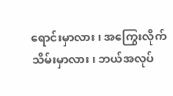ရောင်းမှာလား၊ အကြွေးလိုက်သိမ်းမှာလား၊ ဘယ်အလုပ်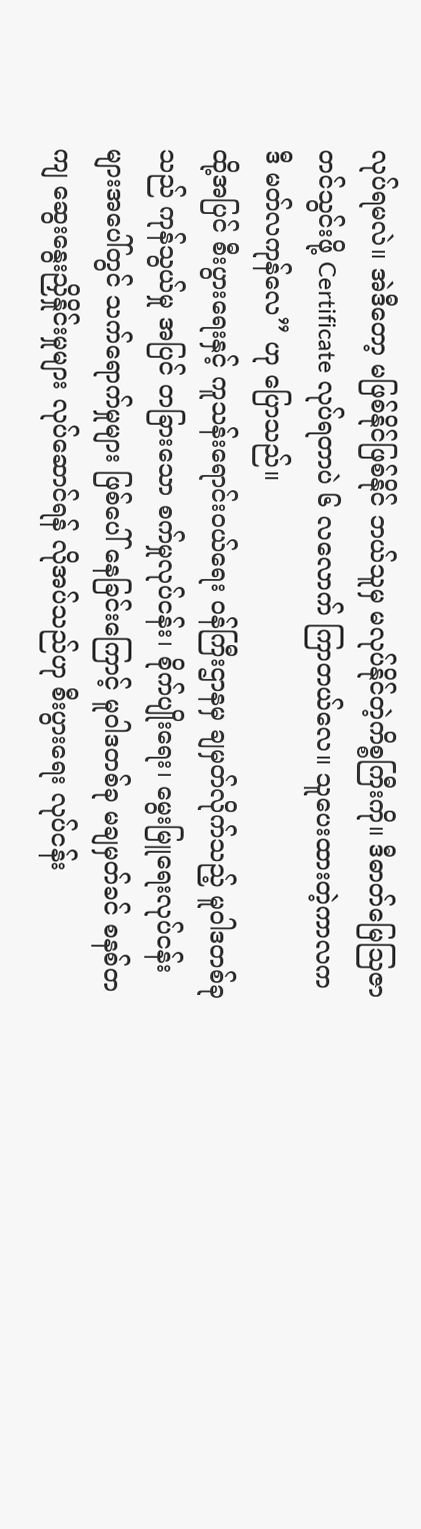လုပ်ရမလဲ။ အဲဒီတော့ မဖြစ်နိုင်ဖြစ်နိုင် ဘယ်သူမှ မလုပ်နိုင်တဲ့ကိစ္စကြီးကို။ ဒီဓာတ်မြေဩဇာ တင်သွင်းဖို့ Certificate လုပ်ရတာပဲ ၆ လလောက် ကြာတယ်လေ။ သူပေးထားတဲ့ကာလက ဒီ မတ်လကုန်လေ” ဟု ပြောသည်။
ထို့အပြင် စီးပွားရေးနှင့် ကူသန်းရောင်းဝယ်ရေး ဝန်ကြီးဌာနမှ ချမှတ်လိုက်သည့် မူဝါဒတစ်ခုသည် ကုန်သွယ်မှု အပြင် တခြားသော စက်မှုလုပ်ငန်း၊ စိုက်ပျိုးရေး၊ မွေးမြူရေးလုပ်ငန်းများအပေါ်တွင် သက်ရောက်မှုများ ဖြစ်ပေါ် နေခြင်းကြောင့် မူဝါဒတစ်ခု မချမှတ်ခင် စနစ်တကျ ဆွေးနွေးညှိနှိုင်းမှုများ လုပ်ဆောင်ရန် လိုအပ်သည်ဟု စီးပွားရေး လုပ်ငန်း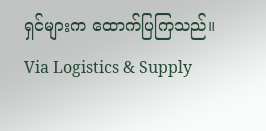ရှင်များက ထောက်ပြကြသည်။
Via Logistics & Supply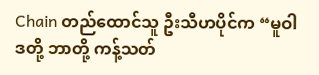Chain တည်ထောင်သူ ဦးသီဟပိုင်က “မူဝါဒတို့ ဘာတို့ ကန့်သတ်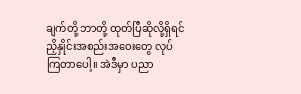ချက်တို့ ဘာတို့ ထုတ်ပြီဆိုလို့ရှိရင် ညှိနှိုင်းအစည်းအဝေးတွေ လုပ်ကြတာပေါ့။ အဲဒီမှာ ပညာ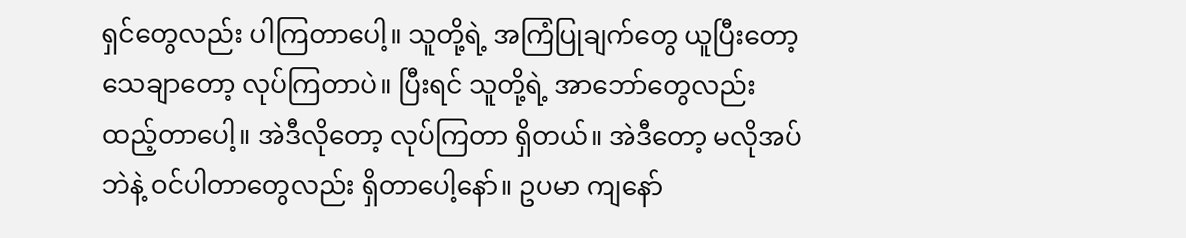ရှင်တွေလည်း ပါကြတာပေါ့။ သူတို့ရဲ့ အကြံပြုချက်တွေ ယူပြီးတော့ သေချာတော့ လုပ်ကြတာပဲ။ ပြီးရင် သူတို့ရဲ့ အာဘော်တွေလည်း ထည့်တာပေါ့။ အဲဒီလိုတော့ လုပ်ကြတာ ရှိတယ်။ အဲဒီတော့ မလိုအပ်ဘဲနဲ့ ဝင်ပါတာတွေလည်း ရှိတာပေါ့နော်။ ဥပမာ ကျနော်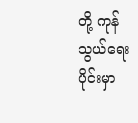တို့ ကုန်သွယ်ရေးပိုင်းမှာ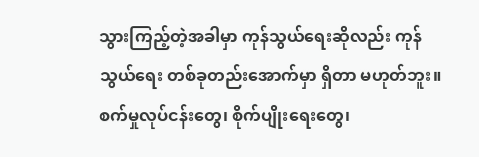သွားကြည့်တဲ့အခါမှာ ကုန်သွယ်ရေးဆိုလည်း ကုန်သွယ်ရေး တစ်ခုတည်းအောက်မှာ ရှိတာ မဟုတ်ဘူး။ စက်မှုလုပ်ငန်းတွေ၊ စိုက်ပျိုးရေးတွေ၊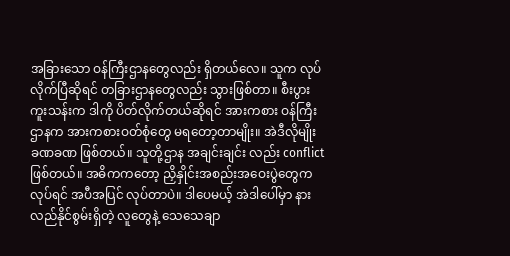အခြားသော ဝန်ကြီးဌာနတွေလည်း ရှိတယ်လေ။ သူက လုပ်လိုက်ပြီဆိုရင် တခြားဌာနတွေလည်း သွားဖြစ်တာ။ စီးပွားကူးသန်းက ဒါကို ပိတ်လိုက်တယ်ဆိုရင် အားကစား ဝန်ကြီးဌာနက အားကစားဝတ်စုံတွေ မရတော့တာမျိုး။ အဲဒီလိုမျိုး ခဏခဏ ဖြစ်တယ်။ သူတို့ဌာန အချင်းချင်း လည်း conflict ဖြစ်တယ်။ အဓိကကတော့ ညှိနှိုင်းအစည်းအဝေးပွဲတွေက လုပ်ရင် အပီအပြင် လုပ်တာပဲ။ ဒါပေမယ့် အဲဒါပေါ်မှာ နားလည်နိုင်စွမ်းရှိတဲ့ လူတွေနဲ့ သေသေချာ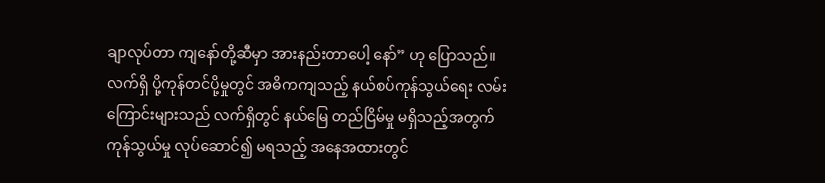ချာလုပ်တာ ကျနော်တို့ဆီမှာ အားနည်းတာပေါ့ နော်” ဟု ပြောသည်။
လက်ရှိ ပို့ကုန်တင်ပို့မှုတွင် အဓိကကျသည့် နယ်စပ်ကုန်သွယ်ရေး လမ်းကြောင်းများသည် လက်ရှိတွင် နယ်မြေ တည်ငြိမ်မှု မရှိသည့်အတွက် ကုန်သွယ်မှု လုပ်ဆောင်၍ မရသည့် အနေအထားတွင်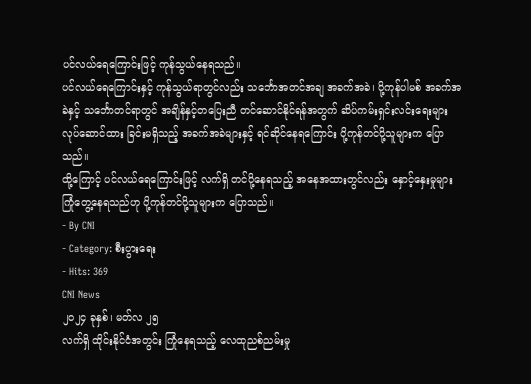ပင်လယ်ရေကြောင်းဖြင့် ကုန်သွယ်နေရသည်။
ပင်လယ်ရေကြောင်းနှင့် ကုန်သွယ်ရာတွင်လည်း သင်္ဘောအတင်အချ အခက်အခဲ၊ ပို့ကုန်ပါမစ် အခက်အခဲနှင့် သင်္ဘောတင်ရာတွင် အချိန်နှင့်တပြေးညီ တင်ဆောင်နိုင်ရန်အတွက် ဆိပ်ကမ်းရှင်းလင်းရေးများ လုပ်ဆောင်ထား ခြင်းမရှိသည့် အခက်အခဲများနှင့် ရင်ဆိုင်နေရကြောင်း ပို့ကုန်တင်ပို့သူများက ပြောသည်။
ထို့ကြောင့် ပင်လယ်ရေကြောင်းဖြင့် လက်ရှိ တင်ပို့နေရသည့် အနေအထားတွင်လည်း နှောင့်နှေးမှုများ ကြုံတွေ့နေရသည်ဟု ပို့ကုန်တင်ပို့သူများက ပြောသည်။
- By CNI
- Category: စီးပွားရေး
- Hits: 369
CNI News
၂၀၂၄ ခုနှစ်၊ မတ်လ ၂၅
လက်ရှိ ထိုင်းနိုင်ငံအတွင်း ကြုံနေရသည့် လေထုညစ်ညမ်းမှု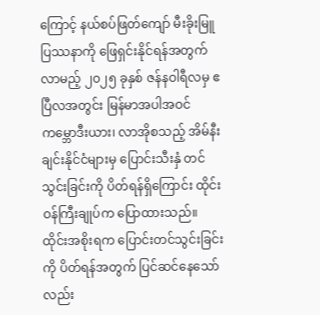ကြောင့် နယ်စပ်ဖြတ်ကျော် မီးခိုးမြူပြဿနာကို ဖြေရှင်းနိုင်ရန်အတွက် လာမည့် ၂၀၂၅ ခုနှစ် ဇန်နဝါရီလမှ ဧပြီလအတွင်း မြန်မာအပါအဝင် ကမ္ဘောဒီးယား၊ လာအိုစသည့် အိမ်နီးချင်းနိုင်ငံများမှ ပြောင်းသီးနှံ တင်သွင်းခြင်းကို ပိတ်ရန်ရှိကြောင်း ထိုင်းဝန်ကြီးချုပ်က ပြောထားသည်။
ထိုင်းအစိုးရက ပြောင်းတင်သွင်းခြင်းကို ပိတ်ရန်အတွက် ပြင်ဆင်နေသော်လည်း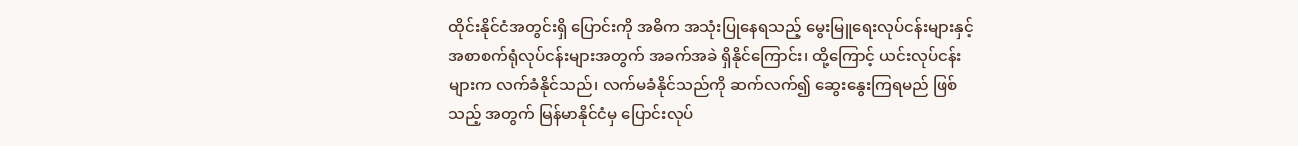ထိုင်းနိုင်ငံအတွင်းရှိ ပြောင်းကို အဓိက အသုံးပြုနေရသည့် မွေးမြူရေးလုပ်ငန်းများနှင့် အစာစက်ရုံလုပ်ငန်းများအတွက် အခက်အခဲ ရှိနိုင်ကြောင်း၊ ထို့ကြောင့် ယင်းလုပ်ငန်းများက လက်ခံနိုင်သည်၊ လက်မခံနိုင်သည်ကို ဆက်လက်၍ ဆွေးနွေးကြရမည် ဖြစ်သည့် အတွက် မြန်မာနိုင်ငံမှ ပြောင်းလုပ်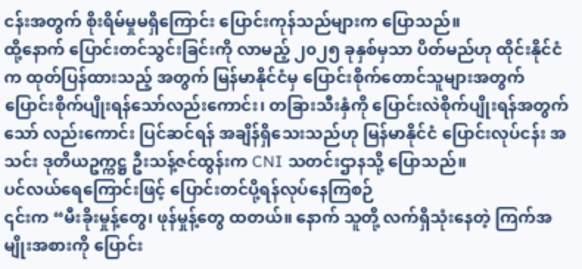ငန်းအတွက် စိုးရိမ်မှုမရှိကြောင်း ပြောင်းကုန်သည်များက ပြောသည်။
ထို့နောက် ပြောင်းတင်သွင်းခြင်းကို လာမည့် ၂၀၂၅ ခုနှစ်မှသာ ပိတ်မည်ဟု ထိုင်းနိုင်ငံက ထုတ်ပြန်ထားသည့် အတွက် မြန်မာနိုင်ငံမှ ပြောင်းစိုက်တောင်သူများအတွက် ပြောင်းစိုက်ပျိုးရန်သော်လည်းကောင်း၊ တခြားသီးနှံကို ပြောင်းလဲစိုက်ပျိုးရန်အတွက်သော် လည်းကောင်း ပြင်ဆင်ရန် အချိန်ရှိသေးသည်ဟု မြန်မာနိုင်ငံ ပြောင်းလုပ်ငန်း အသင်း ဒုတိယဥက္ကဋ္ဌ ဦးသန့်ဇင်ထွန်းက CNI သတင်းဌာနသို့ ပြောသည်။
ပင်လယ်ရေကြောင်းဖြင့် ပြောင်းတင်ပို့ရန်လုပ်နေကြစဉ်
၎င်းက “မီးခိုးမှုန့်တွေ၊ ဖုန်မှုန့်တွေ ထတယ်။ နောက် သူတို့ လက်ရှိသုံးနေတဲ့ ကြက်အမျိုးအစားကို ပြောင်း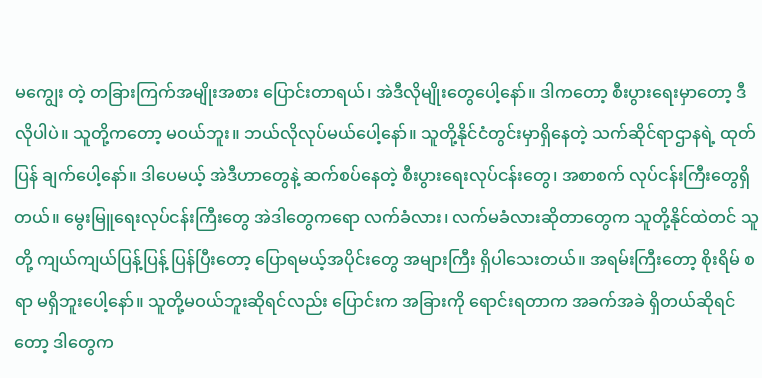မကျွေး တဲ့ တခြားကြက်အမျိုးအစား ပြောင်းတာရယ်၊ အဲဒီလိုမျိုးတွေပေါ့နော်။ ဒါကတော့ စီးပွားရေးမှာတော့ ဒီလိုပါပဲ။ သူတို့ကတော့ မဝယ်ဘူး။ ဘယ်လိုလုပ်မယ်ပေါ့နော်။ သူတို့နိုင်ငံတွင်းမှာရှိနေတဲ့ သက်ဆိုင်ရာဌာနရဲ့ ထုတ်ပြန် ချက်ပေါ့နော်။ ဒါပေမယ့် အဲဒီဟာတွေနဲ့ ဆက်စပ်နေတဲ့ စီးပွားရေးလုပ်ငန်းတွေ၊ အစာစက် လုပ်ငန်းကြီးတွေရှိ တယ်။ မွေးမြူရေးလုပ်ငန်းကြီးတွေ အဲဒါတွေကရော လက်ခံလား၊ လက်မခံလားဆိုတာတွေက သူတို့နိုင်ထဲတင် သူတို့ ကျယ်ကျယ်ပြန့်ပြန့် ပြန်ပြီးတော့ ပြောရမယ့်အပိုင်းတွေ အများကြီး ရှိပါသေးတယ်။ အရမ်းကြီးတော့ စိုးရိမ် စရာ မရှိဘူးပေါ့နော်။ သူတို့မဝယ်ဘူးဆိုရင်လည်း ပြောင်းက အခြားကို ရောင်းရတာက အခက်အခဲ ရှိတယ်ဆိုရင် တော့ ဒါတွေက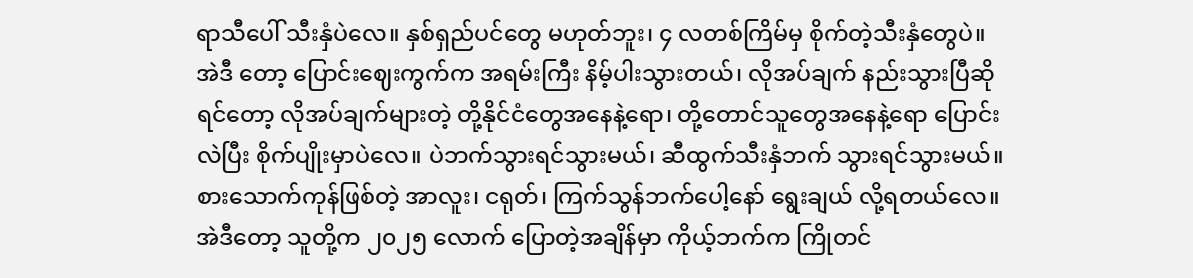ရာသီပေါ် သီးနှံပဲလေ။ နှစ်ရှည်ပင်တွေ မဟုတ်ဘူး၊ ၄ လတစ်ကြိမ်မှ စိုက်တဲ့သီးနှံတွေပဲ။ အဲဒီ တော့ ပြောင်းဈေးကွက်က အရမ်းကြီး နိမ့်ပါးသွားတယ်၊ လိုအပ်ချက် နည်းသွားပြီဆိုရင်တော့ လိုအပ်ချက်များတဲ့ တို့နိုင်ငံတွေအနေနဲ့ရော၊ တို့တောင်သူတွေအနေနဲ့ရော ပြောင်းလဲပြီး စိုက်ပျိုးမှာပဲလေ။ ပဲဘက်သွားရင်သွားမယ်၊ ဆီထွက်သီးနှံဘက် သွားရင်သွားမယ်။ စားသောက်ကုန်ဖြစ်တဲ့ အာလူး၊ ငရုတ်၊ ကြက်သွန်ဘက်ပေါ့နော် ရွေးချယ် လို့ရတယ်လေ။ အဲဒီတော့ သူတို့က ၂၀၂၅ လောက် ပြောတဲ့အချိန်မှာ ကိုယ့်ဘက်က ကြိုတင်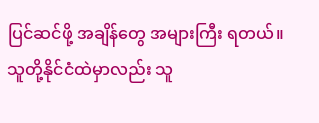ပြင်ဆင်ဖို့ အချိန်တွေ အများကြီး ရတယ်။ သူတို့နိုင်ငံထဲမှာလည်း သူ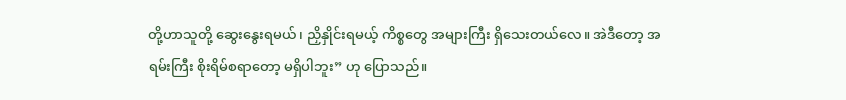တို့ဟာသူတို့ ဆွေးနွေးရမယ်၊ ညှိနှိုင်းရမယ့် ကိစ္စတွေ အများကြီး ရှိသေးတယ်လေ။ အဲဒီတော့ အရမ်းကြီး စိုးရိမ်စရာတော့ မရှိပါဘူး” ဟု ပြောသည်။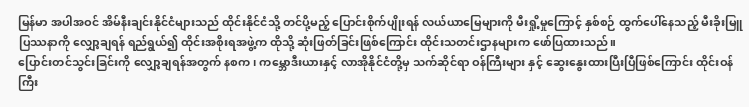မြန်မာ အပါအဝင် အိမ်နီးချင်းနိုင်ငံများသည် ထိုင်းနိုင်ငံသို့ တင်ပို့မည့် ပြောင်းစိုက်ပျိုးရန် လယ်ယာမြေများကို မီးရှို့မှုကြောင့် နှစ်စဉ် ထွက်ပေါ်နေသည့် မီးခိုးမြူပြဿနာကို လျှော့ချရန် ရည်ရွယ်၍ ထိုင်းအစိုးရအဖွဲ့က ထိုသို့ ဆုံးဖြတ်ခြင်းဖြစ်ကြောင်း ထိုင်းသတင်းဌာနများက ဖော်ပြထားသည်။
ပြောင်းတင်သွင်းခြင်းကို လျှော့ချရန်အတွက် နစက၊ ကမ္ဘောဒီးယားနှင့် လာအိုနိုင်ငံတို့မှ သက်ဆိုင်ရာ ဝန်ကြီးများ နှင့် ဆွေးနွေးထားပြီးပြီဖြစ်ကြောင်း ထိုင်းဝန်ကြီး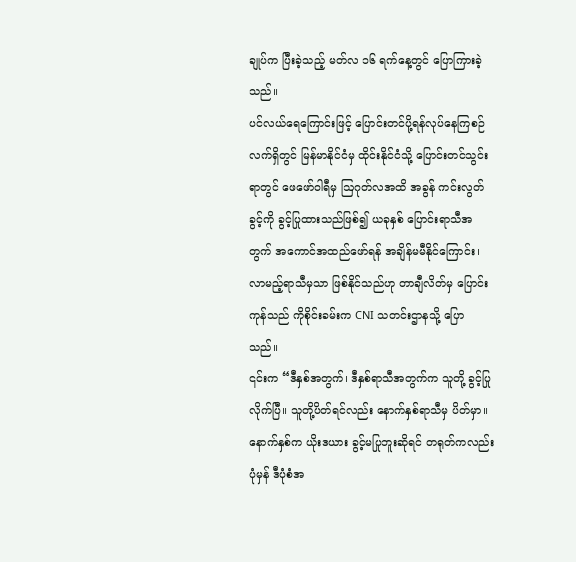ချုပ်က ပြီးခဲ့သည့် မတ်လ ၁၆ ရက်နေ့တွင် ပြောကြားခဲ့သည်။
ပင်လယ်ရေကြောင်းဖြင့် ပြောင်းတင်ပို့ရန်လုပ်နေကြစဉ်
လက်ရှိတွင် မြန်မာနိုင်ငံမှ ထိုင်းနိုင်ငံသို့ ပြောင်းတင်သွင်းရာတွင် ဖေဖော်ဝါရီမှ ဩဂုတ်လအထိ အခွန် ကင်းလွတ် ခွင့်ကို ခွင့်ပြုထားသည်ဖြစ်၍ ယခုနှစ် ပြောင်းရာသီအတွက် အကောင်အထည်ဖော်ရန် အချိန်မမီနိုင်ကြောင်း၊ လာမည့်ရာသီမှသာ ဖြစ်နိုင်သည်ဟု တာချီလိတ်မှ ပြောင်းကုန်သည် ကိုစိုင်းခမ်းက CNI သတင်းဌာနသို့ ပြော သည်။
၎င်းက “ဒီနှစ်အတွက်၊ ဒီနှစ်ရာသီအတွက်က သူတို့ ခွင့်ပြုလိုက်ပြီ။ သူတို့ပိတ်ရင်လည်း နောက်နှစ်ရာသီမှ ပိတ်မှာ။ နောက်နှစ်က ယိုးဒယား ခွင့်မပြုဘူးဆိုရင် တရုတ်ကလည်း ပုံမှန် ဒီပုံစံအ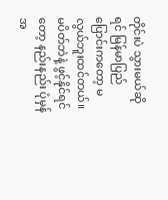တိုင်းပဲ သွားမယ်ဆိုရင် မြန်မာပြည် ပြောင်းကတော့ မလွယ်ဘူးထင်တယ်။ မပိတ်ဘဲနဲ့ ဖွင့်နိုင်ရင်တော့ နည်းနည်း ပုံမှန်အ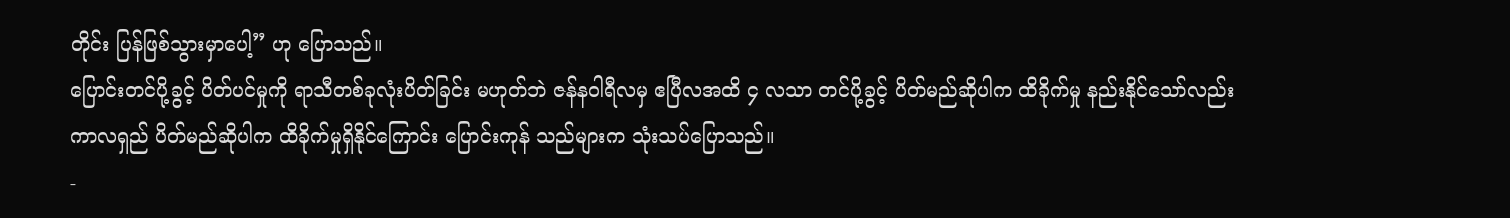တိုင်း ပြန်ဖြစ်သွားမှာပေါ့” ဟု ပြောသည်။
ပြောင်းတင်ပို့ခွင့် ပိတ်ပင်မှုကို ရာသီတစ်ခုလုံးပိတ်ခြင်း မဟုတ်ဘဲ ဇန်နဝါရီလမှ ဧပြီလအထိ ၄ လသာ တင်ပို့ခွင့် ပိတ်မည်ဆိုပါက ထိခိုက်မှု နည်းနိုင်သော်လည်း ကာလရှည် ပိတ်မည်ဆိုပါက ထိခိုက်မှုရှိနိုင်ကြောင်း ပြောင်းကုန် သည်များက သုံးသပ်ပြောသည်။
-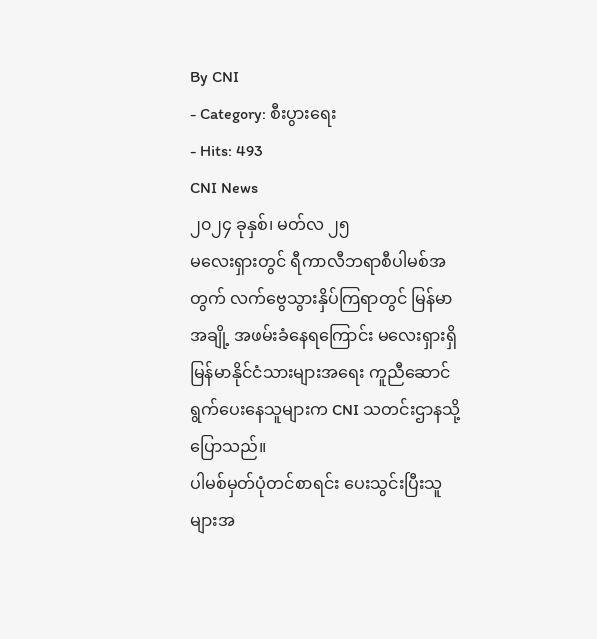By CNI
- Category: စီးပွားရေး
- Hits: 493
CNI News
၂၀၂၄ ခုနှစ်၊ မတ်လ ၂၅
မလေးရှားတွင် ရီကာလီဘရာစီပါမစ်အတွက် လက်ဗွေသွားနှိပ်ကြရာတွင် မြန်မာအချို့ အဖမ်းခံနေရကြောင်း မလေးရှားရှိ မြန်မာနိုင်ငံသားများအရေး ကူညီဆောင်ရွက်ပေးနေသူများက CNI သတင်းဌာနသို့ ပြောသည်။
ပါမစ်မှတ်ပုံတင်စာရင်း ပေးသွင်းပြီးသူများအ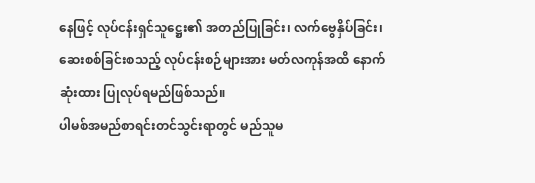နေဖြင့် လုပ်ငန်းရှင်သူဋ္ဌေး၏ အတည်ပြုခြင်း၊ လက်ဗွေနှိပ်ခြင်း၊ ဆေးစစ်ခြင်းစသည့် လုပ်ငန်းစဉ်များအား မတ်လကုန်အထိ နောက်ဆုံးထား ပြုလုပ်ရမည်ဖြစ်သည်။
ပါမစ်အမည်စာရင်းတင်သွင်းရာတွင် မည်သူမ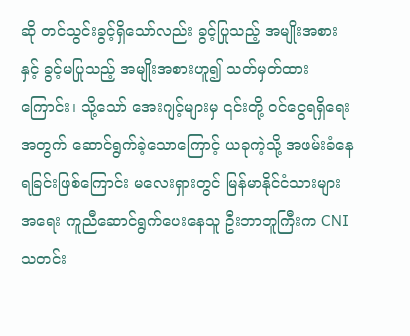ဆို တင်သွင်းခွင့်ရှိသော်လည်း ခွင့်ပြုသည့် အမျိုးအစားနှင့် ခွင့်မပြုသည့် အမျိုးအစားဟူ၍ သတ်မှတ်ထားကြောင်း၊ သို့သော် အေးဂျင့်များမှ ၎င်းတို့ ဝင်ငွေရရှိရေးအတွက် ဆောင်ရွက်ခဲ့သောကြောင့် ယခုကဲ့သို့ အဖမ်းခံနေရခြင်းဖြစ်ကြောင်း မလေးရှားတွင် မြန်မာနိုင်ငံသားများအရေး ကူညီဆောင်ရွက်ပေးနေသူ ဦးဘာဘူကြီးက CNI သတင်း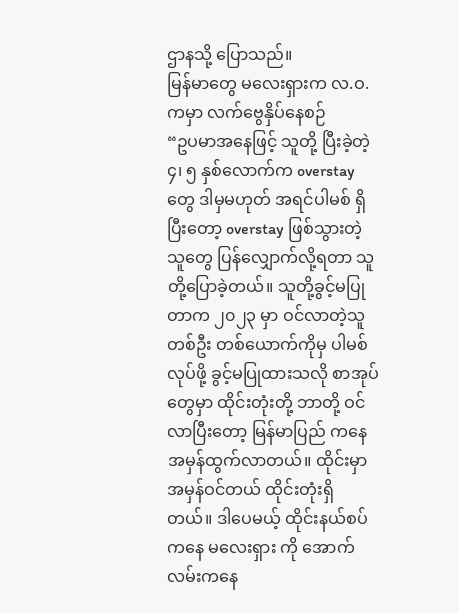ဌာနသို့ ပြောသည်။
မြန်မာတွေ မလေးရှားက လ.ဝ.ကမှာ လက်ဗွေနှိပ်နေစဉ်
“ဥပမာအနေဖြင့် သူတို့ ပြီးခဲ့တဲ့ ၄၊ ၅ နှစ်လောက်က overstay တွေ ဒါမှမဟုတ် အရင်ပါမစ် ရှိပြီးတော့ overstay ဖြစ်သွားတဲ့သူတွေ ပြန်လျှောက်လို့ရတာ သူတို့ပြောခဲ့တယ်။ သူတို့ခွင့်မပြုတာက ၂၀၂၃ မှာ ဝင်လာတဲ့သူ တစ်ဦး တစ်ယောက်ကိုမှ ပါမစ်လုပ်ဖို့ ခွင့်မပြုထားသလို စာအုပ်တွေမှာ ထိုင်းတုံးတို့ ဘာတို့ ဝင်လာပြီးတော့ မြန်မာပြည် ကနေ အမှန်ထွက်လာတယ်။ ထိုင်းမှာ အမှန်ဝင်တယ် ထိုင်းတုံးရှိတယ်။ ဒါပေမယ့် ထိုင်းနယ်စပ်ကနေ မလေးရှား ကို အောက်လမ်းကနေ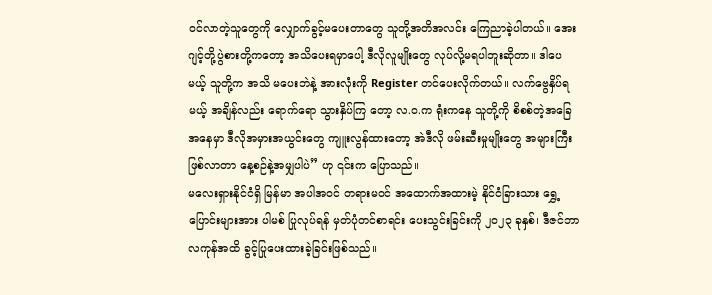ဝင်လာတဲ့သူတွေကို လျှောက်ခွင့်မပေးတာတွေ သူတို့အတိအလင်း ကြေညာခဲ့ပါတယ်။ အေးဂျင့်တို့ပွဲစားတို့ကတော့ အသိပေးရမှာပေါ့ ဒီလိုလူမျိုးတွေ လုပ်လို့မရပါဘူးဆိုတာ။ ဒါပေမယ့် သူတို့က အသိ မပေးဘဲနဲ့ အားလုံးကို Register တင်ပေးလိုက်တယ်။ လက်ဗွေနှိပ်ရမယ့် အချိန်လည်း ရောက်ရော သွားနှိပ်ကြ တော့ လ.ဝ.က ရုံးကနေ သူတို့ကို စိစစ်တဲ့အခြေအနေမှာ ဒီလိုအမှားအယွင်းတွေ ကျူးလွန်ထားတော့ အဲဒီလို ဖမ်းဆီးမှုမျိုးတွေ အများကြီးဖြစ်လာတာ နေ့စဉ်နဲ့အမျှပါပဲ” ဟု ၎င်းက ပြောသည်။
မလေးရှားနိုင်ငံရှိ မြန်မာ အပါအဝင် တရားမဝင် အထောက်အထားမဲ့ နိုင်ငံခြားသား ရွှေ့ပြောင်းများအား ပါမစ် ပြုလုပ်ရန် မှတ်ပုံတင်စာရင်း ပေးသွင်းခြင်းကို ၂၀၂၃ ခုနှစ်၊ ဒီဇင်ဘာလကုန်အထိ ခွင့်ပြုပေးထားခဲ့ခြင်းဖြစ်သည်။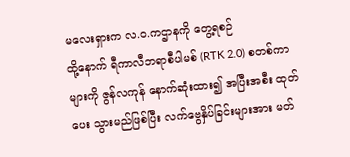မလေးရှားက လ.ဝ.ကဌာနကို တွေ့ရစဉ်
ထို့နောက် ရီကာလီဘရာစီပါမစ် (RTK 2.0) စတစ်ကာများကို ဇွန်လကုန် နောက်ဆုံးထား၍ အပြီးအစီး ထုတ်ပေး သွားမည်ဖြစ်ပြီး လက်ဗွေနှိပ်ခြင်းများအား မတ်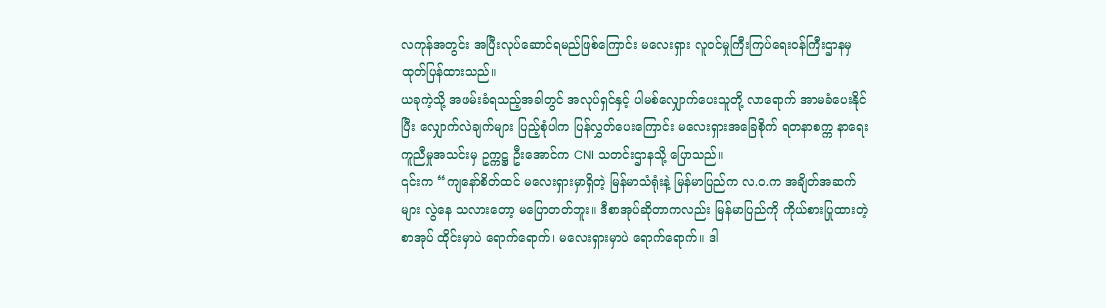လကုန်အတွင်း အပြီးလုပ်ဆောင်ရမည်ဖြစ်ကြောင်း မလေးရှား လူဝင်မှုကြီးကြပ်ရေးဝန်ကြီးဌာနမှ ထုတ်ပြန်ထားသည်။
ယခုကဲ့သို့ အဖမ်းခံရသည့်အခါတွင် အလုပ်ရှင်နှင့် ပါမစ်လျှောက်ပေးသူတို့ လာရောက် အာမခံပေးနိုင်ပြီး လျှောက်လဲချက်များ ပြည့်စုံပါက ပြန်လွှတ်ပေးကြောင်း မလေးရှားအခြေစိုက် ရတနာစက္က နာရေးကူညီမှုအသင်းမှ ဥက္ကဋ္ဌ ဦးအောင်က CNI သတင်းဌာနသို့ ပြောသည်။
၎င်းက “ကျနော်စိတ်ထင် မလေးရှားမှာရှိတဲ့ မြန်မာသံရုံးနဲ့ မြန်မာပြည်က လ.ဝ.က အချိတ်အဆက်များ လွဲနေ သလားတော့ မပြောတတ်ဘူး။ ဒီစာအုပ်ဆိုတာကလည်း မြန်မာပြည်ကို ကိုယ်စားပြုထားတဲ့ စာအုပ် ထိုင်းမှာပဲ ရောက်ရောက်၊ မလေးရှားမှာပဲ ရောက်ရောက်။ ဒါ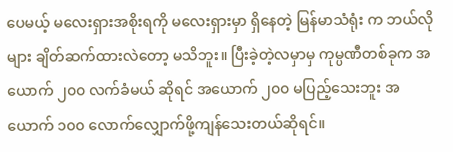ပေမယ့် မလေးရှားအစိုးရကို မလေးရှားမှာ ရှိနေတဲ့ မြန်မာသံရုံး က ဘယ်လိုများ ချိတ်ဆက်ထားလဲတော့ မသိဘူး။ ပြီးခဲ့တဲ့လမှာမှ ကုမ္ပဏီတစ်ခုက အယောက် ၂၀၀ လက်ခံမယ် ဆိုရင် အယောက် ၂၀၀ မပြည့်သေးဘူး အယောက် ၁၀၀ လောက်လျှောက်ဖို့ကျန်သေးတယ်ဆိုရင်။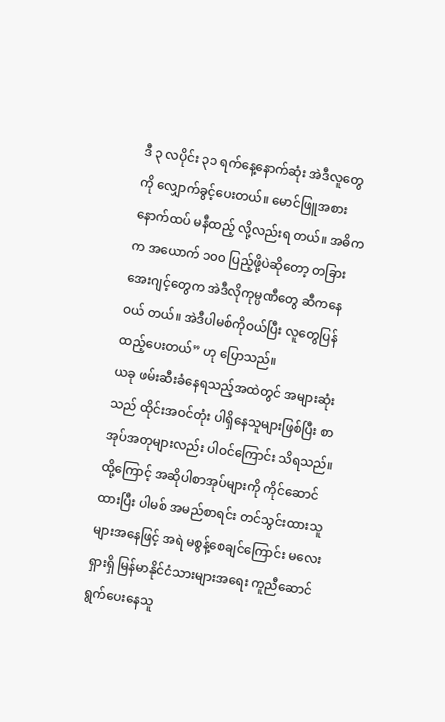ဒီ ၃ လပိုင်း ၃၁ ရက်နေ့နောက်ဆုံး အဲဒီလူတွေကို လျှောက်ခွင့်ပေးတယ်။ မောင်ဖြူအစား နောက်ထပ် မနီထည့် လို့လည်းရ တယ်။ အဓိကက အယောက် ၁၀၀ ပြည့်ဖို့ပဲဆိုတော့ တခြားအေးဂျင့်တွေက အဲဒီလိုကုမ္ပဏီတွေ ဆီကနေ ဝယ် တယ်။ အဲဒီပါမစ်ကိုဝယ်ပြီး လူတွေပြန်ထည့်ပေးတယ်” ဟု ပြောသည်။
ယခု ဖမ်းဆီးခံနေရသည့်အထဲတွင် အများဆုံးသည် ထိုင်းအဝင်တုံး ပါရှိနေသူများဖြစ်ပြီး စာအုပ်အတုများလည်း ပါဝင်ကြောင်း သိရသည်။
ထို့ကြောင့် အဆိုပါစာအုပ်များကို ကိုင်ဆောင်ထားပြီး ပါမစ် အမည်စာရင်း တင်သွင်းထားသူများအနေဖြင့် အရဲ မစွန့်စေချင်ကြောင်း မလေးရှားရှိ မြန်မာနိုင်ငံသားများအရေး ကူညီဆောင်ရွက်ပေးနေသူ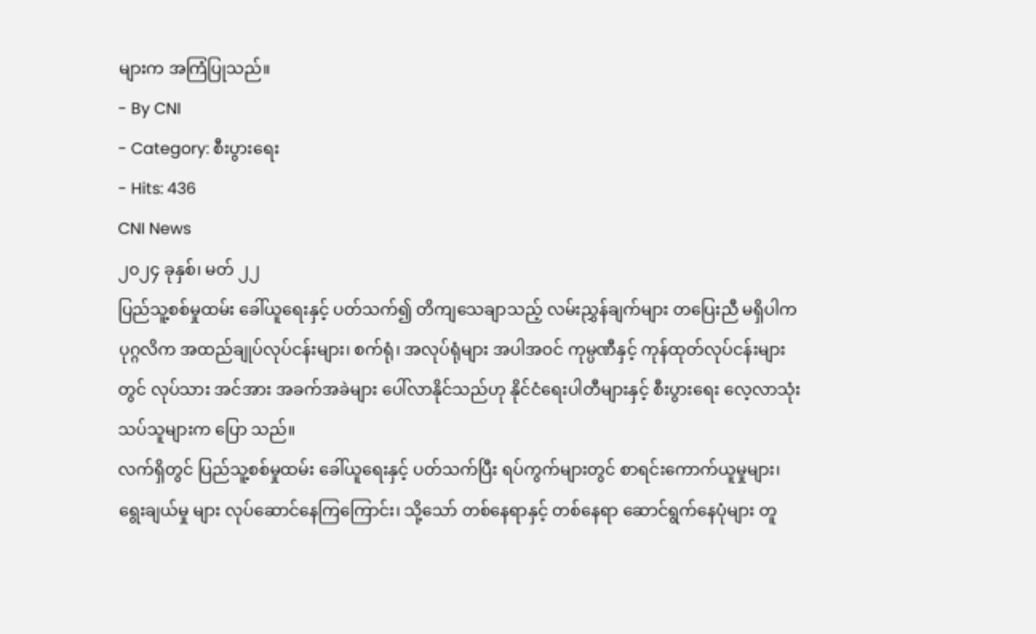များက အကြံပြုသည်။
- By CNI
- Category: စီးပွားရေး
- Hits: 436
CNI News
၂၀၂၄ ခုနှစ်၊ မတ် ၂၂
ပြည်သူ့စစ်မှုထမ်း ခေါ်ယူရေးနှင့် ပတ်သက်၍ တိကျသေချာသည့် လမ်းညွှန်ချက်များ တပြေးညီ မရှိပါက ပုဂ္ဂလိက အထည်ချုပ်လုပ်ငန်းများ၊ စက်ရုံ၊ အလုပ်ရုံများ အပါအဝင် ကုမ္ပဏီနှင့် ကုန်ထုတ်လုပ်ငန်းများတွင် လုပ်သား အင်အား အခက်အခဲများ ပေါ်လာနိုင်သည်ဟု နိုင်ငံရေးပါတီများနှင့် စီးပွားရေး လေ့လာသုံးသပ်သူများက ပြော သည်။
လက်ရှိတွင် ပြည်သူ့စစ်မှုထမ်း ခေါ်ယူရေးနှင့် ပတ်သက်ပြီး ရပ်ကွက်များတွင် စာရင်းကောက်ယူမှုများ၊ ရွေးချယ်မှု များ လုပ်ဆောင်နေကြကြောင်း၊ သို့သော် တစ်နေရာနှင့် တစ်နေရာ ဆောင်ရွက်နေပုံများ တူ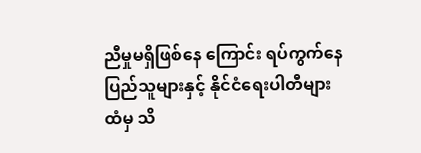ညီမှုမရှိဖြစ်နေ ကြောင်း ရပ်ကွက်နေ ပြည်သူများနှင့် နိုင်ငံရေးပါတီများထံမှ သိ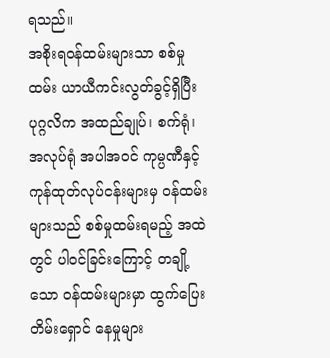ရသည်။
အစိုးရဝန်ထမ်းများသာ စစ်မှုထမ်း ယာယီကင်းလွတ်ခွင့်ရှိပြီး ပုဂ္ဂလိက အထည်ချုပ်၊ စက်ရုံ၊ အလုပ်ရုံ အပါအဝင် ကုမ္ပဏီနှင့် ကုန်ထုတ်လုပ်ငန်းများမှ ဝန်ထမ်းများသည် စစ်မှုထမ်းရမည့် အထဲတွင် ပါဝင်ခြင်းကြောင့် တချို့သော ဝန်ထမ်းများမှာ ထွက်ပြေးတိမ်းရှောင် နေမှုများ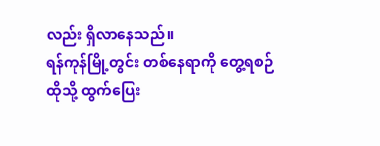လည်း ရှိလာနေသည်။
ရန်ကုန်မြို့တွင်း တစ်နေရာကို တွေ့ရစဉ်
ထိုသို့ ထွက်ပြေး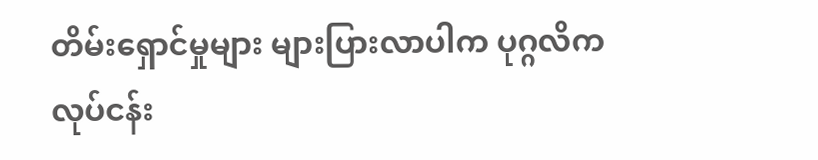တိမ်းရှောင်မှုများ များပြားလာပါက ပုဂ္ဂလိက လုပ်ငန်း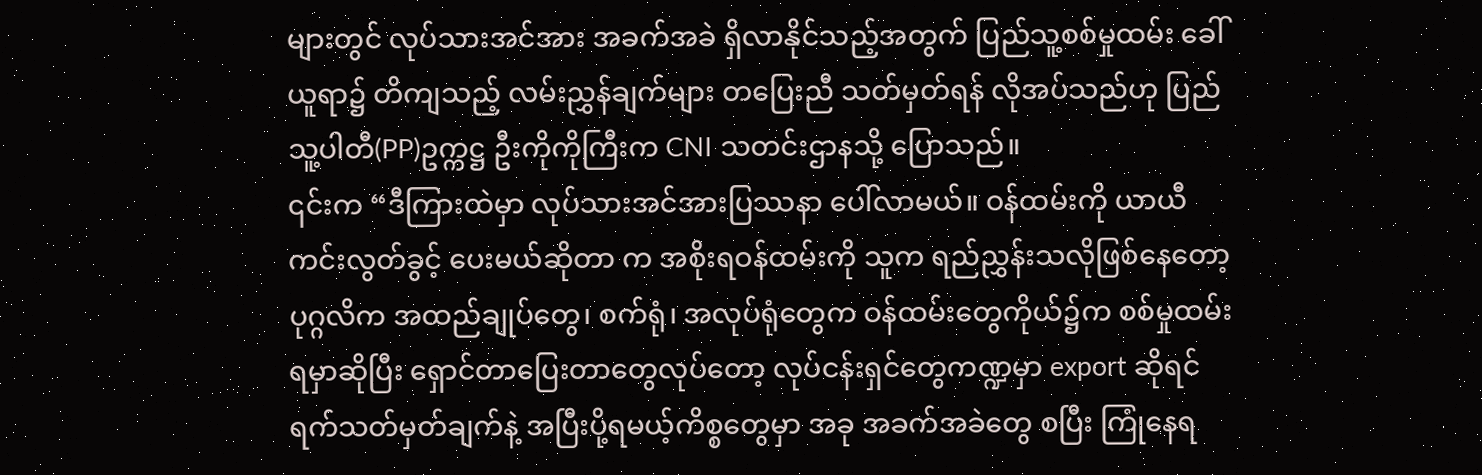များတွင် လုပ်သားအင်အား အခက်အခဲ ရှိလာနိုင်သည့်အတွက် ပြည်သူ့စစ်မှုထမ်း ခေါ်ယူရာ၌ တိကျသည့် လမ်းညွှန်ချက်များ တပြေးညီ သတ်မှတ်ရန် လိုအပ်သည်ဟု ပြည်သူ့ပါတီ(PP)ဥက္ကဋ္ဌ ဦးကိုကိုကြီးက CNI သတင်းဌာနသို့ ပြောသည်။
၎င်းက “ဒီကြားထဲမှာ လုပ်သားအင်အားပြဿနာ ပေါ်လာမယ်။ ဝန်ထမ်းကို ယာယီကင်းလွတ်ခွင့် ပေးမယ်ဆိုတာ က အစိုးရဝန်ထမ်းကို သူက ရည်ညွှန်းသလိုဖြစ်နေတော့ ပုဂ္ဂလိက အထည်ချုပ်တွေ၊ စက်ရုံ၊ အလုပ်ရုံတွေက ဝန်ထမ်းတွေကိုယ်၌က စစ်မှုထမ်းရမှာဆိုပြီး ရှောင်တာပြေးတာတွေလုပ်တော့ လုပ်ငန်းရှင်တွေကဏ္ဍမှာ export ဆိုရင် ရက်သတ်မှတ်ချက်နဲ့ အပြီးပို့ရမယ့်ကိစ္စတွေမှာ အခု အခက်အခဲတွေ စပြီး ကြုံနေရ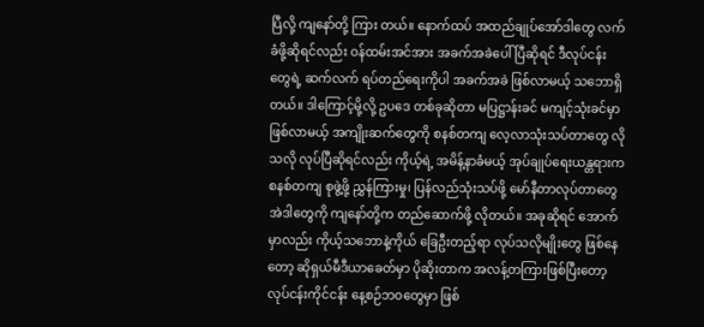ပြီလို့ ကျနော်တို့ ကြား တယ်။ နောက်ထပ် အထည်ချုပ်အော်ဒါတွေ လက်ခံဖို့ဆိုရင်လည်း ဝန်ထမ်းအင်အား အခက်အခဲပေါ်ပြီဆိုရင် ဒီလုပ်ငန်းတွေရဲ့ ဆက်လက် ရပ်တည်ရေးကိုပါ အခက်အခဲ ဖြစ်လာမယ့် သဘောရှိတယ်။ ဒါကြောင့်မို့လို့ ဥပဒေ တစ်ခုဆိုတာ မပြဋ္ဌာန်းခင် မကျင့်သုံးခင်မှာ ဖြစ်လာမယ့် အကျိုးဆက်တွေကို စနစ်တကျ လေ့လာသုံးသပ်တာတွေ လိုသလို လုပ်ပြီဆိုရင်လည်း ကိုယ့်ရဲ့ အမိန့်နာခံမယ့် အုပ်ချုပ်ရေးယန္တရားက စနစ်တကျ စုဖွဲ့ဖို့ ညွှန်ကြားမှု၊ ပြန်လည်သုံးသပ်ဖို့ မော်နီတာလုပ်တာတွေ အဲဒါတွေကို ကျနော်တို့က တည်ဆောက်ဖို့ လိုတယ်။ အခုဆိုရင် အောက်မှာလည်း ကိုယ့်သဘောနဲ့ကိုယ် ခြေဦးတည့်ရာ လုပ်သလိုမျိုးတွေ ဖြစ်နေတော့ ဆိုရှယ်မီဒီယာခေတ်မှာ ပိုဆိုးတာက အလန့်တကြားဖြစ်ပြီးတော့ လုပ်ငန်းကိုင်ငန်း နေ့စဉ်ဘဝတွေမှာ ဖြစ်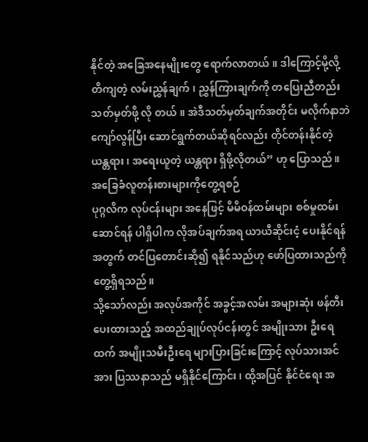နိုင်တဲ့ အခြေအနေမျိုးတွေ ရောက်လာတယ်။ ဒါကြောင့်မို့လို့ တိကျတဲ့ လမ်းညွှန်ချက်၊ ညွှန်ကြားချက်ကို တပြေးညီတည်း သတ်မှတ်ဖို့ လို တယ်။ အဲဒီသတ်မှတ်ချက်အတိုင်း မလိုက်နာဘဲ ကျော်လွန်ပြီး ဆောင်ရွက်တယ်ဆိုရင်လည်း တိုင်တန်းနိုင်တဲ့ ယန္တရား၊ အရေးယူတဲ့ ယန္တရား ရှိဖို့လိုတယ်” ဟု ပြောသည်။
အခြေခံလူတန်းစားများကိုတွေ့ရစဉ်
ပုဂ္ဂလိက လုပ်ငန်းများ အနေဖြင့် မိမိဝန်ထမ်းများ စစ်မှုထမ်းဆောင်ရန် ပါရှိပါက လိုအပ်ချက်အရ ယာယီဆိုင်းငံ့ ပေးနိုင်ရန်အတွက် တင်ပြတောင်းဆို၍ ရနိုင်သည်ဟု ဖော်ပြထားသည်ကို တွေ့ရှိရသည်။
သို့သော်လည်း အလုပ်အကိုင် အခွင့်အလမ်း အများဆုံး ဖန်တီးပေးထားသည့် အထည်ချုပ်လုပ်ငန်းတွင် အမျိုးသား ဦးရေထက် အမျိုးသမီးဦးရေ များပြားခြင်းကြောင့် လုပ်သားအင်အား ပြဿနာသည် မရှိနိုင်ကြောင်း၊ ထို့အပြင် နိုင်ငံရေး အ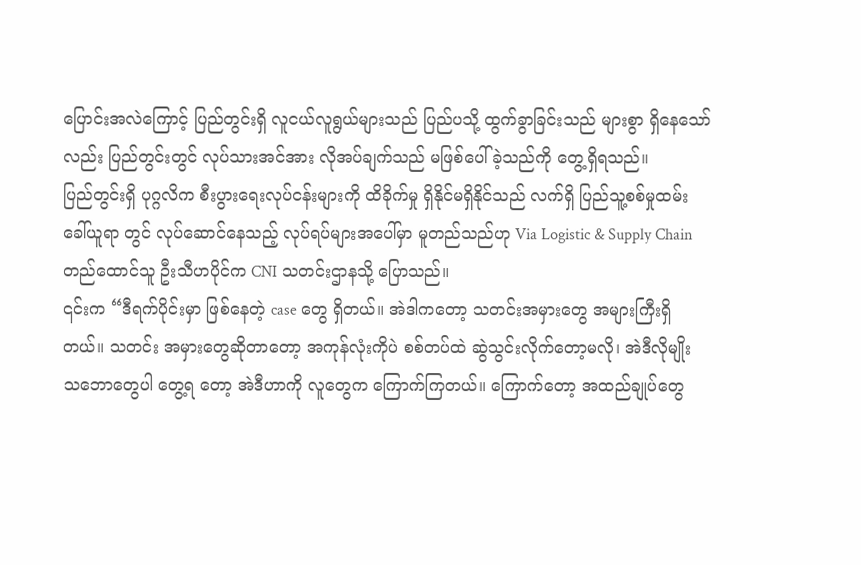ပြောင်းအလဲကြောင့် ပြည်တွင်းရှိ လူငယ်လူရွယ်များသည် ပြည်ပသို့ ထွက်ခွာခြင်းသည် များစွာ ရှိနေသော်လည်း ပြည်တွင်းတွင် လုပ်သားအင်အား လိုအပ်ချက်သည် မဖြစ်ပေါ်ခဲ့သည်ကို တွေ့ရှိရသည်။
ပြည်တွင်းရှိ ပုဂ္ဂလိက စီးပွားရေးလုပ်ငန်းများကို ထိခိုက်မှု ရှိနိုင်မရှိနိုင်သည် လက်ရှိ ပြည်သူ့စစ်မှုထမ်း ခေါ်ယူရာ တွင် လုပ်ဆောင်နေသည့် လုပ်ရပ်များအပေါ်မှာ မူတည်သည်ဟု Via Logistic & Supply Chain တည်ထောင်သူ ဦးသီဟပိုင်က CNI သတင်းဌာနသို့ ပြောသည်။
၎င်းက “ဒီရက်ပိုင်းမှာ ဖြစ်နေတဲ့ case တွေ ရှိတယ်။ အဲဒါကတော့ သတင်းအမှားတွေ အများကြီးရှိတယ်။ သတင်း အမှားတွေဆိုတာတော့ အကုန်လုံးကိုပဲ စစ်တပ်ထဲ ဆွဲသွင်းလိုက်တော့မလို၊ အဲဒီလိုမျိုး သဘောတွေပါ တွေ့ရ တော့ အဲဒီဟာကို လူတွေက ကြောက်ကြတယ်။ ကြောက်တော့ အထည်ချုပ်တွေ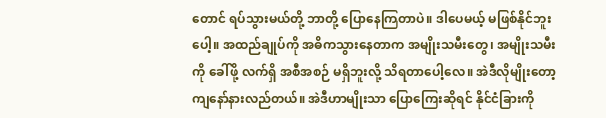တောင် ရပ်သွားမယ်တို့ ဘာတို့ ပြောနေကြတာပဲ။ ဒါပေမယ့် မဖြစ်နိုင်ဘူးပေါ့။ အထည်ချုပ်ကို အဓိကသွားနေတာက အမျိုးသမီးတွေ၊ အမျိုးသမီး ကို ခေါ်ဖို့ လက်ရှိ အစီအစဉ် မရှိဘူးလို့ သိရတာပေါ့လေ။ အဲဒီလိုမျိုးတော့ ကျနော်နားလည်တယ်။ အဲဒီဟာမျိုးသာ ပြောကြေးဆိုရင် နိုင်ငံခြားကို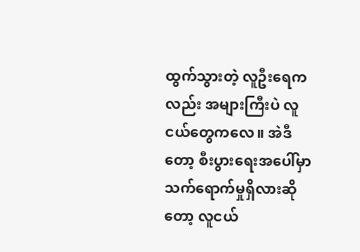ထွက်သွားတဲ့ လူဦးရေကလည်း အများကြီးပဲ လူငယ်တွေကလေ။ အဲဒီတော့ စီးပွားရေးအပေါ်မှာ သက်ရောက်မှုရှိလားဆိုတော့ လူငယ်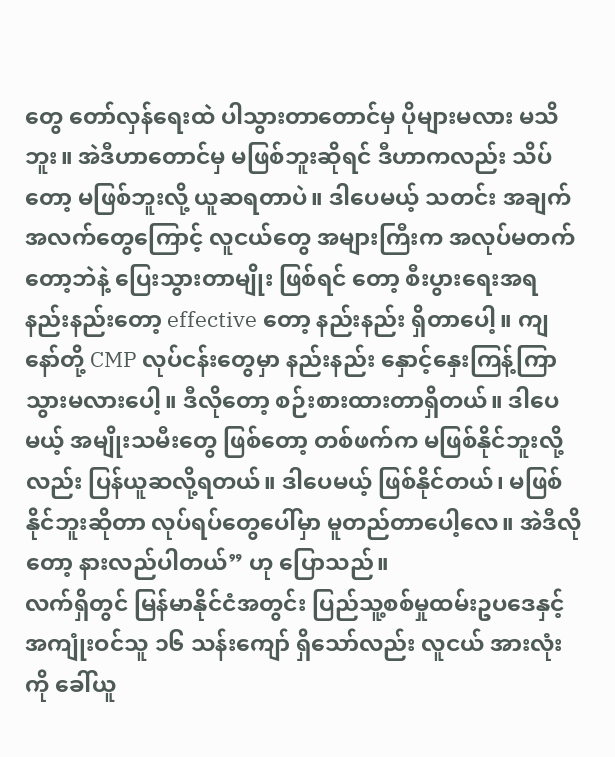တွေ တော်လှန်ရေးထဲ ပါသွားတာတောင်မှ ပိုများမလား မသိဘူး။ အဲဒီဟာတောင်မှ မဖြစ်ဘူးဆိုရင် ဒီဟာကလည်း သိပ်တော့ မဖြစ်ဘူးလို့ ယူဆရတာပဲ။ ဒါပေမယ့် သတင်း အချက်အလက်တွေကြောင့် လူငယ်တွေ အများကြီးက အလုပ်မတက်တော့ဘဲနဲ့ ပြေးသွားတာမျိုး ဖြစ်ရင် တော့ စီးပွားရေးအရ နည်းနည်းတော့ effective တော့ နည်းနည်း ရှိတာပေါ့။ ကျနော်တို့ CMP လုပ်ငန်းတွေမှာ နည်းနည်း နှောင့်နှေးကြန့်ကြာ သွားမလားပေါ့။ ဒီလိုတော့ စဉ်းစားထားတာရှိတယ်။ ဒါပေမယ့် အမျိုးသမီးတွေ ဖြစ်တော့ တစ်ဖက်က မဖြစ်နိုင်ဘူးလို့လည်း ပြန်ယူဆလို့ရတယ်။ ဒါပေမယ့် ဖြစ်နိုင်တယ်၊ မဖြစ်နိုင်ဘူးဆိုတာ လုပ်ရပ်တွေပေါ်မှာ မူတည်တာပေါ့လေ။ အဲဒီလိုတော့ နားလည်ပါတယ်” ဟု ပြောသည်။
လက်ရှိတွင် မြန်မာနိုင်ငံအတွင်း ပြည်သူ့စစ်မှုထမ်းဥပဒေနှင့် အကျုံးဝင်သူ ၁၆ သန်းကျော် ရှိသော်လည်း လူငယ် အားလုံးကို ခေါ်ယူ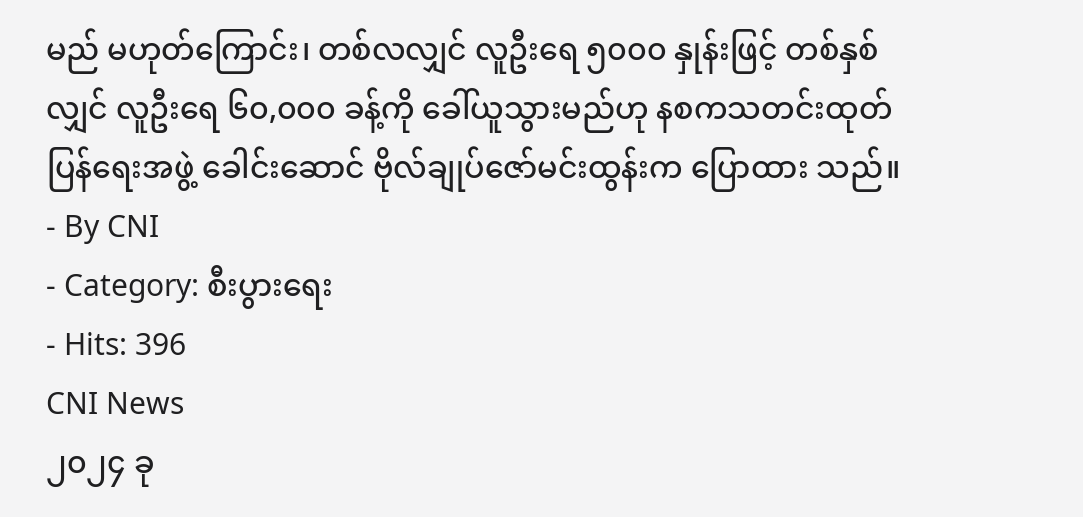မည် မဟုတ်ကြောင်း၊ တစ်လလျှင် လူဦးရေ ၅၀၀၀ နှုန်းဖြင့် တစ်နှစ်လျှင် လူဦးရေ ၆၀,၀၀၀ ခန့်ကို ခေါ်ယူသွားမည်ဟု နစကသတင်းထုတ်ပြန်ရေးအဖွဲ့ ခေါင်းဆောင် ဗိုလ်ချုပ်ဇော်မင်းထွန်းက ပြောထား သည်။
- By CNI
- Category: စီးပွားရေး
- Hits: 396
CNI News
၂၀၂၄ ခု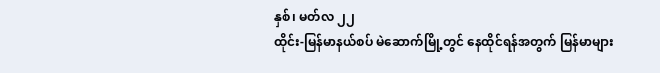နှစ်၊ မတ်လ ၂၂
ထိုင်း-မြန်မာနယ်စပ် မဲဆောက်မြို့တွင် နေထိုင်ရန်အတွက် မြန်မာများ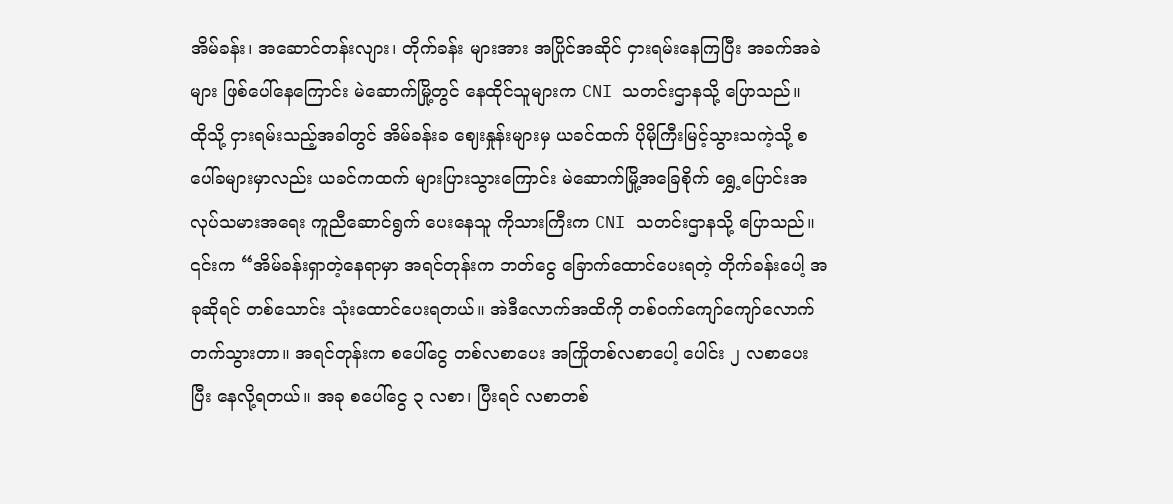အိမ်ခန်း၊ အဆောင်တန်းလျား၊ တိုက်ခန်း များအား အပြိုင်အဆိုင် ငှားရမ်းနေကြပြီး အခက်အခဲများ ဖြစ်ပေါ်နေကြောင်း မဲဆောက်မြို့တွင် နေထိုင်သူများက CNI သတင်းဌာနသို့ ပြောသည်။
ထိုသို့ ငှားရမ်းသည့်အခါတွင် အိမ်ခန်းခ ဈေးနှုန်းများမှ ယခင်ထက် ပိုမိုကြီးမြင့်သွားသကဲ့သို့ စပေါ်ခများမှာလည်း ယခင်ကထက် များပြားသွားကြောင်း မဲဆောက်မြို့အခြေစိုက် ရွှေ့ပြောင်းအလုပ်သမားအရေး ကူညီဆောင်ရွက် ပေးနေသူ ကိုသားကြီးက CNI သတင်းဌာနသို့ ပြောသည်။
၎င်းက “အိမ်ခန်းရှာတဲ့နေရာမှာ အရင်တုန်းက ဘတ်ငွေ ခြောက်ထောင်ပေးရတဲ့ တိုက်ခန်းပေါ့ အခုဆိုရင် တစ်သောင်း သုံးထောင်ပေးရတယ်။ အဲဒီလောက်အထိကို တစ်ဝက်ကျော်ကျော်လောက် တက်သွားတာ။ အရင်တုန်းက စပေါ်ငွေ တစ်လစာပေး အကြိုတစ်လစာပေါ့ ပေါင်း ၂ လစာပေးပြီး နေလို့ရတယ်။ အခု စပေါ်ငွေ ၃ လစာ၊ ပြီးရင် လစာတစ်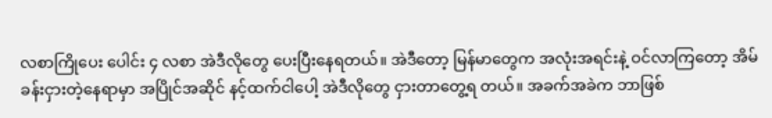လစာကြိုပေး ပေါင်း ၄ လစာ အဲဒီလိုတွေ ပေးပြီးနေရတယ်။ အဲဒီတော့ မြန်မာတွေက အလုံးအရင်းနဲ့ ဝင်လာကြတော့ အိမ်ခန်းငှားတဲ့နေရာမှာ အပြိုင်အဆိုင် နင့်ထက်ငါပေါ့ အဲဒီလိုတွေ ငှားတာတွေ့ရ တယ်။ အခက်အခဲက ဘာဖြစ်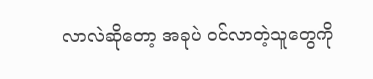လာလဲဆိုတော့ အခုပဲ ဝင်လာတဲ့သူတွေကို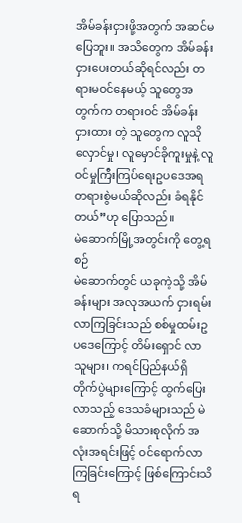အိမ်ခန်းငှားဖို့အတွက် အဆင်မပြေဘူး။ အသိတွေက အိမ်ခန်းငှားပေးတယ်ဆိုရင်လည်း တရားမဝင်နေမယ့် သူတွေအတွက်က တရားဝင် အိမ်ခန်း ငှားထား တဲ့ သူတွေက လူသိုလှောင်မှု၊ လူမှောင်ခိုကူးမှုနဲ့ လူဝင်မှုကြီးကြပ်ရေးဥပဒေအရ တရားစွဲမယ်ဆိုလည်း ခံရနိုင် တယ်”ဟု ပြောသည်။
မဲဆောက်မြို့အတွင်းကို တွေ့ရစဉ်
မဲဆောက်တွင် ယခုကဲ့သို့ အိမ်ခန်းများ အလုအယက် ငှားရမ်းလာကြခြင်းသည် စစ်မှုထမ်းဥပဒေကြောင့် တိမ်းရှောင် လာသူများ၊ ကရင်ပြည်နယ်ရှိ တိုက်ပွဲများကြောင့် ထွက်ပြေးလာသည့် ဒေသခံများသည် မဲဆောက်သို့ မိသားစုလိုက် အလုံးအရင်းဖြင့် ဝင်ရောက်လာကြခြင်းကြောင့် ဖြစ်ကြောင်းသိရ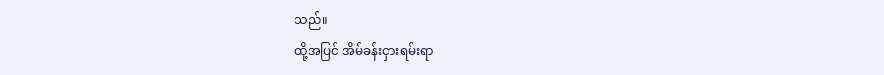သည်။
ထို့အပြင် အိမ်ခန်းငှားရမ်းရာ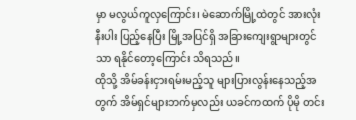မှာ မလွယ်ကူလှကြောင်း၊ မဲဆောက်မြို့ထဲတွင် အားလုံးနီးပါး ပြည့်နေပြီး မြို့အပြင်ရှိ အခြားကျေးရွာများတွင်သာ ရနိုင်တော့ကြောင်း သိရသည်။
ထိုသို့ အိမ်ခန်းငှားရမ်းမည့်သူ များပြားလွန်းနေသည့်အတွက် အိမ်ရှင်များဘက်မှလည်း ယခင်ကထက် ပိုမို တင်း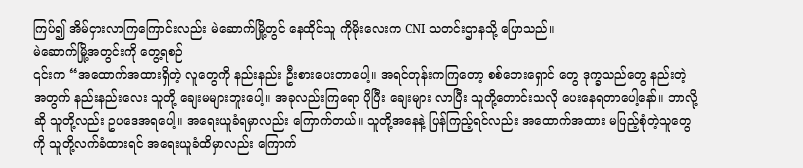ကြပ်၍ အိမ်ငှားလာကြကြောင်းလည်း မဲဆောက်မြို့တွင် နေထိုင်သူ ကိုမိုးလေးက CNI သတင်းဌာနသို့ ပြောသည်။
မဲဆောက်မြို့အတွင်းကို တွေ့ရစဉ်
၎င်းက “အထောက်အထားရှိတဲ့ လူတွေကို နည်းနည်း ဦးစားပေးတာပေါ့။ အရင်တုန်းကကြတော့ စစ်ဘေးရှောင် တွေ ဒုက္ခသည်တွေ နည်းတဲ့အတွက် နည်းနည်းလေး သူတို့ ချေးမများဘူးပေါ့။ အခုလည်းကြရော ပိုပြီး ချေးများ လာပြီး သူတို့တောင်းသလို ပေးနေရတာပေါ့နော်။ ဘာလို့ဆို သူတို့လည်း ဥပဒေအရပေါ့။ အရေးယူခံရမှာလည်း ကြောက်တယ်။ သူတို့အနေနဲ့ ပြန်ကြည့်ရင်လည်း အထောက်အထား မပြည့်စုံတဲ့သူတွေကို သူတို့လက်ခံထားရင် အရေးယူခံထိမှာလည်း ကြောက်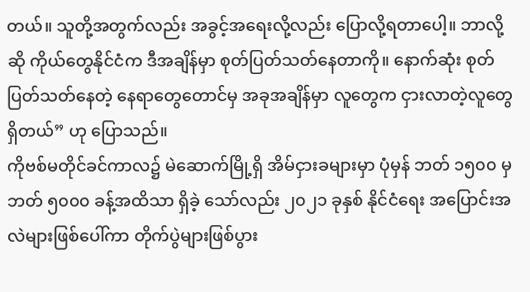တယ်။ သူတို့အတွက်လည်း အခွင့်အရေးလို့လည်း ပြောလို့ရတာပေါ့။ ဘာလို့ဆို ကိုယ်တွေနိုင်ငံက ဒီအချိန်မှာ စုတ်ပြတ်သတ်နေတာကို။ နောက်ဆုံး စုတ်ပြတ်သတ်နေတဲ့ နေရာတွေတောင်မှ အခုအချိန်မှာ လူတွေက ငှားလာတဲ့လူတွေရှိတယ်” ဟု ပြောသည်။
ကိုဗစ်မတိုင်ခင်ကာလ၌ မဲဆောက်မြို့ရှိ အိမ်ငှားခများမှာ ပုံမှန် ဘတ် ၁၅၀၀ မှ ဘတ် ၅၀၀၀ ခန့်အထိသာ ရှိခဲ့ သော်လည်း ၂၀၂၁ ခုနှစ် နိုင်ငံရေး အပြောင်းအလဲများဖြစ်ပေါ်ကာ တိုက်ပွဲများဖြစ်ပွား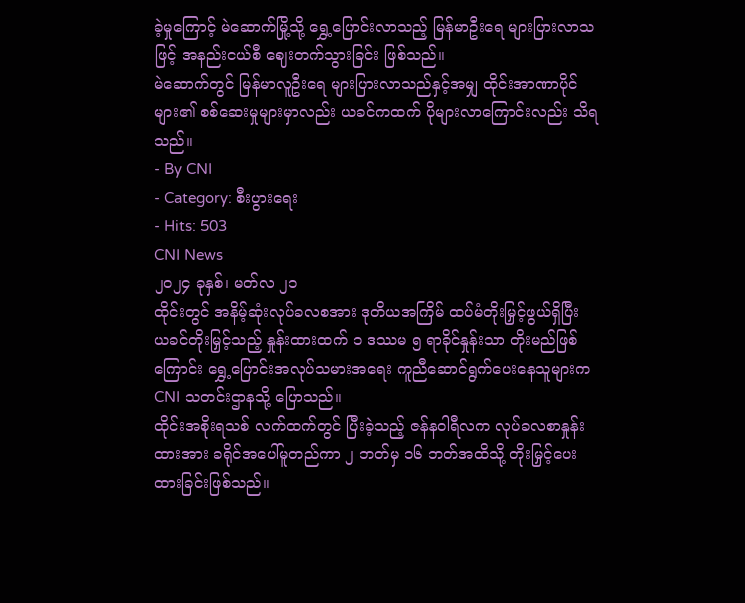ခဲ့မှုကြောင့် မဲဆောက်မြို့သို့ ရွှေ့ပြောင်းလာသည့် မြန်မာဦးရေ များပြားလာသဖြင့် အနည်းငယ်စီ ဈေးတက်သွားခြင်း ဖြစ်သည်။
မဲဆောက်တွင် မြန်မာလူဦးရေ များပြားလာသည်နှင့်အမျှ ထိုင်းအာဏာပိုင်များ၏ စစ်ဆေးမှုများမှာလည်း ယခင်ကထက် ပိုများလာကြောင်းလည်း သိရသည်။
- By CNI
- Category: စီးပွားရေး
- Hits: 503
CNI News
၂၀၂၄ ခုနှစ်၊ မတ်လ ၂၁
ထိုင်းတွင် အနိမ့်ဆုံးလုပ်ခလစအား ဒုတိယအကြိမ် ထပ်မံတိုးမြှင့်ဖွယ်ရှိပြီး ယခင်တိုးမြှင့်သည့် နှုန်းထားထက် ၁ ဒဿမ ၅ ရာခိုင်နှုန်းသာ တိုးမည်ဖြစ်ကြောင်း ရွှေ့ပြောင်းအလုပ်သမားအရေး ကူညီဆောင်ရွက်ပေးနေသူများက CNI သတင်းဌာနသို့ ပြောသည်။
ထိုင်းအစိုးရသစ် လက်ထက်တွင် ပြီးခဲ့သည့် ဇန်နဝါရီလက လုပ်ခလစာနှုန်းထားအား ခရိုင်အပေါ်မူတည်ကာ ၂ ဘတ်မှ ၁၆ ဘတ်အထိသို့ တိုးမြှင့်ပေးထားခြင်းဖြစ်သည်။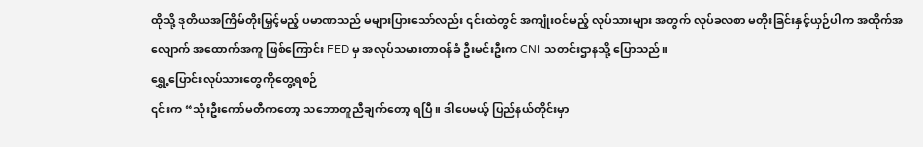ထိုသို့ ဒုတိယအကြိမ်တိုးမြှင့်မည့် ပမာဏသည် မများပြားသော်လည်း ၎င်းထဲတွင် အကျုံးဝင်မည့် လုပ်သားများ အတွက် လုပ်ခလစာ မတိုးခြင်းနှင့်ယှဉ်ပါက အထိုက်အလျောက် အထောက်အကူ ဖြစ်ကြောင်း FED မှ အလုပ်သမားတာဝန်ခံ ဦးမင်းဦးက CNI သတင်းဌာနသို့ ပြောသည်။
ရွှေ့ပြောင်းလုပ်သားတွေကိုတွေ့ရစဉ်
၎င်းက “သုံးဦးကော်မတီကတော့ သဘောတူညီချက်တော့ ရပြီ။ ဒါပေမယ့် ပြည်နယ်တိုင်းမှာ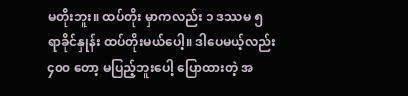မတိုးဘူး။ ထပ်တိုး မှာကလည်း ၁ ဒဿမ ၅ ရာခိုင်နှုန်း ထပ်တိုးမယ်ပေါ့။ ဒါပေမယ့်လည်း ၄၀၀ တော့ မပြည့်ဘူးပေါ့ ပြောထားတဲ့ အ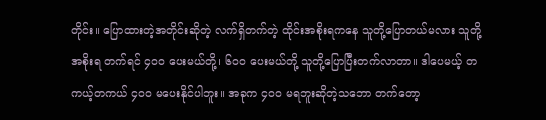တိုင်း။ ပြောထားတဲ့အတိုင်းဆိုတဲ့ လက်ရှိတက်တဲ့ ထိုင်းအစိုးရကနေ သူတို့ပြောတယ်မလား သူတို့ အစိုးရ တက်ရင် ၄၀၀ ပေးမယ်တို့၊ ၆၀၀ ပေးမယ်တို့ သူတို့ပြောပြီးတက်လာတာ။ ဒါပေမယ့် တကယ့်တကယ် ၄၀၀ မပေးနိုင်ပါဘူး။ အခုက ၄၀၀ မရဘူးဆိုတဲ့သဘော တက်တော့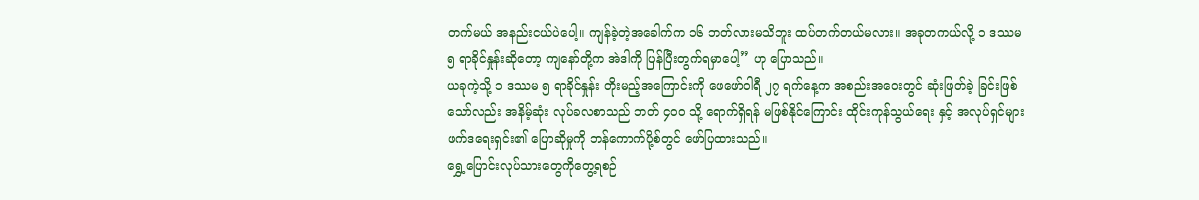တက်မယ် အနည်းငယ်ပဲပေါ့။ ကျန်ခဲ့တဲ့အခေါက်က ၁၆ ဘတ်လားမသိဘူး ထပ်တက်တယ်မလား။ အခုတကယ်လို့ ၁ ဒဿမ ၅ ရာခိုင်နှုန်းဆိုတော့ ကျနော်တို့က အဲဒါကို ပြန်ပြီးတွက်ရမှာပေါ့” ဟု ပြောသည်။
ယခုကဲ့သို့ ၁ ဒဿမ ၅ ရာခိုင်နှုန်း တိုးမည့်အကြောင်းကို ဖေဖော်ဝါရီ ၂၇ ရက်နေ့က အစည်းအဝေးတွင် ဆုံးဖြတ်ခဲ့ ခြင်းဖြစ်သော်လည်း အနိမ့်ဆုံး လုပ်ခလစာသည် ဘတ် ၄၀၀ သို့ ရောက်ရှိရန် မဖြစ်နိုင်ကြောင်း ထိုင်းကုန်သွယ်ရေး နှင့် အလုပ်ရှင်များ ဖက်ဒရေးရှင်း၏ ပြောဆိုမှုကို ဘန်ကောက်ပို့စ်တွင် ဖော်ပြထားသည်။
ရွှေ့ပြောင်းလုပ်သားတွေကိုတွေ့ရစဉ်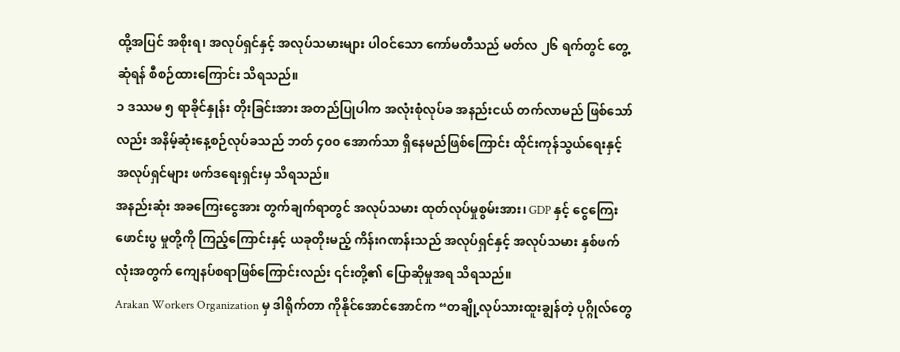ထို့အပြင် အစိုးရ၊ အလုပ်ရှင်နှင့် အလုပ်သမားများ ပါဝင်သော ကော်မတီသည် မတ်လ ၂၆ ရက်တွင် တွေ့ဆုံရန် စီစဉ်ထားကြောင်း သိရသည်။
၁ ဒဿမ ၅ ရာခိုင်နှုန်း တိုးခြင်းအား အတည်ပြုပါက အလုံးစုံလုပ်ခ အနည်းငယ် တက်လာမည် ဖြစ်သော်လည်း အနိမ့်ဆုံးနေ့စဉ်လုပ်ခသည် ဘတ် ၄၀၀ အောက်သာ ရှိနေမည်ဖြစ်ကြောင်း ထိုင်းကုန်သွယ်ရေးနှင့် အလုပ်ရှင်များ ဖက်ဒရေးရှင်းမှ သိရသည်။
အနည်းဆုံး အခကြေးငွေအား တွက်ချက်ရာတွင် အလုပ်သမား ထုတ်လုပ်မှုစွမ်းအား၊ GDP နှင့် ငွေကြေးဖောင်းပွ မှုတို့ကို ကြည့်ကြောင်းနှင့် ယခုတိုးမည့် ကိန်းဂဏန်းသည် အလုပ်ရှင်နှင့် အလုပ်သမား နှစ်ဖက်လုံးအတွက် ကျေနပ်စရာဖြစ်ကြောင်းလည်း ၎င်းတို့၏ ပြောဆိုမှုအရ သိရသည်။
Arakan Workers Organization မှ ဒါရိုက်တာ ကိုနိုင်အောင်အောင်က “တချို့လုပ်သားထူးချွန်တဲ့ ပုဂ္ဂိုလ်တွေ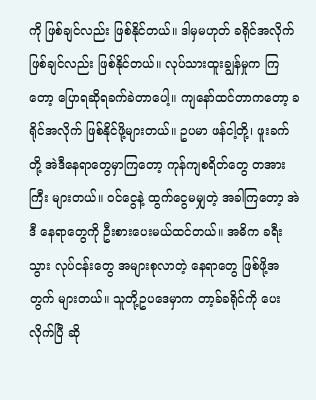ကို ဖြစ်ချင်လည်း ဖြစ်နိုင်တယ်။ ဒါမှမဟုတ် ခရိုင်အလိုက်ဖြစ်ချင်လည်း ဖြစ်နိုင်တယ်။ လုပ်သားထူးချွန်မှုက ကြတော့ ပြောရဆိုရခက်ခဲတာပေါ့။ ကျနော်ထင်တာကတော့ ခရိုင်အလိုက် ဖြစ်နိုင်ဖို့များတယ်။ ဥပမာ ဖန်ငါ့တို့၊ ဖူးခက်တို့ အဲဒီနေရာတွေမှာကြတော့ ကုန်ကျစရိတ်တွေ တအားကြီး များတယ်။ ဝင်ငွေနဲ့ ထွက်ငွေမမျှတဲ့ အခါကြတော့ အဲဒီ နေရာတွေကို ဦးစားပေးမယ်ထင်တယ်။ အဓိက ခရီးသွား လုပ်ငန်းတွေ အများစုလာတဲ့ နေရာတွေ ဖြစ်ဖို့အတွက် များတယ်။ သူတို့ဥပဒေမှာက တာ့ခ်ခရိုင်ကို ပေးလိုက်ပြီ ဆို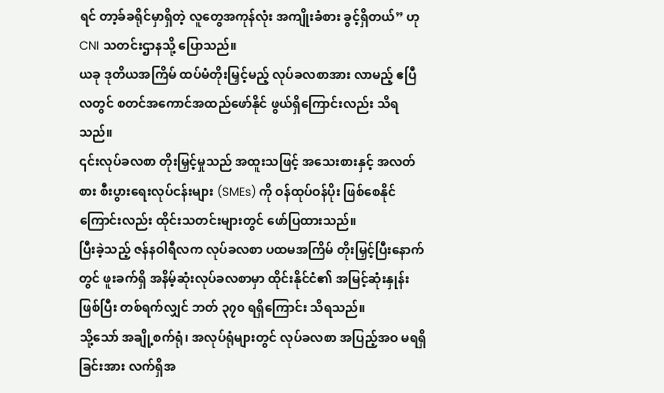ရင် တာ့ခ်ခရိုင်မှာရှိတဲ့ လူတွေအကုန်လုံး အကျိုးခံစား ခွင့်ရှိတယ်” ဟု CNI သတင်းဌာနသို့ ပြောသည်။
ယခု ဒုတိယအကြိမ် ထပ်မံတိုးမြှင့်မည့် လုပ်ခလစာအား လာမည့် ဧပြီလတွင် စတင်အကောင်အထည်ဖော်နိုင် ဖွယ်ရှိကြောင်းလည်း သိရသည်။
၎င်းလုပ်ခလစာ တိုးမြှင့်မှုသည် အထူးသဖြင့် အသေးစားနှင့် အလတ်စား စီးပွားရေးလုပ်ငန်းများ (SMEs) ကို ဝန်ထုပ်ဝန်ပိုး ဖြစ်စေနိုင်ကြောင်းလည်း ထိုင်းသတင်းများတွင် ဖော်ပြထားသည်။
ပြီးခဲ့သည့် ဇန်နဝါရီလက လုပ်ခလစာ ပထမအကြိမ် တိုးမြှင့်ပြီးနောက်တွင် ဖူးခက်ရှိ အနိမ့်ဆုံးလုပ်ခလစာမှာ ထိုင်းနိုင်ငံ၏ အမြင့်ဆုံးနှုန်းဖြစ်ပြီး တစ်ရက်လျှင် ဘတ် ၃၇၀ ရရှိကြောင်း သိရသည်။
သို့သော် အချို့စက်ရုံ၊ အလုပ်ရုံများတွင် လုပ်ခလစာ အပြည့်အဝ မရရှိခြင်းအား လက်ရှိအ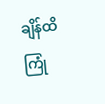ချိန်ထိ ကြုံ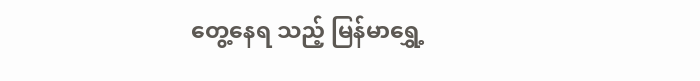တွေ့နေရ သည့် မြန်မာရွှေ့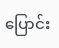ပြောင်း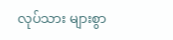လုပ်သား များစွာ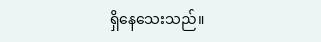ရှိနေသေးသည်။